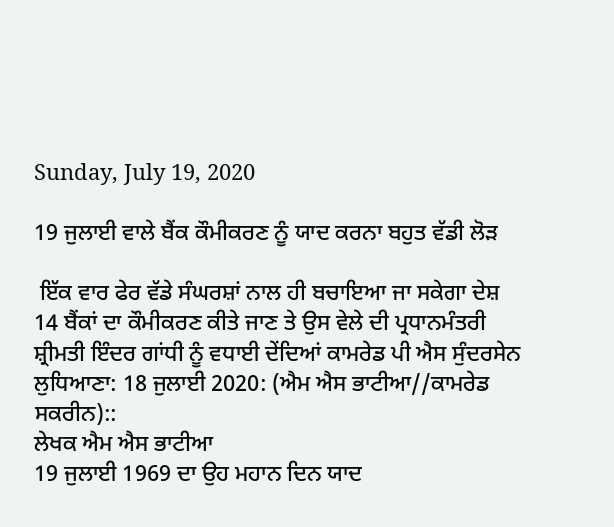Sunday, July 19, 2020

19 ਜੁਲਾਈ ਵਾਲੇ ਬੈਂਕ ਕੌਮੀਕਰਣ ਨੂੰ ਯਾਦ ਕਰਨਾ ਬਹੁਤ ਵੱਡੀ ਲੋੜ

 ਇੱਕ ਵਾਰ ਫੇਰ ਵੱਡੇ ਸੰਘਰਸ਼ਾਂ ਨਾਲ ਹੀ ਬਚਾਇਆ ਜਾ ਸਕੇਗਾ ਦੇਸ਼
14 ਬੈਂਕਾਂ ਦਾ ਕੌਮੀਕਰਣ ਕੀਤੇ ਜਾਣ ਤੇ ਉਸ ਵੇਲੇ ਦੀ ਪ੍ਰਧਾਨਮੰਤਰੀ ਸ਼੍ਰੀਮਤੀ ਇੰਦਰ ਗਾਂਧੀ ਨੂੰ ਵਧਾਈ ਦੇਂਦਿਆਂ ਕਾਮਰੇਡ ਪੀ ਐਸ ਸੁੰਦਰਸੇਨ
ਲੁਧਿਆਣਾ: 18 ਜੁਲਾਈ 2020: (ਐਮ ਐਸ ਭਾਟੀਆ//ਕਾਮਰੇਡ ਸਕਰੀਨ)::
ਲੇਖਕ ਐਮ ਐਸ ਭਾਟੀਆ
19 ਜੁਲਾਈ 1969 ਦਾ ਉਹ ਮਹਾਨ ਦਿਨ ਯਾਦ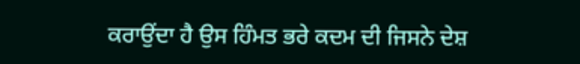ਕਰਾਉਂਦਾ ਹੈ ਉਸ ਹਿੰਮਤ ਭਰੇ ਕਦਮ ਦੀ ਜਿਸਨੇ ਦੇਸ਼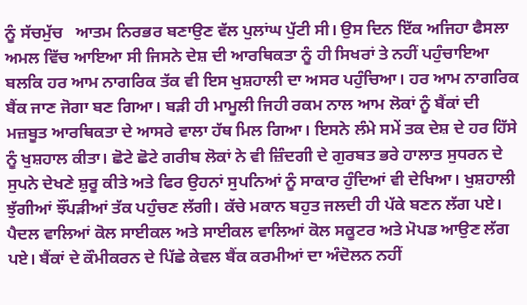ਨੂੰ ਸੱਚਮੁੱਚ   ਆਤਮ ਨਿਰਭਰ ਬਣਾਉਣ ਵੱਲ ਪੁਲਾਂਘ ਪੁੱਟੀ ਸੀ। ਉਸ ਦਿਨ ਇੱਕ ਅਜਿਹਾ ਫੈਸਲਾ ਅਮਲ ਵਿੱਚ ਆਇਆ ਸੀ ਜਿਸਨੇ ਦੇਸ਼ ਦੀ ਆਰਥਿਕਤਾ ਨੂੰ ਹੀ ਸਿਖਰਾਂ ਤੇ ਨਹੀਂ ਪਹੁੰਚਾਇਆ ਬਲਕਿ ਹਰ ਆਮ ਨਾਗਰਿਕ ਤੱਕ ਵੀ ਇਸ ਖੁਸ਼ਹਾਲੀ ਦਾ ਅਸਰ ਪਹੁੰਚਿਆ। ਹਰ ਆਮ ਨਾਗਰਿਕ ਬੈਂਕ ਜਾਣ ਜੋਗਾ ਬਣ ਗਿਆ। ਬੜੀ ਹੀ ਮਾਮੂਲੀ ਜਿਹੀ ਰਕਮ ਨਾਲ ਆਮ ਲੋਕਾਂ ਨੂੰ ਬੈਂਕਾਂ ਦੀ ਮਜ਼ਬੂਤ ਆਰਥਿਕਤਾ ਦੇ ਆਸਰੇ ਵਾਲਾ ਹੱਥ ਮਿਲ ਗਿਆ। ਇਸਨੇ ਲੰਮੇ ਸਮੇਂ ਤਕ ਦੇਸ਼ ਦੇ ਹਰ ਹਿੱਸੇ ਨੂੰ ਖੁਸ਼ਹਾਲ ਕੀਤਾ। ਛੋਟੇ ਛੋਟੇ ਗਰੀਬ ਲੋਕਾਂ ਨੇ ਵੀ ਜ਼ਿੰਦਗੀ ਦੇ ਗੁਰਬਤ ਭਰੇ ਹਾਲਾਤ ਸੁਧਰਨ ਦੇ ਸੁਪਨੇ ਦੇਖਣੇ ਸ਼ੁਰੂ ਕੀਤੇ ਅਤੇ ਫਿਰ ਉਹਨਾਂ ਸੁਪਨਿਆਂ ਨੂੰ ਸਾਕਾਰ ਹੁੰਦਿਆਂ ਵੀ ਦੇਖਿਆ। ਖੁਸ਼ਹਾਲੀ ਝੁੱਗੀਆਂ ਝੌਂਪੜੀਆਂ ਤੱਕ ਪਹੁੰਚਣ ਲੱਗੀ। ਕੱਚੇ ਮਕਾਨ ਬਹੁਤ ਜਲਦੀ ਹੀ ਪੱਕੇ ਬਣਨ ਲੱਗ ਪਏ।  ਪੈਦਲ ਵਾਲਿਆਂ ਕੋਲ ਸਾਈਕਲ ਅਤੇ ਸਾਈਕਲ ਵਾਲਿਆਂ ਕੋਲ ਸਕੂਟਰ ਅਤੇ ਮੋਪਡ ਆਉਣ ਲੱਗ ਪਏ। ਬੈਂਕਾਂ ਦੇ ਕੌਮੀਕਰਨ ਦੇ ਪਿੱਛੇ ਕੇਵਲ ਬੈਂਕ ਕਰਮੀਆਂ ਦਾ ਅੰਦੋਲਨ ਨਹੀਂ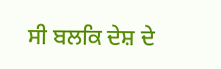ਸੀ ਬਲਕਿ ਦੇਸ਼ ਦੇ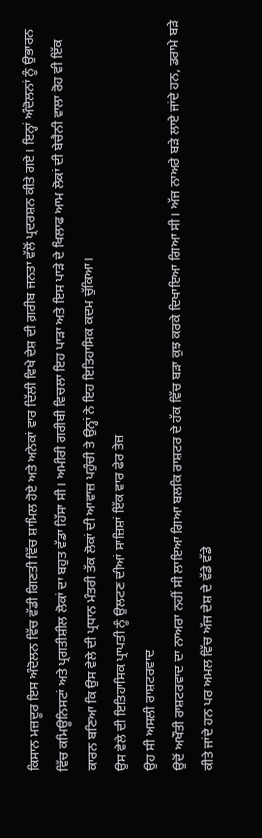ਕਿਸਾਨ ਮਜ਼ਦੂਰ ਇਸ ਅੰਦੋਲਨ ਵਿੱਚ ਵੱਡੀ ਗਿਣਤੀ ਵਿੱਚ ਸ਼ਾਮਿਲ ਹੋਏ ਅਤੇ ਅਨੇਕਾਂ ਵਾਰ ਦਿੱਲੀ ਵਿਖੇ ਦੇਸ਼ ਦੀ ਗ਼ਰੀਬ ਜਨਤਾ ਵੱਲੋਂ ਪ੍ਰਦਰਸ਼ਨ ਕੀਤੇ ਗਏ। ਇਨ੍ਹਾਂ ਅੰਦੋਲਨਾਂ ਨੂੰ ਉਭਾਰਨ ਵਿੱਚ ਕਮਿਊਨਿਸਟਾਂ ਅਤੇ ਪ੍ਰਗਤੀਸ਼ੀਲ ਲੋਕਾਂ ਦਾ ਬਹੁਤ ਵੱਡਾ ਹਿੱਸਾ ਸੀ। ਅਮੀਰੀ ਗਰੀਬੀ ਵਿਚਲਾ ਇਹ ਪਾੜਾ ਅਤੇ ਇਸ ਪਾੜੇ ਦੇ ਖਿਲਾਫ ਆਮ ਲੋਕਾਂ ਦੀ ਬੇਚੈਨੀ ਵਾਲਾ ਰੋਹ ਵੀ ਇੱਕ ਕਾਰਨ ਬਣਿਆ ਕਿ ਉਸ ਵੇਲੇ ਦੀ ਪ੍ਰਧਾਨ ਮੰਤਰੀ ਤੱਕ ਲੋਕਾਂ ਦੀ ਆਵਾਜ਼ ਪਹੁੰਚੀ ਤੇ ਉਨ੍ਹਾਂ ਨੇ ਇਹ ਇਤਿਹਾਸਿਕ ਕਦਮ ਚੁੱਕਿਆ।
ਉਸ ਵੇਲੇ ਦੀ ਇਤਿਹਾਸਿਕ ਪ੍ਰਾਪਤੀ ਨੂੰ ਉਲਟਣ ਦੀਆਂ ਸਾਜ਼ਿਸ਼ਾਂ ਇੱਕ ਵਾਰ ਫੇਰ ਤੇਜ਼
ਉਹ ਸੀ ਅਸਲੀ ਰਾਸ਼ਟਰਵਾਦ
ਉਦੋਂ ਅਖੌਤੀ ਰਾਸ਼ਟਰਵਾਦ ਦਾ ਨਾਅਰਾ ਨਹੀਂ ਸੀ ਲਾਇਆ ਗਿਆ ਬਲਕਿ ਰਾਸ਼ਟਰ ਦੇ ਹੱਕ ਵਿੱਚ ਬੜਾ ਕੁਝ ਕਰਕੇ ਦਿਖਾਇਆ ਗਿਆ ਸੀ। ਅੱਜ ਨਾਅਰੇ ਬੜੇ ਲਾਏ ਜਾਂਦੇ ਹਨ, ਡਰਾਮੇ ਬੜੇ ਕੀਤੇ ਜਾਂਦੇ ਹਨ ਪਰ ਅਮਲ ਵਿੱਚ ਅੱਜ ਦੇਸ਼ ਦੇ ਵੱਡੇ ਵੱਡੇ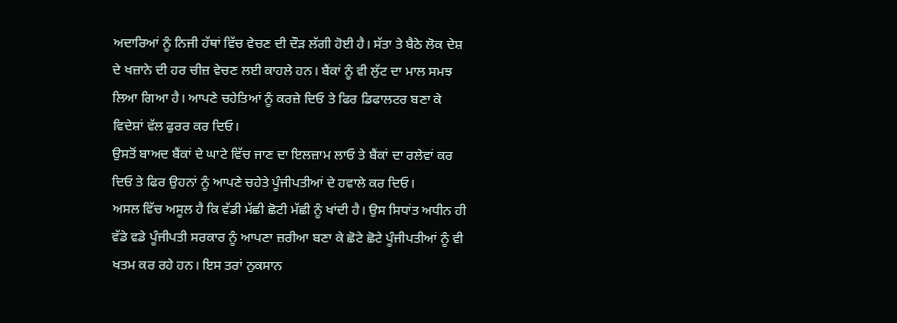ਅਦਾਰਿਆਂ ਨੂੰ ਨਿਜੀ ਹੱਥਾਂ ਵਿੱਚ ਵੇਚਣ ਦੀ ਦੌੜ ਲੱਗੀ ਹੋਈ ਹੈ। ਸੱਤਾ ਤੇ ਬੈਠੇ ਲੋਕ ਦੇਸ਼ ਦੇ ਖਜ਼ਾਨੇ ਦੀ ਹਰ ਚੀਜ਼ ਵੇਚਣ ਲਈ ਕਾਹਲੇ ਹਨ। ਬੈਂਕਾਂ ਨੂੰ ਵੀ ਲੁੱਟ ਦਾ ਮਾਲ ਸਮਝ ਲਿਆ ਗਿਆ ਹੈ। ਆਪਣੇ ਚਹੇਤਿਆਂ ਨੂੰ ਕਰਜ਼ੇ ਦਿਓ ਤੇ ਫਿਰ ਡਿਫਾਲਟਰ ਬਣਾ ਕੇ ਵਿਦੇਸ਼ਾਂ ਵੱਲ ਫੁਰਰ ਕਰ ਦਿਓ।
ਉਸਤੋਂ ਬਾਅਦ ਬੈਂਕਾਂ ਦੇ ਘਾਟੇ ਵਿੱਚ ਜਾਣ ਦਾ ਇਲਜ਼ਾਮ ਲਾਓ ਤੇ ਬੈਂਕਾਂ ਦਾ ਰਲੇਵਾਂ ਕਰ ਦਿਓ ਤੇ ਫਿਰ ਉਹਨਾਂ ਨੂੰ ਆਪਣੇ ਚਹੇਤੇ ਪੂੰਜੀਪਤੀਆਂ ਦੇ ਹਵਾਲੇ ਕਰ ਦਿਓ।
ਅਸਲ ਵਿੱਚ ਅਸੂਲ ਹੈ ਕਿ ਵੱਡੀ ਮੱਛੀ ਛੋਟੀ ਮੱਛੀ ਨੂੰ ਖਾਂਦੀ ਹੈ। ਉਸ ਸਿਧਾਂਤ ਅਧੀਨ ਹੀ ਵੱਡੇ ਵਡੇ ਪੂੰਜੀਪਤੀ ਸਰਕਾਰ ਨੂੰ ਆਪਣਾ ਜ਼ਰੀਆ ਬਣਾ ਕੇ ਛੋਟੇ ਛੋਟੇ ਪੂੰਜੀਪਤੀਆਂ ਨੂੰ ਵੀ ਖਤਮ ਕਰ ਰਹੇ ਹਨ। ਇਸ ਤਰਾਂ ਨੁਕਸਾਨ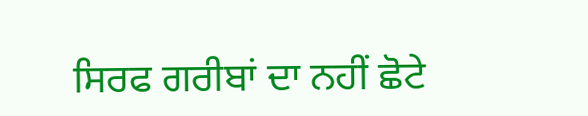ਸਿਰਫ ਗਰੀਬਾਂ ਦਾ ਨਹੀਂ ਛੋਟੇ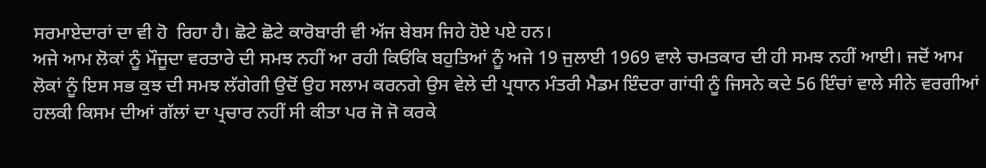ਸਰਮਾਏਦਾਰਾਂ ਦਾ ਵੀ ਹੋ  ਰਿਹਾ ਹੈ। ਛੋਟੇ ਛੋਟੇ ਕਾਰੋਬਾਰੀ ਵੀ ਅੱਜ ਬੇਬਸ ਜਿਹੇ ਹੋਏ ਪਏ ਹਨ।
ਅਜੇ ਆਮ ਲੋਕਾਂ ਨੂੰ ਮੌਜੂਦਾ ਵਰਤਾਰੇ ਦੀ ਸਮਝ ਨਹੀਂ ਆ ਰਹੀ ਕਿਓਂਕਿ ਬਹੁਤਿਆਂ ਨੂੰ ਅਜੇ 19 ਜੁਲਾਈ 1969 ਵਾਲੇ ਚਮਤਕਾਰ ਦੀ ਹੀ ਸਮਝ ਨਹੀਂ ਆਈ। ਜਦੋਂ ਆਮ ਲੋਕਾਂ ਨੂੰ ਇਸ ਸਭ ਕੁਝ ਦੀ ਸਮਝ ਲੱਗੇਗੀ ਉਦੋਂ ਉਹ ਸਲਾਮ ਕਰਨਗੇ ਉਸ ਵੇਲੇ ਦੀ ਪ੍ਰਧਾਨ ਮੰਤਰੀ ਮੈਡਮ ਇੰਦਰਾ ਗਾਂਧੀ ਨੂੰ ਜਿਸਨੇ ਕਦੇ 56 ਇੰਚਾਂ ਵਾਲੇ ਸੀਨੇ ਵਰਗੀਆਂ ਹਲਕੀ ਕਿਸਮ ਦੀਆਂ ਗੱਲਾਂ ਦਾ ਪ੍ਰਚਾਰ ਨਹੀਂ ਸੀ ਕੀਤਾ ਪਰ ਜੋ ਜੋ ਕਰਕੇ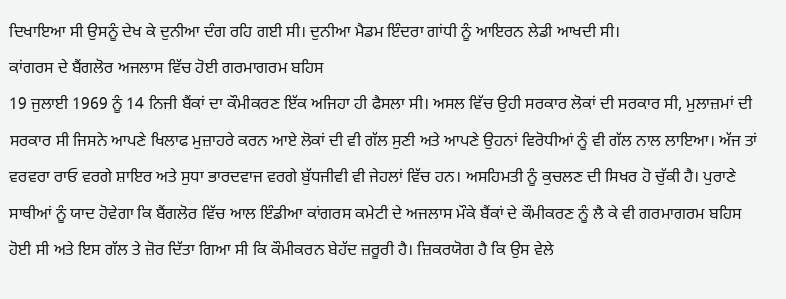ਦਿਖਾਇਆ ਸੀ ਉਸਨੂੰ ਦੇਖ ਕੇ ਦੁਨੀਆ ਦੰਗ ਰਹਿ ਗਈ ਸੀ। ਦੁਨੀਆ ਮੈਡਮ ਇੰਦਰਾ ਗਾਂਧੀ ਨੂੰ ਆਇਰਨ ਲੇਡੀ ਆਖਦੀ ਸੀ।
ਕਾਂਗਰਸ ਦੇ ਬੈਂਗਲੋਰ ਅਜਲਾਸ ਵਿੱਚ ਹੋਈ ਗਰਮਾਗਰਮ ਬਹਿਸ
19 ਜੁਲਾਈ 1969 ਨੂੰ 14 ਨਿਜੀ ਬੈਂਕਾਂ ਦਾ ਕੌਮੀਕਰਣ ਇੱਕ ਅਜਿਹਾ ਹੀ ਫੈਸਲਾ ਸੀ। ਅਸਲ ਵਿੱਚ ਉਹੀ ਸਰਕਾਰ ਲੋਕਾਂ ਦੀ ਸਰਕਾਰ ਸੀ, ਮੁਲਾਜ਼ਮਾਂ ਦੀ ਸਰਕਾਰ ਸੀ ਜਿਸਨੇ ਆਪਣੇ ਖਿਲਾਫ ਮੁਜ਼ਾਹਰੇ ਕਰਨ ਆਏ ਲੋਕਾਂ ਦੀ ਵੀ ਗੱਲ ਸੁਣੀ ਅਤੇ ਆਪਣੇ ਉਹਨਾਂ ਵਿਰੋਧੀਆਂ ਨੂੰ ਵੀ ਗੱਲ ਨਾਲ ਲਾਇਆ। ਅੱਜ ਤਾਂ ਵਰਵਰਾ ਰਾਓ ਵਰਗੇ ਸ਼ਾਇਰ ਅਤੇ ਸੁਧਾ ਭਾਰਦਵਾਜ ਵਰਗੇ ਬੁੱਧਜੀਵੀ ਵੀ ਜੇਹਲਾਂ ਵਿੱਚ ਹਨ। ਅਸਹਿਮਤੀ ਨੂੰ ਕੁਚਲਣ ਦੀ ਸਿਖਰ ਹੋ ਚੁੱਕੀ ਹੈ। ਪੁਰਾਣੇ ਸਾਥੀਆਂ ਨੂੰ ਯਾਦ ਹੋਵੇਗਾ ਕਿ ਬੈਂਗਲੋਰ ਵਿੱਚ ਆਲ ਇੰਡੀਆ ਕਾਂਗਰਸ ਕਮੇਟੀ ਦੇ ਅਜਲਾਸ ਮੌਕੇ ਬੈਂਕਾਂ ਦੇ ਕੌਮੀਕਰਣ ਨੂੰ ਲੈ ਕੇ ਵੀ ਗਰਮਾਗਰਮ ਬਹਿਸ ਹੋਈ ਸੀ ਅਤੇ ਇਸ ਗੱਲ ਤੇ ਜ਼ੋਰ ਦਿੱਤਾ ਗਿਆ ਸੀ ਕਿ ਕੌਮੀਕਰਨ ਬੇਹੱਦ ਜ਼ਰੂਰੀ ਹੈ। ਜ਼ਿਕਰਯੋਗ ਹੈ ਕਿ ਉਸ ਵੇਲੇ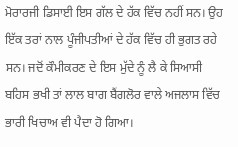ਮੋਰਾਰਜੀ ਡਿਸਾਈ ਇਸ ਗੱਲ ਦੇ ਹੱਕ ਵਿੱਚ ਨਹੀਂ ਸਨ। ਉਹ ਇੱਕ ਤਰਾਂ ਨਾਲ ਪੂੰਜੀਪਤੀਆਂ ਦੇ ਹੱਕ ਵਿੱਚ ਹੀ ਭੁਗਤ ਰਹੇ ਸਨ। ਜਦੋਂ ਕੌਮੀਕਰਣ ਦੇ ਇਸ ਮੁੱਦੇ ਨੂੰ ਲੈ ਕੇ ਸਿਆਸੀ ਬਹਿਸ ਭਖੀ ਤਾਂ ਲਾਲ ਬਾਗ ਬੈਂਗਲੋਰ ਵਾਲੇ ਅਜਲਾਸ ਵਿੱਚ ਭਾਰੀ ਖਿਚਾਅ ਵੀ ਪੈਦਾ ਹੋ ਗਿਆ।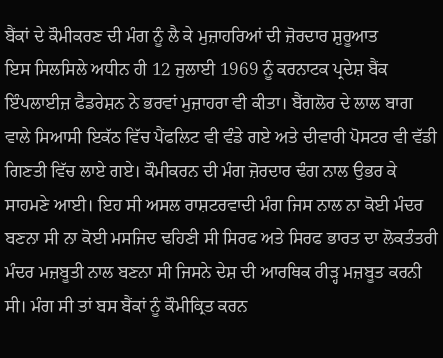ਬੈਂਕਾਂ ਦੇ ਕੌਮੀਕਰਣ ਦੀ ਮੰਗ ਨੂੰ ਲੈ ਕੇ ਮੁਜ਼ਾਹਰਿਆਂ ਦੀ ਜ਼ੋਰਦਾਰ ਸ਼ੁਰੂਆਤ
ਇਸ ਸਿਲਸਿਲੇ ਅਧੀਨ ਹੀ 12 ਜੁਲਾਈ 1969 ਨੂੰ ਕਰਨਾਟਕ ਪ੍ਰਦੇਸ਼ ਬੈਂਕ ਇੰਪਲਾਈਜ਼ ਫੈਡਰੇਸ਼ਨ ਨੇ ਭਰਵਾਂ ਮੁਜ਼ਾਹਰਾ ਵੀ ਕੀਤਾ। ਬੈਂਗਲੋਰ ਦੇ ਲਾਲ ਬਾਗ ਵਾਲੇ ਸਿਆਸੀ ਇਕੱਠ ਵਿੱਚ ਪੈਂਫਲਿਟ ਵੀ ਵੰਡੇ ਗਏ ਅਤੇ ਦੀਵਾਰੀ ਪੋਸਟਰ ਵੀ ਵੱਡੀ ਗਿਣਤੀ ਵਿੱਚ ਲਾਏ ਗਏ। ਕੌਮੀਕਰਨ ਦੀ ਮੰਗ ਜ਼ੋਰਦਾਰ ਢੰਗ ਨਾਲ ਉਭਰ ਕੇ ਸਾਹਮਣੇ ਆਈ। ਇਹ ਸੀ ਅਸਲ ਰਾਸ਼ਟਰਵਾਦੀ ਮੰਗ ਜਿਸ ਨਾਲ ਨਾ ਕੋਈ ਮੰਦਰ ਬਣਨਾ ਸੀ ਨਾ ਕੋਈ ਮਸਜਿਦ ਢਹਿਣੀ ਸੀ ਸਿਰਫ ਅਤੇ ਸਿਰਫ ਭਾਰਤ ਦਾ ਲੋਕਤੰਤਰੀ ਮੰਦਰ ਮਜ਼ਬੂਤੀ ਨਾਲ ਬਣਨਾ ਸੀ ਜਿਸਨੇ ਦੇਸ਼ ਦੀ ਆਰਥਿਕ ਰੀੜ੍ਹ ਮਜ਼ਬੂਤ ਕਰਨੀ ਸੀ। ਮੰਗ ਸੀ ਤਾਂ ਬਸ ਬੈਂਕਾਂ ਨੂੰ ਕੌਮੀਕ੍ਰਿਤ ਕਰਨ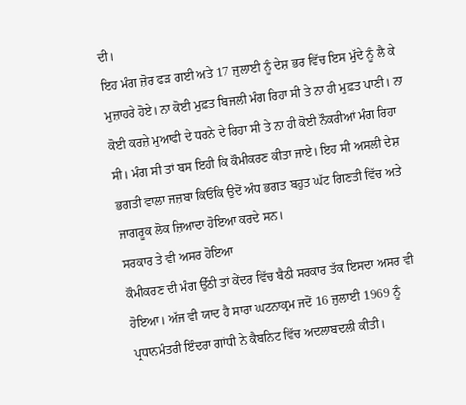ਦੀ।
ਇਹ ਮੰਗ ਜ਼ੋਰ ਫੜ ਗਈ ਅਤੇ 17 ਜੁਲਾਈ ਨੂੰ ਦੇਸ਼ ਭਰ ਵਿੱਚ ਇਸ ਮੁੱਦੇ ਨੂੰ ਲੈ ਕੇ ਮੁਜ਼ਾਹਰੇ ਹੋਏ। ਨਾ ਕੋਈ ਮੁਫ਼ਤ ਬਿਜਲੀ ਮੰਗ ਰਿਹਾ ਸੀ ਤੇ ਨਾ ਹੀ ਮੁਫ਼ਤ ਪਾਣੀ। ਨਾ ਕੋਈ ਕਰਜ਼ੇ ਮੁਆਫੀ ਦੇ ਧਰਨੇ ਦੇ ਰਿਹਾ ਸੀ ਤੇ ਨਾ ਹੀ ਕੋਈ ਨੌਕਰੀਆਂ ਮੰਗ ਰਿਹਾ ਸੀ। ਮੰਗ ਸੀ ਤਾਂ ਬਸ ਇਹੀ ਕਿ ਕੌਮੀਕਰਣ ਕੀਤਾ ਜਾਏ। ਇਹ ਸੀ ਅਸਲੀ ਦੇਸ਼ ਭਗਤੀ ਵਾਲਾ ਜਜ਼ਬਾ ਕਿਓਂਕਿ ਉਦੋਂ ਅੰਧ ਭਗਤ ਬਹੁਤ ਘੱਟ ਗਿਣਤੀ ਵਿੱਚ ਅਤੇ ਜਾਗਰੂਕ ਲੋਕ ਜ਼ਿਆਦਾ ਹੋਇਆ ਕਰਦੇ ਸਨ।
ਸਰਕਾਰ ਤੇ ਵੀ ਅਸਰ ਹੋਇਆ
ਕੌਮੀਕਰਣ ਦੀ ਮੰਗ ਉੱਠੀ ਤਾਂ ਕੇਂਦਰ ਵਿੱਚ ਬੈਠੀ ਸਰਕਾਰ ਤੱਕ ਇਸਦਾ ਅਸਰ ਵੀ ਹੋਇਆ। ਅੱਜ ਵੀ ਯਾਦ ਹੈ ਸਾਰਾ ਘਟਨਾਕ੍ਰਮ ਜਦੋਂ 16 ਜੁਲਾਈ 1969 ਨੂੰ ਪ੍ਰਧਾਨਮੰਤਰੀ ਇੰਦਰਾ ਗਾਂਧੀ ਨੇ ਕੈਬਨਿਟ ਵਿੱਚ ਅਦਲਾਬਦਲੀ ਕੀਤੀ।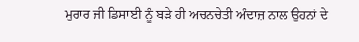ਮੁਰਾਰ ਜੀ ਡਿਸਾਈ ਨੂੰ ਬੜੇ ਹੀ ਅਚਨਚੇਤੀ ਅੰਦਾਜ਼ ਨਾਲ ਉਹਨਾਂ ਦੇ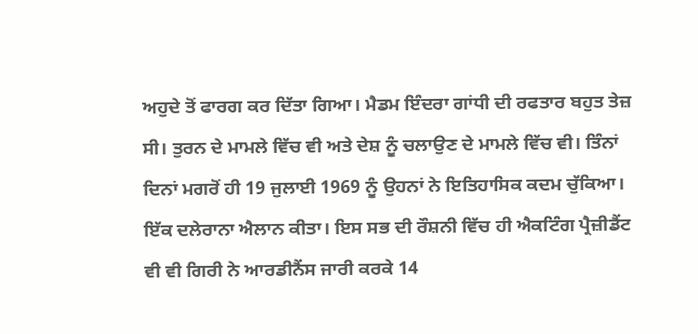ਅਹੁਦੇ ਤੋਂ ਫਾਰਗ ਕਰ ਦਿੱਤਾ ਗਿਆ। ਮੈਡਮ ਇੰਦਰਾ ਗਾਂਧੀ ਦੀ ਰਫਤਾਰ ਬਹੁਤ ਤੇਜ਼ ਸੀ। ਤੁਰਨ ਦੇ ਮਾਮਲੇ ਵਿੱਚ ਵੀ ਅਤੇ ਦੇਸ਼ ਨੂੰ ਚਲਾਉਣ ਦੇ ਮਾਮਲੇ ਵਿੱਚ ਵੀ। ਤਿੰਨਾਂ ਦਿਨਾਂ ਮਗਰੋਂ ਹੀ 19 ਜੁਲਾਈ 1969 ਨੂੰ ਉਹਨਾਂ ਨੇ ਇਤਿਹਾਸਿਕ ਕਦਮ ਚੁੱਕਿਆ। ਇੱਕ ਦਲੇਰਾਨਾ ਐਲਾਨ ਕੀਤਾ। ਇਸ ਸਭ ਦੀ ਰੌਸ਼ਨੀ ਵਿੱਚ ਹੀ ਐਕਟਿੰਗ ਪ੍ਰੈਜ਼ੀਡੈਂਟ ਵੀ ਵੀ ਗਿਰੀ ਨੇ ਆਰਡੀਨੈਂਸ ਜਾਰੀ ਕਰਕੇ 14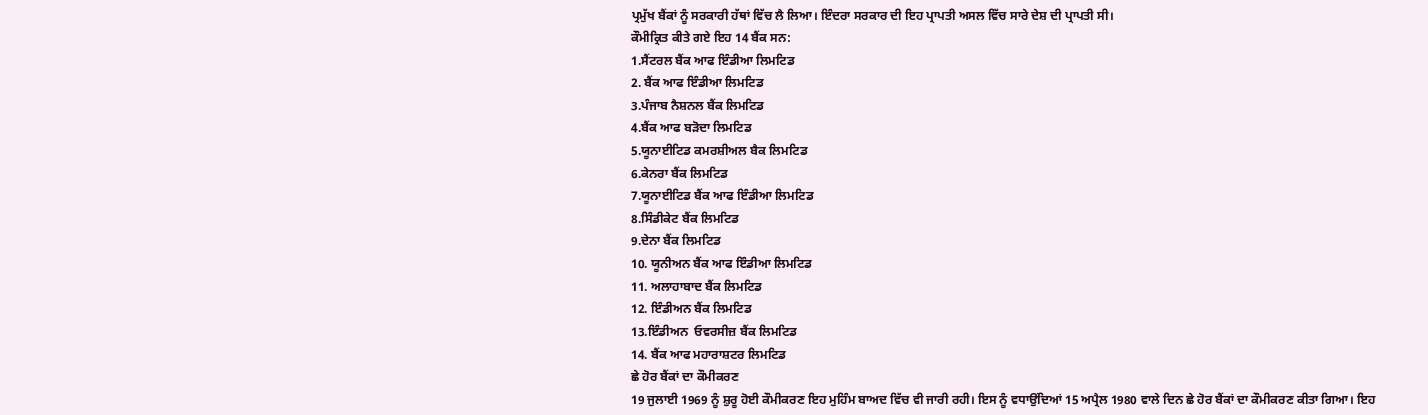ਪ੍ਰਮੁੱਖ ਬੈਂਕਾਂ ਨੂੰ ਸਰਕਾਰੀ ਹੱਥਾਂ ਵਿੱਚ ਲੈ ਲਿਆ। ਇੰਦਰਾ ਸਰਕਾਰ ਦੀ ਇਹ ਪ੍ਰਾਪਤੀ ਅਸਲ ਵਿੱਚ ਸਾਰੇ ਦੇਸ਼ ਦੀ ਪ੍ਰਾਪਤੀ ਸੀ।
ਕੌਮੀਕ੍ਰਿਤ ਕੀਤੇ ਗਏ ਇਹ 14 ਬੈਂਕ ਸਨ:
1.ਸੈਂਟਰਲ ਬੈਂਕ ਆਫ ਇੰਡੀਆ ਲਿਮਟਿਡ
2. ਬੈਂਕ ਆਫ ਇੰਡੀਆ ਲਿਮਟਿਡ
3.ਪੰਜਾਬ ਨੈਸ਼ਨਲ ਬੈਂਕ ਲਿਮਟਿਡ
4.ਬੈਂਕ ਆਫ ਬੜੋਦਾ ਲਿਮਟਿਡ
5.ਯੂਨਾਈਟਿਡ ਕਮਰਸ਼ੀਅਲ ਬੈਕ ਲਿਮਟਿਡ
6.ਕੇਨਰਾ ਬੈਂਕ ਲਿਮਟਿਡ
7.ਯੂਨਾਈਟਿਡ ਬੈਂਕ ਆਫ ਇੰਡੀਆ ਲਿਮਟਿਡ
8.ਸਿੰਡੀਕੇਟ ਬੈਂਕ ਲਿਮਟਿਡ
9.ਦੇਨਾ ਬੈਂਕ ਲਿਮਟਿਡ
10. ਯੂਨੀਅਨ ਬੈਂਕ ਆਫ ਇੰਡੀਆ ਲਿਮਟਿਡ
11. ਅਲਾਹਾਬਾਦ ਬੈਂਕ ਲਿਮਟਿਡ
12. ਇੰਡੀਅਨ ਬੈਂਕ ਲਿਮਟਿਡ
13.ਇੰਡੀਅਨ  ਓਵਰਸੀਜ਼ ਬੈਂਕ ਲਿਮਟਿਡ
14. ਬੈਂਕ ਆਫ ਮਹਾਰਾਸ਼ਟਰ ਲਿਮਟਿਡ
ਛੇ ਹੋਰ ਬੈਂਕਾਂ ਦਾ ਕੌਮੀਕਰਣ
19 ਜੁਲਾਈ 1969 ਨੂੰ ਸ਼ੁਰੂ ਹੋਈ ਕੌਮੀਕਰਣ ਇਹ ਮੁਹਿੰਮ ਬਾਅਦ ਵਿੱਚ ਵੀ ਜਾਰੀ ਰਹੀ। ਇਸ ਨੂੰ ਵਧਾਉਂਦਿਆਂ 15 ਅਪ੍ਰੈਲ 1980 ਵਾਲੇ ਦਿਨ ਛੇ ਹੋਰ ਬੈਂਕਾਂ ਦਾ ਕੌਮੀਕਰਣ ਕੀਤਾ ਗਿਆ। ਇਹ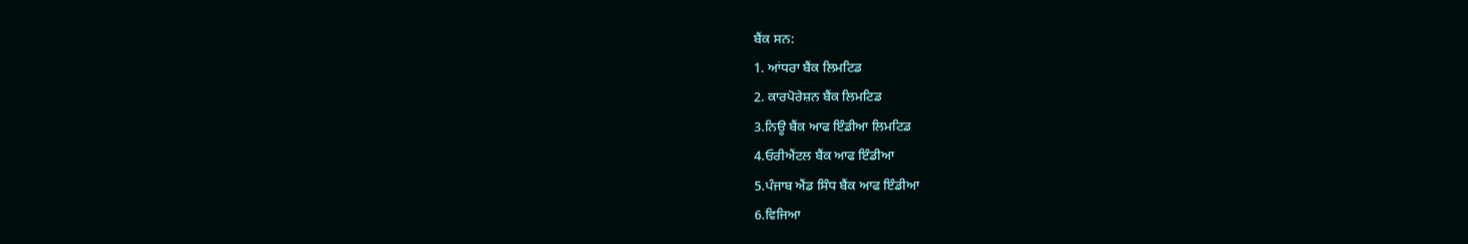ਬੈਂਕ ਸਨ:
1. ਆਂਧਰਾ ਬੈਂਕ ਲਿਮਟਿਡ
2. ਕਾਰਪੋਰੇਸ਼ਨ ਬੈਂਕ ਲਿਮਟਿਡ
3.ਨਿਊ ਬੈਂਕ ਆਫ ਇੰਡੀਆ ਲਿਮਟਿਡ
4.ਓਰੀਐਂਟਲ ਬੈਂਕ ਆਫ ਇੰਡੀਆ
5.ਪੰਜਾਬ ਐਂਡ ਸਿੰਧ ਬੈਂਕ ਆਫ ਇੰਡੀਆ
6.ਵਿਜਿਆ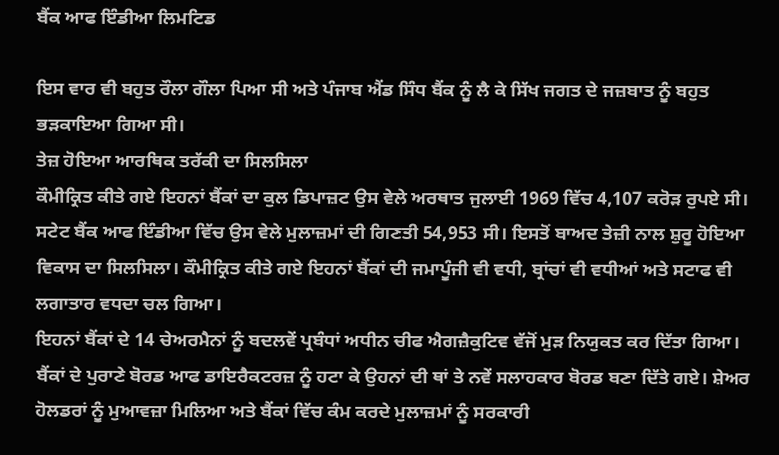ਬੈਂਕ ਆਫ ਇੰਡੀਆ ਲਿਮਟਿਡ

ਇਸ ਵਾਰ ਵੀ ਬਹੁਤ ਰੌਲਾ ਗੌਲਾ ਪਿਆ ਸੀ ਅਤੇ ਪੰਜਾਬ ਐਂਡ ਸਿੰਧ ਬੈਂਕ ਨੂੰ ਲੈ ਕੇ ਸਿੱਖ ਜਗਤ ਦੇ ਜਜ਼ਬਾਤ ਨੂੰ ਬਹੁਤ ਭੜਕਾਇਆ ਗਿਆ ਸੀ।
ਤੇਜ਼ ਹੋਇਆ ਆਰਥਿਕ ਤਰੱਕੀ ਦਾ ਸਿਲਸਿਲਾ
ਕੌਮੀਕ੍ਰਿਤ ਕੀਤੇ ਗਏ ਇਹਨਾਂ ਬੈਂਕਾਂ ਦਾ ਕੁਲ ਡਿਪਾਜ਼ਟ ਉਸ ਵੇਲੇ ਅਰਥਾਤ ਜੁਲਾਈ 1969 ਵਿੱਚ 4,107 ਕਰੋੜ ਰੁਪਏ ਸੀ। ਸਟੇਟ ਬੈਂਕ ਆਫ ਇੰਡੀਆ ਵਿੱਚ ਉਸ ਵੇਲੇ ਮੁਲਾਜ਼ਮਾਂ ਦੀ ਗਿਣਤੀ 54,953 ਸੀ। ਇਸਤੋਂ ਬਾਅਦ ਤੇਜ਼ੀ ਨਾਲ ਸ਼ੁਰੂ ਹੋਇਆ ਵਿਕਾਸ ਦਾ ਸਿਲਸਿਲਾ। ਕੌਮੀਕ੍ਰਿਤ ਕੀਤੇ ਗਏ ਇਹਨਾਂ ਬੈਂਕਾਂ ਦੀ ਜਮਾਪੂੰਜੀ ਵੀ ਵਧੀ, ਬ੍ਰਾਂਚਾਂ ਵੀ ਵਧੀਆਂ ਅਤੇ ਸਟਾਫ ਵੀ ਲਗਾਤਾਰ ਵਧਦਾ ਚਲ ਗਿਆ।
ਇਹਨਾਂ ਬੈਂਕਾਂ ਦੇ 14 ਚੇਅਰਮੈਨਾਂ ਨੂੰ ਬਦਲਵੇਂ ਪ੍ਰਬੰਧਾਂ ਅਧੀਨ ਚੀਫ ਐਗਜ਼ੈਕੁਟਿਵ ਵੱਜੋਂ ਮੁੜ ਨਿਯੁਕਤ ਕਰ ਦਿੱਤਾ ਗਿਆ। ਬੈਂਕਾਂ ਦੇ ਪੁਰਾਣੇ ਬੋਰਡ ਆਫ ਡਾਇਰੈਕਟਰਜ਼ ਨੂੰ ਹਟਾ ਕੇ ਉਹਨਾਂ ਦੀ ਥਾਂ ਤੇ ਨਵੇਂ ਸਲਾਹਕਾਰ ਬੋਰਡ ਬਣਾ ਦਿੱਤੇ ਗਏ। ਸ਼ੇਅਰ ਹੋਲਡਰਾਂ ਨੂੰ ਮੁਆਵਜ਼ਾ ਮਿਲਿਆ ਅਤੇ ਬੈਂਕਾਂ ਵਿੱਚ ਕੰਮ ਕਰਦੇ ਮੁਲਾਜ਼ਮਾਂ ਨੂੰ ਸਰਕਾਰੀ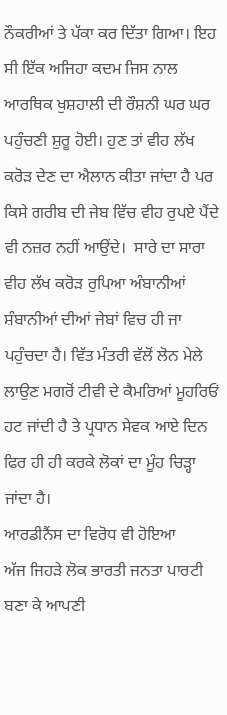ਨੌਕਰੀਆਂ ਤੇ ਪੱਕਾ ਕਰ ਦਿੱਤਾ ਗਿਆ। ਇਹ ਸੀ ਇੱਕ ਅਜਿਹਾ ਕਦਮ ਜਿਸ ਨਾਲ ਆਰਥਿਕ ਖੁਸ਼ਹਾਲੀ ਦੀ ਰੌਸ਼ਨੀ ਘਰ ਘਰ ਪਹੁੰਚਣੀ ਸ਼ੁਰੂ ਹੋਈ। ਹੁਣ ਤਾਂ ਵੀਹ ਲੱਖ ਕਰੋੜ ਦੇਣ ਦਾ ਐਲਾਨ ਕੀਤਾ ਜਾਂਦਾ ਹੈ ਪਰ ਕਿਸੇ ਗਰੀਬ ਦੀ ਜੇਬ ਵਿੱਚ ਵੀਹ ਰੁਪਏ ਪੈਂਦੇ ਵੀ ਨਜ਼ਰ ਨਹੀਂ ਆਉਂਦੇ।  ਸਾਰੇ ਦਾ ਸਾਰਾ ਵੀਹ ਲੱਖ ਕਰੋੜ ਰੁਪਿਆ ਅੰਬਾਨੀਆਂ ਸ਼ੰਬਾਨੀਆਂ ਦੀਆਂ ਜੇਬਾਂ ਵਿਚ ਹੀ ਜਾ ਪਹੁੰਚਦਾ ਹੈ। ਵਿੱਤ ਮੰਤਰੀ ਵੱਲੋਂ ਲੋਨ ਮੇਲੇ ਲਾਉਣ ਮਗਰੋਂ ਟੀਵੀ ਦੇ ਕੈਮਰਿਆਂ ਮੂਹਰਿਓਂ ਹਟ ਜਾਂਦੀ ਹੈ ਤੇ ਪ੍ਰਧਾਨ ਸੇਵਕ ਆਏ ਦਿਨ ਫਿਰ ਹੀ ਹੀ ਕਰਕੇ ਲੋਕਾਂ ਦਾ ਮੂੰਹ ਚਿੜ੍ਹਾ ਜਾਂਦਾ ਹੈ।
ਆਰਡੀਨੈਂਸ ਦਾ ਵਿਰੋਧ ਵੀ ਹੋਇਆ
ਅੱਜ ਜਿਹੜੇ ਲੋਕ ਭਾਰਤੀ ਜਨਤਾ ਪਾਰਟੀ ਬਣਾ ਕੇ ਆਪਣੀ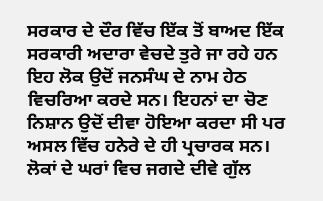ਸਰਕਾਰ ਦੇ ਦੌਰ ਵਿੱਚ ਇੱਕ ਤੋਂ ਬਾਅਦ ਇੱਕ ਸਰਕਾਰੀ ਅਦਾਰਾ ਵੇਚਦੇ ਤੁਰੇ ਜਾ ਰਹੇ ਹਨ ਇਹ ਲੋਕ ਉਦੋਂ ਜਨਸੰਘ ਦੇ ਨਾਮ ਹੇਠ ਵਿਚਰਿਆ ਕਰਦੇ ਸਨ। ਇਹਨਾਂ ਦਾ ਚੋਣ ਨਿਸ਼ਾਨ ਉਦੋਂ ਦੀਵਾ ਹੋਇਆ ਕਰਦਾ ਸੀ ਪਰ ਅਸਲ ਵਿੱਚ ਹਨੇਰੇ ਦੇ ਹੀ ਪ੍ਰਚਾਰਕ ਸਨ। ਲੋਕਾਂ ਦੇ ਘਰਾਂ ਵਿਚ ਜਗਦੇ ਦੀਵੇ ਗੁੱਲ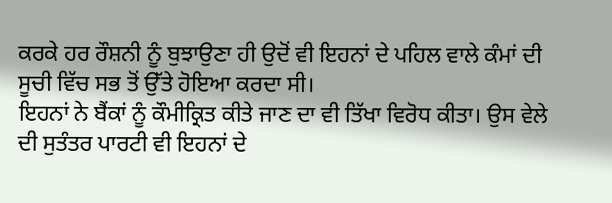ਕਰਕੇ ਹਰ ਰੌਸ਼ਨੀ ਨੂੰ ਬੁਝਾਉਣਾ ਹੀ ਉਦੋਂ ਵੀ ਇਹਨਾਂ ਦੇ ਪਹਿਲ ਵਾਲੇ ਕੰਮਾਂ ਦੀ ਸੂਚੀ ਵਿੱਚ ਸਭ ਤੋਂ ਉੱਤੇ ਹੋਇਆ ਕਰਦਾ ਸੀ।
ਇਹਨਾਂ ਨੇ ਬੈਂਕਾਂ ਨੂੰ ਕੌਮੀਕ੍ਰਿਤ ਕੀਤੇ ਜਾਣ ਦਾ ਵੀ ਤਿੱਖਾ ਵਿਰੋਧ ਕੀਤਾ। ਉਸ ਵੇਲੇ ਦੀ ਸੁਤੰਤਰ ਪਾਰਟੀ ਵੀ ਇਹਨਾਂ ਦੇ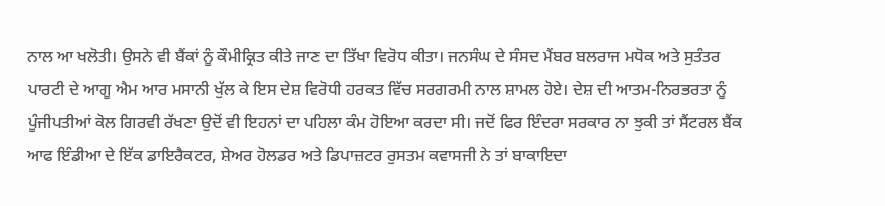ਨਾਲ ਆ ਖਲੋਤੀ। ਉਸਨੇ ਵੀ ਬੈਂਕਾਂ ਨੂੰ ਕੌਮੀਕ੍ਰਿਤ ਕੀਤੇ ਜਾਣ ਦਾ ਤਿੱਖਾ ਵਿਰੋਧ ਕੀਤਾ। ਜਨਸੰਘ ਦੇ ਸੰਸਦ ਮੈਂਬਰ ਬਲਰਾਜ ਮਧੋਕ ਅਤੇ ਸੁਤੰਤਰ ਪਾਰਟੀ ਦੇ ਆਗੂ ਐਮ ਆਰ ਮਸਾਨੀ ਖੁੱਲ ਕੇ ਇਸ ਦੇਸ਼ ਵਿਰੋਧੀ ਹਰਕਤ ਵਿੱਚ ਸਰਗਰਮੀ ਨਾਲ ਸ਼ਾਮਲ ਹੋਏ। ਦੇਸ਼ ਦੀ ਆਤਮ-ਨਿਰਭਰਤਾ ਨੂੰ ਪੂੰਜੀਪਤੀਆਂ ਕੋਲ ਗਿਰਵੀ ਰੱਖਣਾ ਉਦੋਂ ਵੀ ਇਹਨਾਂ ਦਾ ਪਹਿਲਾ ਕੰਮ ਹੋਇਆ ਕਰਦਾ ਸੀ। ਜਦੋਂ ਫਿਰ ਇੰਦਰਾ ਸਰਕਾਰ ਨਾ ਝੁਕੀ ਤਾਂ ਸੈਂਟਰਲ ਬੈਂਕ ਆਫ ਇੰਡੀਆ ਦੇ ਇੱਕ ਡਾਇਰੈਕਟਰ, ਸ਼ੇਅਰ ਹੋਲਡਰ ਅਤੇ ਡਿਪਾਜ਼ਟਰ ਰੁਸਤਮ ਕਵਾਸਜੀ ਨੇ ਤਾਂ ਬਾਕਾਇਦਾ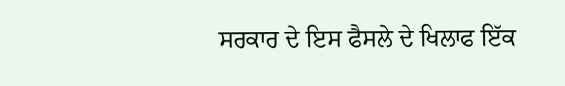ਸਰਕਾਰ ਦੇ ਇਸ ਫੈਸਲੇ ਦੇ ਖਿਲਾਫ ਇੱਕ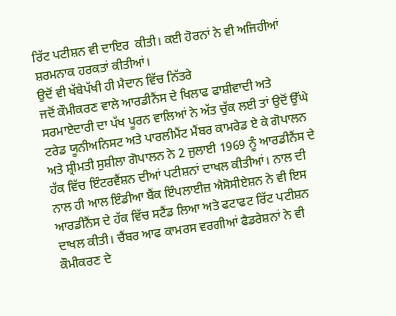ਰਿੱਟ ਪਟੀਸ਼ਨ ਵੀ ਦਾਇਰ  ਕੀਤੀ। ਕਈ ਹੋਰਨਾਂ ਨੇ ਵੀ ਅਜਿਹੀਆਂ ਸ਼ਰਮਨਾਕ ਹਰਕਤਾਂ ਕੀਤੀਆਂ।
ਉਦੋਂ ਵੀ ਖੱਬੇਪੱਖੀ ਹੀ ਮੈਦਾਨ ਵਿੱਚ ਨਿੱਤਰੇ
ਜਦੋਂ ਕੌਮੀਕਰਣ ਵਾਲੇ ਆਰਡੀਨੈਂਸ ਦੇ ਖਿਲਾਫ ਫਾਸ਼ੀਵਾਦੀ ਅਤੇ ਸਰਮਾਏਦਾਰੀ ਦਾ ਪੱਖ ਪੂਰਨ ਵਾਲਿਆਂ ਨੇ ਅੱਤ ਚੁੱਕ ਲਈ ਤਾਂ ਉਦੋਂ ਉੱਘੇ ਟਰੇਡ ਯੂਨੀਅਨਿਸਟ ਅਤੇ ਪਾਰਲੀਮੈਂਟ ਮੈਂਬਰ ਕਾਮਰੇਡ ਏ ਕੇ ਗੋਪਾਲਨ ਅਤੇ ਸ਼੍ਰੀਮਤੀ ਸੁਸ਼ੀਲਾ ਗੋਪਾਲਨ ਨੇ 2 ਜੁਲਾਈ 1969 ਨੂੰ ਆਰਡੀਨੈਂਸ ਦੇ ਹੱਕ ਵਿੱਚ ਇੰਟਰਵੈਂਸ਼ਨ ਦੀਆਂ ਪਟੀਸ਼ਨਾਂ ਦਾਖਲ ਕੀਤੀਆਂ। ਨਾਲ ਦੀ ਨਾਲ ਹੀ ਆਲ ਇੰਡੀਆ ਬੈਂਕ ਇੰਪਲਾਈਜ਼ ਐਸੋਸੀਏਸ਼ਨ ਨੇ ਵੀ ਇਸ ਆਰਡੀਨੈਂਸ ਦੇ ਹੱਕ ਵਿੱਚ ਸਟੈਂਡ ਲਿਆ ਅਤੇ ਫਟਾਫਟ ਰਿੱਟ ਪਟੀਸ਼ਨ ਦਾਖਲ ਕੀਤੀ। ਚੈਂਬਰ ਆਫ ਕਾਮਰਸ ਵਰਗੀਆਂ ਫੈਡਰੇਸ਼ਨਾਂ ਨੇ ਵੀ ਕੌਮੀਕਰਣ ਦੇ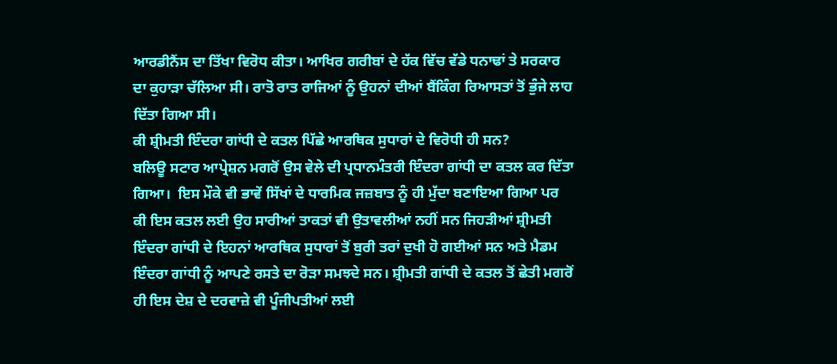ਆਰਡੀਨੈਂਸ ਦਾ ਤਿੱਖਾ ਵਿਰੋਧ ਕੀਤਾ। ਆਖਿਰ ਗਰੀਬਾਂ ਦੇ ਹੱਕ ਵਿੱਚ ਵੱਡੇ ਧਨਾਢਾਂ ਤੇ ਸਰਕਾਰ ਦਾ ਕੁਹਾੜਾ ਚੱਲਿਆ ਸੀ। ਰਾਤੋ ਰਾਤ ਰਾਜਿਆਂ ਨੂੰ ਉਹਨਾਂ ਦੀਆਂ ਬੈਂਕਿੰਗ ਰਿਆਸਤਾਂ ਤੋਂ ਭੁੰਜੇ ਲਾਹ ਦਿੱਤਾ ਗਿਆ ਸੀ।
ਕੀ ਸ਼੍ਰੀਮਤੀ ਇੰਦਰਾ ਗਾਂਧੀ ਦੇ ਕਤਲ ਪਿੱਛੇ ਆਰਥਿਕ ਸੁਧਾਰਾਂ ਦੇ ਵਿਰੋਧੀ ਹੀ ਸਨ?
ਬਲਿਊ ਸਟਾਰ ਆਪ੍ਰੇਸ਼ਨ ਮਗਰੋਂ ਉਸ ਵੇਲੇ ਦੀ ਪ੍ਰਧਾਨਮੰਤਰੀ ਇੰਦਰਾ ਗਾਂਧੀ ਦਾ ਕਤਲ ਕਰ ਦਿੱਤਾ ਗਿਆ।  ਇਸ ਮੌਕੇ ਵੀ ਭਾਵੇਂ ਸਿੱਖਾਂ ਦੇ ਧਾਰਮਿਕ ਜਜ਼ਬਾਤ ਨੂੰ ਹੀ ਮੁੱਦਾ ਬਣਾਇਆ ਗਿਆ ਪਰ ਕੀ ਇਸ ਕਤਲ ਲਈ ਉਹ ਸਾਰੀਆਂ ਤਾਕਤਾਂ ਵੀ ਉਤਾਵਲੀਆਂ ਨਹੀਂ ਸਨ ਜਿਹੜੀਆਂ ਸ਼੍ਰੀਮਤੀ ਇੰਦਰਾ ਗਾਂਧੀ ਦੇ ਇਹਨਾਂ ਆਰਥਿਕ ਸੁਧਾਰਾਂ ਤੋਂ ਬੁਰੀ ਤਰਾਂ ਦੁਖੀ ਹੋ ਗਈਆਂ ਸਨ ਅਤੇ ਮੈਡਮ ਇੰਦਰਾ ਗਾਂਧੀ ਨੂੰ ਆਪਣੇ ਰਸਤੇ ਦਾ ਰੋੜਾ ਸਮਝਦੇ ਸਨ। ਸ਼੍ਰੀਮਤੀ ਗਾਂਧੀ ਦੇ ਕਤਲ ਤੋਂ ਛੇਤੀ ਮਗਰੋਂ ਹੀ ਇਸ ਦੇਸ਼ ਦੇ ਦਰਵਾਜ਼ੇ ਵੀ ਪੂੰਜੀਪਤੀਆਂ ਲਈ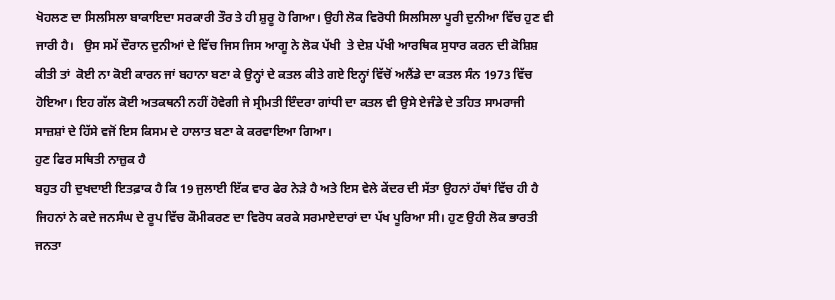ਖੋਹਲਣ ਦਾ ਸਿਲਸਿਲਾ ਬਾਕਾਇਦਾ ਸਰਕਾਰੀ ਤੌਰ ਤੇ ਹੀ ਸ਼ੁਰੂ ਹੋ ਗਿਆ। ਉਹੀ ਲੋਕ ਵਿਰੋਧੀ ਸਿਲਸਿਲਾ ਪੂਰੀ ਦੁਨੀਆ ਵਿੱਚ ਹੁਣ ਵੀ ਜਾਰੀ ਹੈ।   ਉਸ ਸਮੇਂ ਦੌਰਾਨ ਦੁਨੀਆਂ ਦੇ ਵਿੱਚ ਜਿਸ ਜਿਸ ਆਗੂ ਨੇ ਲੋਕ ਪੱਖੀ  ਤੇ ਦੇਸ਼ ਪੱਖੀ ਆਰਥਿਕ ਸੁਧਾਰ ਕਰਨ ਦੀ ਕੋਸ਼ਿਸ਼ ਕੀਤੀ ਤਾਂ  ਕੋਈ ਨਾ ਕੋਈ ਕਾਰਨ ਜਾਂ ਬਹਾਨਾ ਬਣਾ ਕੇ ਉਨ੍ਹਾਂ ਦੇ ਕਤਲ ਕੀਤੇ ਗਏ ਇਨ੍ਹਾਂ ਵਿੱਚੋਂ ਅਲੈਂਡੇ ਦਾ ਕਤਲ ਸੰਨ 1973 ਵਿੱਚ ਹੋਇਆ। ਇਹ ਗੱਲ ਕੋਈ ਅਤਕਥਨੀ ਨਹੀਂ ਹੋਵੇਗੀ ਜੇ ਸ੍ਰੀਮਤੀ ਇੰਦਰਾ ਗਾਂਧੀ ਦਾ ਕਤਲ ਵੀ ਉਸੇ ਏਜੰਡੇ ਦੇ ਤਹਿਤ ਸਾਮਰਾਜੀ ਸਾਜ਼ਸ਼ਾਂ ਦੇ ਹਿੱਸੇ ਵਜੋਂ ਇਸ ਕਿਸਮ ਦੇ ਹਾਲਾਤ ਬਣਾ ਕੇ ਕਰਵਾਇਆ ਗਿਆ।
ਹੁਣ ਫਿਰ ਸਥਿਤੀ ਨਾਜ਼ੁਕ ਹੈ
ਬਹੁਤ ਹੀ ਦੁਖਦਾਈ ਇਤਫ਼ਾਕ ਹੈ ਕਿ 19 ਜੁਲਾਈ ਇੱਕ ਵਾਰ ਫੇਰ ਨੇੜੇ ਹੈ ਅਤੇ ਇਸ ਵੇਲੇ ਕੇਂਦਰ ਦੀ ਸੱਤਾ ਉਹਨਾਂ ਹੱਥਾਂ ਵਿੱਚ ਹੀ ਹੈ ਜਿਹਨਾਂ ਨੇ ਕਦੇ ਜਨਸੰਘ ਦੇ ਰੂਪ ਵਿੱਚ ਕੌਮੀਕਰਣ ਦਾ ਵਿਰੋਧ ਕਰਕੇ ਸਰਮਾਏਦਾਰਾਂ ਦਾ ਪੱਖ ਪੂਰਿਆ ਸੀ। ਹੁਣ ਉਹੀ ਲੋਕ ਭਾਰਤੀ ਜਨਤਾ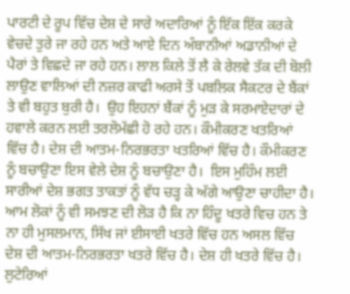ਪਾਰਟੀ ਦੇ ਰੂਪ ਵਿੱਚ ਦੇਸ਼ ਦੇ ਸਾਰੇ ਅਦਾਰਿਆਂ ਨੂੰ ਇੱਕ ਇੱਕ ਕਰਕੇ ਵੇਚਦੇ ਤੁਰੇ ਜਾ ਰਹੇ ਹਨ ਅਤੇ ਆਏ ਦਿਨ ਅੰਬਾਨੀਆਂ ਅਡਾਨੀਆਂ ਦੇ ਪੈਰਾਂ ਤੇ ਵਿਛਦੇ ਜਾ ਰਹੇ ਹਨ। ਲਾਲ ਕਿਲੇ ਤੋਂ ਲੈ ਕੇ ਰੇਲਵੇ ਤੱਕ ਦੀ ਬੋਲੀ ਲਾਉਣ ਵਾਲਿਆਂ ਦੀ ਨਜ਼ਰ ਕਾਫੀ ਅਰਸੇ ਤੋਂ ਪਬਲਿਕ ਸੈਕਟਰ ਦੇ ਬੈਂਕਾਂ ਤੇ ਵੀ ਬਹੁਤ ਬੁਰੀ ਹੈ।  ਉਹ ਇਹਨਾਂ ਬੈਂਕਾਂ ਨੂੰ ਮੁੜ ਕੇ ਸਰਮਾਏਦਾਰਾਂ ਦੇ ਹਵਾਲੇ ਕਰਨ ਲਈ ਤਰਲੋਮੱਛੀ ਹੋ ਰਹੇ ਹਨ। ਕੌਮੀਕਰਣ ਖਤਰਿਆਂ ਵਿੱਚ ਹੈ। ਦੇਸ਼ ਦੀ ਆਤਮ-ਨਿਰਭਰਤਾ ਖਤਰਿਆਂ ਵਿੱਚ ਹੈ। ਕੌਮੀਕਰਣ ਨੂੰ ਬਚਾਉਣਾ ਇਸ ਵੇਲੇ ਦੇਸ਼ ਨੂੰ ਬਚਾਉਣਾ ਹੈ।  ਇਸ ਮੁਹਿੰਮ ਲਈ ਸਾਰੀਆਂ ਦੇਸ਼ ਭਗਤ ਤਾਕਤਾਂ ਨੂੰ ਵੱਧ ਚੜ੍ਹ ਕੇ ਅੱਗੇ ਆਉਣਾ ਚਾਹੀਦਾ ਹੈ। ਆਮ ਲੋਕਾਂ ਨੂੰ ਵੀ ਸਮਝਣ ਦੀ ਲੋੜ ਹੈ ਕਿ ਨਾ ਹਿੰਦੂ ਖਤਰੇ ਵਿਚ ਹਨ ਤੇ ਨਾ ਹੀ ਮੁਸਲਮਾਨ, ਸਿੱਖ ਜਾਂ ਈਸਾਈ ਖਤਰੇ ਵਿੱਚ ਹਨ ਅਸਲ ਵਿੱਚ ਦੇਸ਼ ਦੀ ਆਤਮ-ਨਿਰਭਰਤਾ ਖਤਰੇ ਵਿੱਚ ਹੈ। ਦੇਸ਼ ਹੀ ਖਤਰੇ ਵਿੱਚ ਹੈ। ਲੁਟੇਰਿਆਂ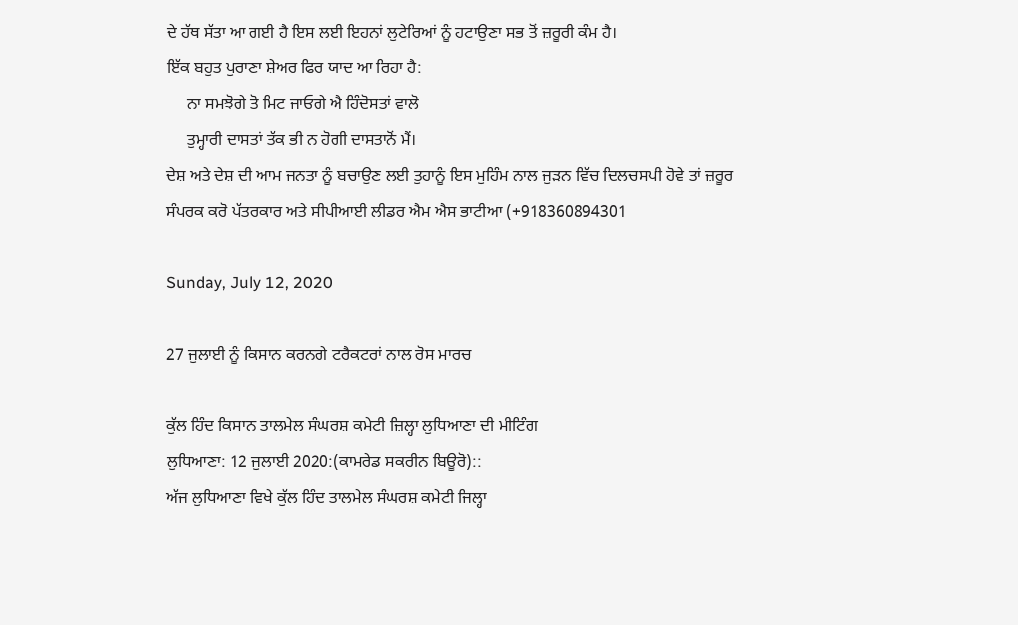ਦੇ ਹੱਥ ਸੱਤਾ ਆ ਗਈ ਹੈ ਇਸ ਲਈ ਇਹਨਾਂ ਲੁਟੇਰਿਆਂ ਨੂੰ ਹਟਾਉਣਾ ਸਭ ਤੋਂ ਜ਼ਰੂਰੀ ਕੰਮ ਹੈ।
ਇੱਕ ਬਹੁਤ ਪੁਰਾਣਾ ਸ਼ੇਅਰ ਫਿਰ ਯਾਦ ਆ ਰਿਹਾ ਹੈ:
     ਨਾ ਸਮਝੋਗੇ ਤੋ ਮਿਟ ਜਾਓਗੇ ਐ ਹਿੰਦੋਸਤਾਂ ਵਾਲੋ
     ਤੁਮ੍ਹਾਰੀ ਦਾਸਤਾਂ ਤੱਕ ਭੀ ਨ ਹੋਗੀ ਦਾਸਤਾਨੋਂ ਮੈਂ।
ਦੇਸ਼ ਅਤੇ ਦੇਸ਼ ਦੀ ਆਮ ਜਨਤਾ ਨੂੰ ਬਚਾਉਣ ਲਈ ਤੁਹਾਨੂੰ ਇਸ ਮੁਹਿੰਮ ਨਾਲ ਜੁੜਨ ਵਿੱਚ ਦਿਲਚਸਪੀ ਹੋਵੇ ਤਾਂ ਜ਼ਰੂਰ ਸੰਪਰਕ ਕਰੋ ਪੱਤਰਕਾਰ ਅਤੇ ਸੀਪੀਆਈ ਲੀਡਰ ਐਮ ਐਸ ਭਾਟੀਆ (+918360894301

Sunday, July 12, 2020

27 ਜੁਲਾਈ ਨੂੰ ਕਿਸਾਨ ਕਰਨਗੇ ਟਰੈਕਟਰਾਂ ਨਾਲ ਰੋਸ ਮਾਰਚ

ਕੁੱਲ ਹਿੰਦ ਕਿਸਾਨ ਤਾਲਮੇਲ ਸੰਘਰਸ਼ ਕਮੇਟੀ ਜ਼ਿਲ੍ਹਾ ਲੁਧਿਆਣਾ ਦੀ ਮੀਟਿੰਗ
ਲੁਧਿਆਣਾ: 12 ਜੁਲਾਈ 2020:(ਕਾਮਰੇਡ ਸਕਰੀਨ ਬਿਊਰੋ)::
ਅੱਜ ਲੁਧਿਆਣਾ ਵਿਖੇ ਕੁੱਲ ਹਿੰਦ ਤਾਲਮੇਲ ਸੰਘਰਸ਼ ਕਮੇਟੀ ਜਿਲ੍ਹਾ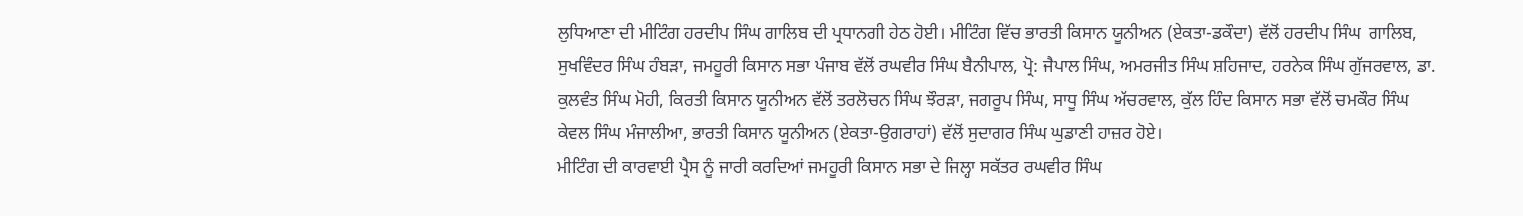ਲੁਧਿਆਣਾ ਦੀ ਮੀਟਿੰਗ ਹਰਦੀਪ ਸਿੰਘ ਗਾਲਿਬ ਦੀ ਪ੍ਰਧਾਨਗੀ ਹੇਠ ਹੋਈ। ਮੀਟਿੰਗ ਵਿੱਚ ਭਾਰਤੀ ਕਿਸਾਨ ਯੂਨੀਅਨ (ਏਕਤਾ-ਡਕੌਦਾ) ਵੱਲੋਂ ਹਰਦੀਪ ਸਿੰਘ  ਗਾਲਿਬ, ਸੁਖਵਿੰਦਰ ਸਿੰਘ ਹੰਬੜਾ, ਜਮਹੂਰੀ ਕਿਸਾਨ ਸਭਾ ਪੰਜਾਬ ਵੱਲੋਂ ਰਘਵੀਰ ਸਿੰਘ ਬੈਨੀਪਾਲ, ਪ੍ਰੋ: ਜੈਪਾਲ ਸਿੰਘ, ਅਮਰਜੀਤ ਸਿੰਘ ਸ਼ਹਿਜਾਦ, ਹਰਨੇਕ ਸਿੰਘ ਗੁੱਜਰਵਾਲ, ਡਾ. ਕੁਲਵੰਤ ਸਿੰਘ ਮੋਹੀ, ਕਿਰਤੀ ਕਿਸਾਨ ਯੂਨੀਅਨ ਵੱਲੋਂ ਤਰਲੋਚਨ ਸਿੰਘ ਝੌਰੜਾ, ਜਗਰੂਪ ਸਿੰਘ, ਸਾਧੂ ਸਿੰਘ ਅੱਚਰਵਾਲ, ਕੁੱਲ ਹਿੰਦ ਕਿਸਾਨ ਸਭਾ ਵੱਲੋਂ ਚਮਕੌਰ ਸਿੰਘ ਕੇਵਲ ਸਿੰਘ ਮੰਜਾਲੀਆ, ਭਾਰਤੀ ਕਿਸਾਨ ਯੂਨੀਅਨ (ਏਕਤਾ-ਉਗਰਾਹਾਂ) ਵੱਲੋਂ ਸੁਦਾਗਰ ਸਿੰਘ ਘੁਡਾਣੀ ਹਾਜ਼ਰ ਹੋਏ।
ਮੀਟਿੰਗ ਦੀ ਕਾਰਵਾਈ ਪ੍ਰੈਸ ਨੂੰ ਜਾਰੀ ਕਰਦਿਆਂ ਜਮਹੂਰੀ ਕਿਸਾਨ ਸਭਾ ਦੇ ਜਿਲ੍ਹਾ ਸਕੱਤਰ ਰਘਵੀਰ ਸਿੰਘ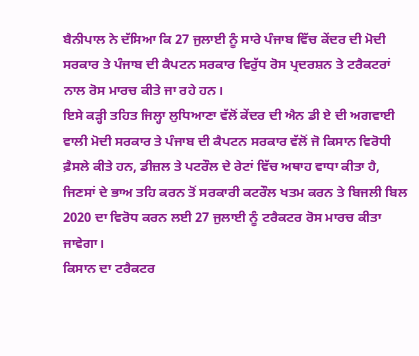ਬੈਨੀਪਾਲ ਨੇ ਦੱਸਿਆ ਕਿ 27 ਜੁਲਾਈ ਨੂੰ ਸਾਰੇ ਪੰਜਾਬ ਵਿੱਚ ਕੇਂਦਰ ਦੀ ਮੋਦੀ ਸਰਕਾਰ ਤੇ ਪੰਜਾਬ ਦੀ ਕੈਪਟਨ ਸਰਕਾਰ ਵਿਰੁੱਧ ਰੋਸ ਪ੍ਰਦਰਸ਼ਨ ਤੇ ਟਰੈਕਟਰਾਂ ਨਾਲ ਰੋਸ ਮਾਰਚ ਕੀਤੇ ਜਾ ਰਹੇ ਹਨ।
ਇਸੇ ਕੜ੍ਹੀ ਤਹਿਤ ਜਿਲ੍ਹਾ ਲੁਧਿਆਣਾ ਵੱਲੋਂ ਕੇਂਦਰ ਦੀ ਐਨ ਡੀ ਏ ਦੀ ਅਗਵਾਈ ਵਾਲੀ ਮੋਦੀ ਸਰਕਾਰ ਤੇ ਪੰਜਾਬ ਦੀ ਕੈਪਟਨ ਸਰਕਾਰ ਵੱਲੋਂ ਜੋ ਕਿਸਾਨ ਵਿਰੋਧੀ ਫ਼ੈਸਲੇ ਕੀਤੇ ਹਨ, ਡੀਜ਼ਲ ਤੇ ਪਟਰੌਲ ਦੇ ਰੇਟਾਂ ਵਿੱਚ ਅਥਾਹ ਵਾਧਾ ਕੀਤਾ ਹੈ, ਜਿਣਸਾਂ ਦੇ ਭਾਅ ਤਹਿ ਕਰਨ ਤੋਂ ਸਰਕਾਰੀ ਕਟਰੌਲ ਖਤਮ ਕਰਨ ਤੇ ਬਿਜਲੀ ਬਿਲ 2020 ਦਾ ਵਿਰੋਧ ਕਰਨ ਲਈ 27 ਜੁਲਾਈ ਨੂੰ ਟਰੈਕਟਰ ਰੋਸ ਮਾਰਚ ਕੀਤਾ ਜਾਵੇਗਾ।
ਕਿਸਾਨ ਦਾ ਟਰੈਕਟਰ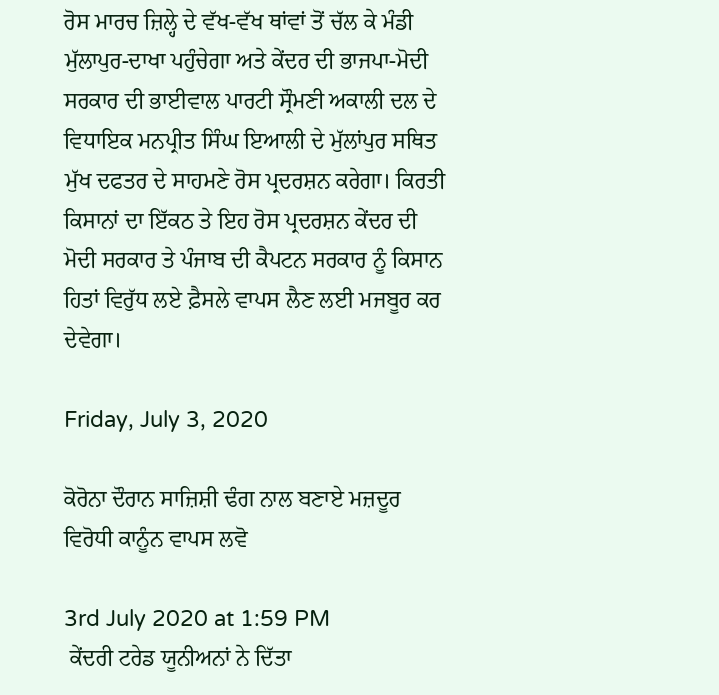ਰੋਸ ਮਾਰਚ ਜ਼ਿਲ੍ਹੇ ਦੇ ਵੱਖ-ਵੱਖ ਥਾਂਵਾਂ ਤੋਂ ਚੱਲ ਕੇ ਮੰਡੀ ਮੁੱਲਾਪੁਰ-ਦਾਖਾ ਪਹੁੰਚੇਗਾ ਅਤੇ ਕੇਂਦਰ ਦੀ ਭਾਜਪਾ-ਮੋਦੀ ਸਰਕਾਰ ਦੀ ਭਾਈਵਾਲ ਪਾਰਟੀ ਸ੍ਰੌਮਣੀ ਅਕਾਲੀ ਦਲ ਦੇ ਵਿਧਾਇਕ ਮਨਪ੍ਰੀਤ ਸਿੰਘ ਇਆਲੀ ਦੇ ਮੁੱਲਾਂਪੁਰ ਸਥਿਤ ਮੁੱਖ ਦਫਤਰ ਦੇ ਸਾਹਮਣੇ ਰੋਸ ਪ੍ਰਦਰਸ਼ਨ ਕਰੇਗਾ। ਕਿਰਤੀ ਕਿਸਾਨਾਂ ਦਾ ਇੱਕਠ ਤੇ ਇਹ ਰੋਸ ਪ੍ਰਦਰਸ਼ਨ ਕੇਂਦਰ ਦੀ ਮੋਦੀ ਸਰਕਾਰ ਤੇ ਪੰਜਾਬ ਦੀ ਕੈਪਟਨ ਸਰਕਾਰ ਨੂੰ ਕਿਸਾਨ ਹਿਤਾਂ ਵਿਰੁੱਧ ਲਏ ਫ਼ੈਸਲੇ ਵਾਪਸ ਲੈਣ ਲਈ ਮਜਬੂਰ ਕਰ ਦੇਵੇਗਾ।

Friday, July 3, 2020

ਕੋਰੋਨਾ ਦੌਰਾਨ ਸਾਜ਼ਿਸ਼ੀ ਢੰਗ ਨਾਲ ਬਣਾਏ ਮਜ਼ਦੂਰ ਵਿਰੋਧੀ ਕਾਨੂੰਨ ਵਾਪਸ ਲਵੋ

3rd July 2020 at 1:59 PM
 ਕੇਂਦਰੀ ਟਰੇਡ ਯੂਨੀਅਨਾਂ ਨੇ ਦਿੱਤਾ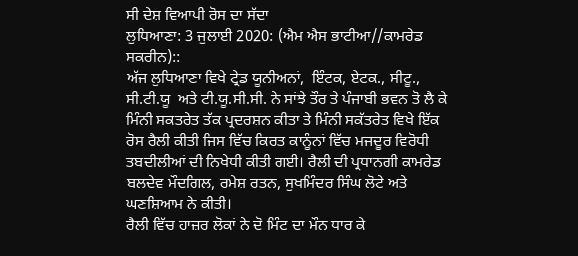ਸੀ ਦੇਸ਼ ਵਿਆਪੀ ਰੋਸ ਦਾ ਸੱਦਾ
ਲੁਧਿਆਣਾ: 3 ਜੁਲਾਈ 2020: (ਐਮ ਐਸ ਭਾਟੀਆ//ਕਾਮਰੇਡ ਸਕਰੀਨ)::
ਅੱਜ ਲੁਧਿਆਣਾ ਵਿਖੇ ਟ੍ਰੇਡ ਯੂਨੀਅਨਾਂ,  ਇੰਟਕ, ਏਟਕ., ਸੀਟੂ., ਸੀ.ਟੀ.ਯੂ  ਅਤੇ ਟੀ.ਯੂ.ਸੀ.ਸੀ. ਨੇ ਸਾਂਝੇ ਤੌਰ ਤੇ ਪੰਜਾਬੀ ਭਵਨ ਤੋ ਲੈ ਕੇ ਮਿੰਨੀ ਸਕਤਰੇਤ ਤੱਕ ਪ੍ਰਦਰਸ਼ਨ ਕੀਤਾ ਤੇ ਮਿੰਨੀ ਸਕੱਤਰੇਤ ਵਿਖੇ ਇੱਕ ਰੋਸ ਰੈਲੀ ਕੀਤੀ ਜਿਸ ਵਿੱਚ ਕਿਰਤ ਕਾਨੂੰਨਾਂ ਵਿੱਚ ਮਜਦੂਰ ਵਿਰੋਧੀ ਤਬਦੀਲੀਆਂ ਦੀ ਨਿਖੇਧੀ ਕੀਤੀ ਗਈ। ਰੈਲੀ ਦੀ ਪ੍ਰਧਾਨਗੀ ਕਾਮਰੇਡ ਬਲਦੇਵ ਮੌਦਗਿਲ, ਰਮੇਸ਼ ਰਤਨ, ਸੁਖਮਿੰਦਰ ਸਿੰਘ ਲੋਟੇ ਅਤੇ ਘਣਸ਼ਿਆਮ ਨੇ ਕੀਤੀ।
ਰੈਲੀ ਵਿੱਚ ਹਾਜ਼ਰ ਲੋਕਾਂ ਨੇ ਦੋ ਮਿੰਟ ਦਾ ਮੌਨ ਧਾਰ ਕੇ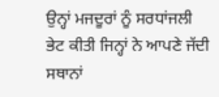ਉਨ੍ਹਾਂ ਮਜਦੂਰਾਂ ਨੂੰ ਸਰਧਾਂਜਲੀ ਭੇਟ ਕੀਤੀ ਜਿਨ੍ਹਾਂ ਨੇ ਆਪਣੇ ਜੱਦੀ ਸਥਾਨਾਂ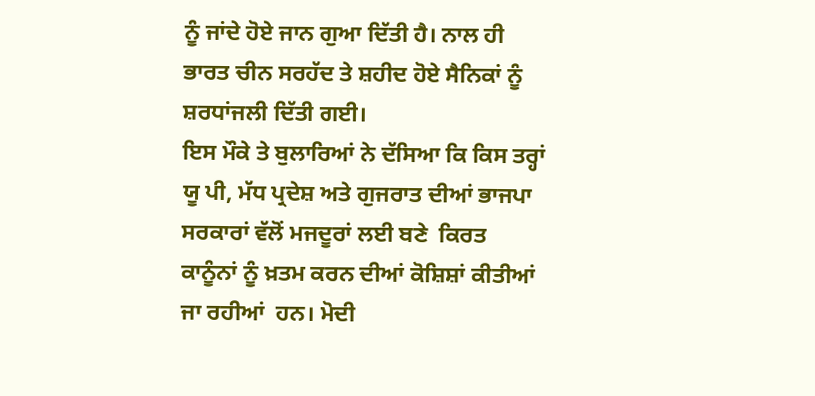ਨੂੰ ਜਾਂਦੇ ਹੋਏ ਜਾਨ ਗੁਆ ਦਿੱਤੀ ਹੈ। ਨਾਲ ਹੀ ਭਾਰਤ ਚੀਨ ਸਰਹੱਦ ਤੇ ਸ਼ਹੀਦ ਹੋਏ ਸੈਨਿਕਾਂ ਨੂੰ ਸ਼ਰਧਾਂਜਲੀ ਦਿੱਤੀ ਗਈ।
ਇਸ ਮੌਕੇ ਤੇ ਬੁਲਾਰਿਆਂ ਨੇ ਦੱਸਿਆ ਕਿ ਕਿਸ ਤਰ੍ਹਾਂ ਯੂ ਪੀ, ਮੱਧ ਪ੍ਰਦੇਸ਼ ਅਤੇ ਗੁਜਰਾਤ ਦੀਆਂ ਭਾਜਪਾ ਸਰਕਾਰਾਂ ਵੱਲੋਂ ਮਜਦੂਰਾਂ ਲਈ ਬਣੇ  ਕਿਰਤ ਕਾਨੂੰਨਾਂ ਨੂੰ ਖ਼ਤਮ ਕਰਨ ਦੀਆਂ ਕੋਸ਼ਿਸ਼ਾਂ ਕੀਤੀਆਂ ਜਾ ਰਹੀਆਂ  ਹਨ। ਮੋਦੀ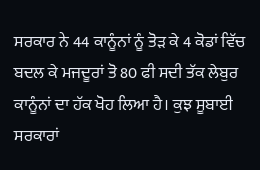ਸਰਕਾਰ ਨੇ 44 ਕਾਨੂੰਨਾਂ ਨੂੰ ਤੋੜ ਕੇ 4 ਕੋਡਾਂ ਵਿੱਚ ਬਦਲ ਕੇ ਮਜਦੂਰਾਂ ਤੋ 80 ਫੀ ਸਦੀ ਤੱਕ ਲੇਬੁਰ ਕਾਨੂੰਨਾਂ ਦਾ ਹੱਕ ਖੋਹ ਲਿਆ ਹੈ। ਕੁਝ ਸੂਬਾਈ ਸਰਕਾਰਾਂ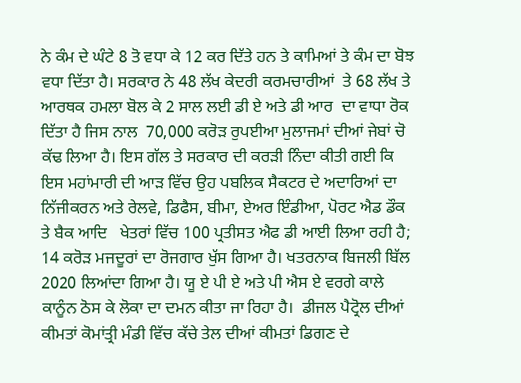ਨੇ ਕੰਮ ਦੇ ਘੰਟੇ 8 ਤੋ ਵਧਾ ਕੇ 12 ਕਰ ਦਿੱਤੇ ਹਨ ਤੇ ਕਾਮਿਆਂ ਤੇ ਕੰਮ ਦਾ ਬੋਝ ਵਧਾ ਦਿੱਤਾ ਹੈ। ਸਰਕਾਰ ਨੇ 48 ਲੱਖ ਕੇਦਰੀ ਕਰਮਚਾਰੀਆਂ  ਤੇ 68 ਲੱਖ ਤੇ ਆਰਥਕ ਹਮਲਾ ਬੋਲ ਕੇ 2 ਸਾਲ ਲਈ ਡੀ ਏ ਅਤੇ ਡੀ ਆਰ  ਦਾ ਵਾਧਾ ਰੋਕ ਦਿੱਤਾ ਹੈ ਜਿਸ ਨਾਲ  70,000 ਕਰੋੜ ਰੁਪਈਆ ਮੁਲਾਜਮਾਂ ਦੀਆਂ ਜੇਬਾਂ ਚੋ ਕੱਢ ਲਿਆ ਹੈ। ਇਸ ਗੱਲ ਤੇ ਸਰਕਾਰ ਦੀ ਕਰੜੀ ਨਿੰਦਾ ਕੀਤੀ ਗਈ ਕਿ ਇਸ ਮਹਾਂਮਾਰੀ ਦੀ ਆੜ ਵਿੱਚ ਉਹ ਪਬਲਿਕ ਸੈਕਟਰ ਦੇ ਅਦਾਰਿਆਂ ਦਾ ਨਿੱਜੀਕਰਨ ਅਤੇ ਰੇਲਵੇ, ਡਿਫੈਸ, ਬੀਮਾ, ਏਅਰ ਇੰਡੀਆ, ਪੋਰਟ ਐਡ ਡੌਕ ਤੇ ਬੈਕ ਆਦਿ   ਖੇਤਰਾਂ ਵਿੱਚ 100 ਪ੍ਰਤੀਸਤ ਐਫ ਡੀ ਆਈ ਲਿਆ ਰਹੀ ਹੈ;  14 ਕਰੋੜ ਮਜਦੂਰਾਂ ਦਾ ਰੋਜਗਾਰ ਖੁੱਸ ਗਿਆ ਹੈ। ਖਤਰਨਾਕ ਬਿਜਲੀ ਬਿੱਲ 2020 ਲਿਆਂਦਾ ਗਿਆ ਹੈ। ਯੂ ਏ ਪੀ ਏ ਅਤੇ ਪੀ ਐਸ ਏ ਵਰਗੇ ਕਾਲੇ ਕਾਨੂੰਨ ਠੋਸ ਕੇ ਲੋਕਾ ਦਾ ਦਮਨ ਕੀਤਾ ਜਾ ਰਿਹਾ ਹੈ।  ਡੀਜਲ ਪੈਟ੍ਰੋਲ ਦੀਆਂ ਕੀਮਤਾਂ ਕੋਮਾਂਤ੍ਰੀ ਮੰਡੀ ਵਿੱਚ ਕੱਚੇ ਤੇਲ ਦੀਆਂ ਕੀਮਤਾਂ ਡਿਗਣ ਦੇ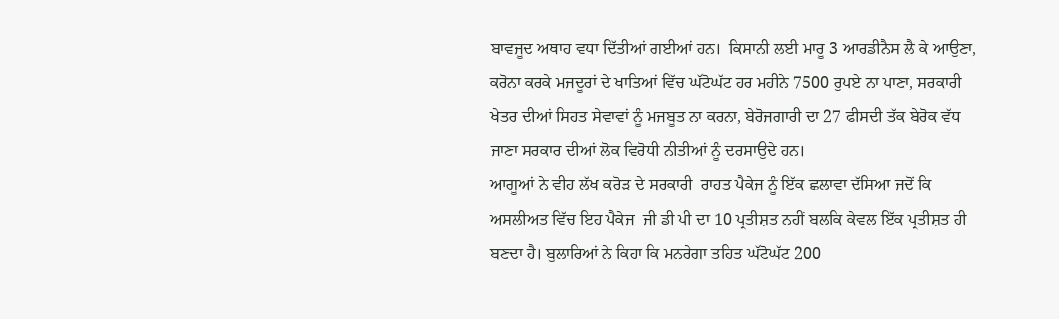ਬਾਵਜੂਦ ਅਥਾਹ ਵਧਾ ਦਿੱਤੀਆਂ ਗਈਆਂ ਹਨ।  ਕਿਸਾਨੀ ਲਈ ਮਾਰੂ 3 ਆਰਡੀਨੈਸ ਲੈ ਕੇ ਆਉਣਾ, ਕਰੋਨਾ ਕਰਕੇ ਮਜਦੂਰਾਂ ਦੇ ਖਾਤਿਆਂ ਵਿੱਚ ਘੱਟੋਘੱਟ ਹਰ ਮਹੀਨੇ 7500 ਰੁਪਏ ਨਾ ਪਾਣਾ, ਸਰਕਾਰੀ ਖੇਤਰ ਦੀਆਂ ਸਿਹਤ ਸੇਵਾਵਾਂ ਨੂੰ ਮਜਬੂਤ ਨਾ ਕਰਨਾ, ਬੇਰੋਜਗਾਰੀ ਦਾ 27 ਫੀਸਦੀ ਤੱਕ ਬੇਰੋਕ ਵੱਧ ਜਾਣਾ ਸਰਕਾਰ ਦੀਆਂ ਲੋਕ ਵਿਰੋਧੀ ਨੀਤੀਆਂ ਨੂੰ ਦਰਸਾਉਦੇ ਹਨ।
ਆਗੂਆਂ ਨੇ ਵੀਹ ਲੱਖ ਕਰੋੜ ਦੇ ਸਰਕਾਰੀ  ਰਾਹਤ ਪੈਕੇਜ ਨੂੰ ਇੱਕ ਛਲਾਵਾ ਦੱਸਿਆ ਜਦੋਂ ਕਿ ਅਸਲੀਅਤ ਵਿੱਚ ਇਹ ਪੈਕੇਜ  ਜੀ ਡੀ ਪੀ ਦਾ 10 ਪ੍ਰਤੀਸ਼ਤ ਨਹੀਂ ਬਲਕਿ ਕੇਵਲ ਇੱਕ ਪ੍ਰਤੀਸ਼ਤ ਹੀ ਬਣਦਾ ਹੈ। ਬੁਲਾਰਿਆਂ ਨੇ ਕਿਹਾ ਕਿ ਮਨਰੇਗਾ ਤਹਿਤ ਘੱਟੋਘੱਟ 200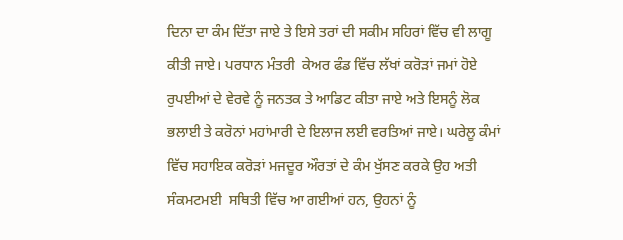ਦਿਨਾ ਦਾ ਕੰਮ ਦਿੱਤਾ ਜਾਏ ਤੇ ਇਸੇ ਤਰਾਂ ਦੀ ਸਕੀਮ ਸਹਿਰਾਂ ਵਿੱਚ ਵੀ ਲਾਗੂ ਕੀਤੀ ਜਾਏ। ਪਰਧਾਨ ਮੰਤਰੀ  ਕੇਅਰ ਫੰਡ ਵਿੱਚ ਲੱਖਾਂ ਕਰੋੜਾਂ ਜਮਾਂ ਹੋਏ ਰੁਪਈਆਂ ਦੇ ਵੇਰਵੇ ਨੂੰ ਜਨਤਕ ਤੇ ਆਡਿਟ ਕੀਤਾ ਜਾਏ ਅਤੇ ਇਸਨੂੰ ਲੋਕ ਭਲਾਈ ਤੇ ਕਰੋਨਾਂ ਮਹਾਂਮਾਰੀ ਦੇ ਇਲਾਜ ਲਈ ਵਰਤਿਆਂ ਜਾਏ। ਘਰੇਲੂ ਕੰਮਾਂ ਵਿੱਚ ਸਹਾਇਕ ਕਰੋੜਾਂ ਮਜਦੂਰ ਔਰਤਾਂ ਦੇ ਕੰਮ ਖੁੱਸਣ ਕਰਕੇ ਉਹ ਅਤੀ ਸੰਕਮਟਮਈ  ਸਥਿਤੀ ਵਿੱਚ ਆ ਗਈਆਂ ਹਨ, ਉਹਨਾਂ ਨੂੰ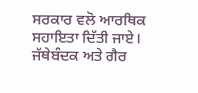ਸਰਕਾਰ ਵਲੋ ਆਰਥਿਕ ਸਹਾਇਤਾ ਦਿੱਤੀ ਜਾਏ। ਜੱਥੇਬੰਦਕ ਅਤੇ ਗੈਰ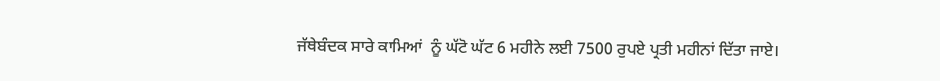ਜੱਥੇਬੰਦਕ ਸਾਰੇ ਕਾਮਿਆਂ  ਨੂੰ ਘੱਟੋ ਘੱਟ 6 ਮਹੀਨੇ ਲਈ 7500 ਰੁਪਏ ਪ੍ਰਤੀ ਮਹੀਨਾਂ ਦਿੱਤਾ ਜਾਏ।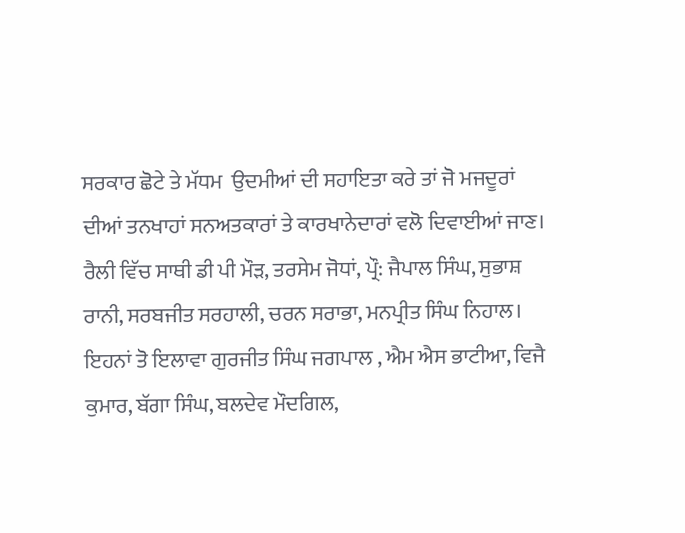ਸਰਕਾਰ ਛੋਟੇ ਤੇ ਮੱਧਮ  ਉਦਮੀਆਂ ਦੀ ਸਹਾਇਤਾ ਕਰੇ ਤਾਂ ਜੋ ਮਜਦੂਰਾਂ ਦੀਆਂ ਤਨਖਾਹਾਂ ਸਨਅਤਕਾਰਾਂ ਤੇ ਕਾਰਖਾਨੇਦਾਰਾਂ ਵਲੋ ਦਿਵਾਈਆਂ ਜਾਣ।  ਰੈਲੀ ਵਿੱਚ ਸਾਥੀ ਡੀ ਪੀ ਮੌੜ, ਤਰਸੇਮ ਜੋਧਾਂ, ਪ੍ਰੌ: ਜੈਪਾਲ ਸਿੰਘ, ਸੁਭਾਸ਼ ਰਾਨੀ, ਸਰਬਜੀਤ ਸਰਹਾਲੀ, ਚਰਨ ਸਰਾਭਾ, ਮਨਪ੍ਰੀਤ ਸਿੰਘ ਨਿਹਾਲ।
ਇਹਨਾਂ ਤੋ ਇਲਾਵਾ ਗੁਰਜੀਤ ਸਿੰਘ ਜਗਪਾਲ , ਐਮ ਐਸ ਭਾਟੀਆ, ਵਿਜੈ ਕੁਮਾਰ, ਬੱਗਾ ਸਿੰਘ, ਬਲਦੇਵ ਮੌਦਗਿਲ,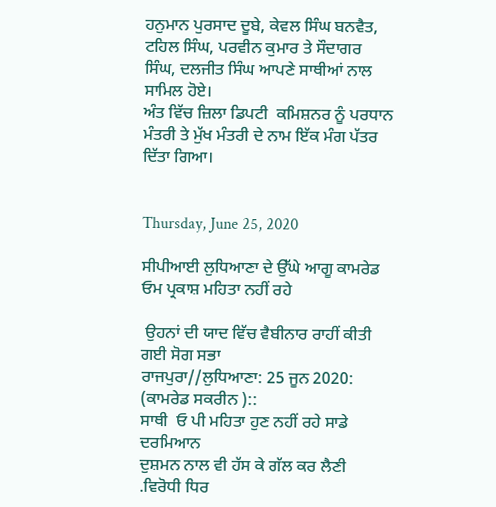ਹਨੁਮਾਨ ਪੁਰਸਾਦ ਦੂਬੇ, ਕੇਵਲ ਸਿੰਘ ਬਨਵੈਤ, ਟਹਿਲ ਸਿੰਘ, ਪਰਵੀਨ ਕੁਮਾਰ ਤੇ ਸੌਦਾਗਰ ਸਿੰਘ, ਦਲਜੀਤ ਸਿੰਘ ਆਪਣੇ ਸਾਥੀਆਂ ਨਾਲ ਸਾਮਿਲ ਹੋਏ।
ਅੰਤ ਵਿੱਚ ਜ਼ਿਲਾ ਡਿਪਟੀ  ਕਮਿਸ਼ਨਰ ਨੂੰ ਪਰਧਾਨ ਮੰਤਰੀ ਤੇ ਮੁੱਖ ਮੰਤਰੀ ਦੇ ਨਾਮ ਇੱਕ ਮੰਗ ਪੱਤਰ ਦਿੱਤਾ ਗਿਆ।


Thursday, June 25, 2020

ਸੀਪੀਆਈ ਲੁਧਿਆਣਾ ਦੇ ਉੱਘੇ ਆਗੂ ਕਾਮਰੇਡ ਓਮ ਪ੍ਰਕਾਸ਼ ਮਹਿਤਾ ਨਹੀਂ ਰਹੇ

 ਉਹਨਾਂ ਦੀ ਯਾਦ ਵਿੱਚ ਵੈਬੀਨਾਰ ਰਾਹੀਂ ਕੀਤੀ ਗਈ ਸੋਗ ਸਭਾ
ਰਾਜਪੁਰਾ//ਲੁਧਿਆਣਾ: 25 ਜੂਨ 2020: (ਕਾਮਰੇਡ ਸਕਰੀਨ )::
ਸਾਥੀ  ਓ ਪੀ ਮਹਿਤਾ ਹੁਣ ਨਹੀਂ ਰਹੇ ਸਾਡੇ ਦਰਮਿਆਨ
ਦੁਸ਼ਮਨ ਨਾਲ ਵੀ ਹੱਸ ਕੇ ਗੱਲ ਕਰ ਲੈਣੀ .ਵਿਰੋਧੀ ਧਿਰ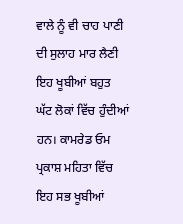ਵਾਲੇ ਨੂੰ ਵੀ ਚਾਹ ਪਾਣੀ ਦੀ ਸੁਲਾਹ ਮਾਰ ਲੈਣੀ ਇਹ ਖੂਬੀਆਂ ਬਹੁਤ ਘੱਟ ਲੋਕਾਂ ਵਿੱਚ ਹੁੰਦੀਆਂ ਹਨ। ਕਾਮਰੇਡ ਓਮ ਪ੍ਰਕਾਸ਼ ਮਹਿਤਾ ਵਿੱਚ ਇਹ ਸਭ ਖੂਬੀਆਂ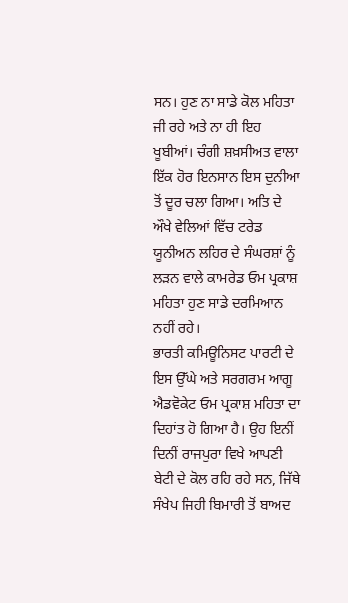ਸਨ। ਹੁਣ ਨਾ ਸਾਡੇ ਕੋਲ ਮਹਿਤਾ ਜੀ ਰਹੇ ਅਤੇ ਨਾ ਹੀ ਇਹ ਖੂਬੀਆਂ। ਚੰਗੀ ਸ਼ਖ਼ਸੀਅਤ ਵਾਲਾ ਇੱਕ ਹੋਰ ਇਨਸਾਨ ਇਸ ਦੁਨੀਆ ਤੋਂ ਦੂਰ ਚਲਾ ਗਿਆ। ਅਤਿ ਦੇ ਔਖੇ ਵੇਲਿਆਂ ਵਿੱਚ ਟਰੇਡ ਯੂਨੀਅਨ ਲਹਿਰ ਦੇ ਸੰਘਰਸ਼ਾਂ ਨੂੰ ਲੜਨ ਵਾਲੇ ਕਾਮਰੇਡ ਓਮ ਪ੍ਰਕਾਸ਼ ਮਹਿਤਾ ਹੁਣ ਸਾਡੇ ਦਰਮਿਆਨ ਨਹੀਂ ਰਹੇ।
ਭਾਰਤੀ ਕਮਿਊਨਿਸਟ ਪਾਰਟੀ ਦੇ ਇਸ ਉੱਘੇ ਅਤੇ ਸਰਗਰਮ ਆਗੂ ਐਡਵੋਕੇਟ ਓਮ ਪ੍ਰਕਾਸ਼ ਮਹਿਤਾ ਦਾ ਦਿਹਾਂਤ ਹੋ ਗਿਆ ਹੈ। ਉਹ ਇਨੀਂ ਦਿਨੀਂ ਰਾਜਪੁਰਾ ਵਿਖੇ ਆਪਣੀ ਬੇਟੀ ਦੇ ਕੋਲ ਰਹਿ ਰਹੇ ਸਨ, ਜਿੱਥੇ ਸੰਖੇਪ ਜਿਹੀ ਬਿਮਾਰੀ ਤੋਂ ਬਾਅਦ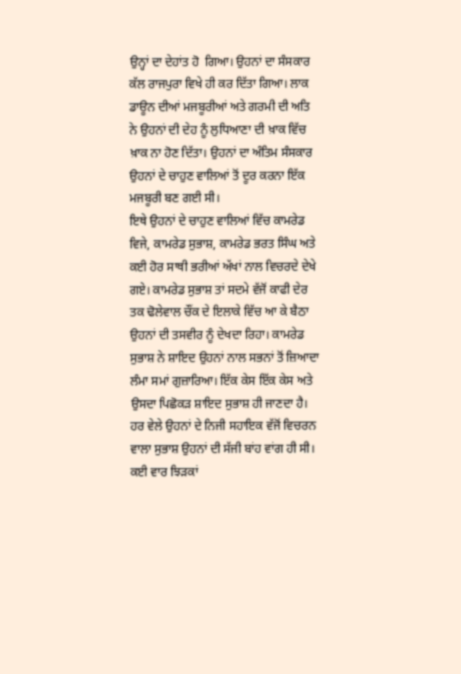ਉਨ੍ਹਾਂ ਦਾ ਦੇਹਾਂਤ ਹੋ  ਗਿਆ। ਉਹਨਾਂ ਦਾ ਸੰਸਕਾਰ ਕੱਲ ਰਾਜਪੁਰਾ ਵਿਖੇ ਹੀ ਕਰ ਦਿੱਤਾ ਗਿਆ। ਲਾਕ ਡਾਊਨ ਦੀਆਂ ਮਜਬੂਰੀਆਂ ਅਤੇ ਗਰਮੀ ਦੀ ਅਤਿ ਨੇ ਉਹਨਾਂ ਦੀ ਦੇਹ ਨੂੰ ਲੁਧਿਆਣਾ ਦੀ ਖ਼ਾਕ ਵਿੱਚ ਖ਼ਾਕ ਨਾ ਹੋਣ ਦਿੱਤਾ। ਉਹਨਾਂ ਦਾ ਅੰਤਿਮ ਸੰਸਕਾਰ ਉਹਨਾਂ ਦੇ ਚਾਹੁਣ ਵਾਲਿਆਂ ਤੋਂ ਦੂਰ ਕਰਨਾ ਇੱਕ ਮਜਬੂਰੀ ਬਣ ਗਈ ਸੀ।
ਇਥੇ ਉਹਨਾਂ ਦੇ ਚਾਹੁਣ ਵਾਲਿਆਂ ਵਿੱਚ ਕਾਮਰੇਡ ਵਿਜੇ, ਕਾਮਰੇਡ ਸੁਭਾਸ਼, ਕਾਮਰੇਡ ਭਰਤ ਸਿੰਘ ਅਤੇ ਕਈ ਹੋਰ ਸਾਥੀ ਭਰੀਆਂ ਅੱਖਾਂ ਨਾਲ ਵਿਚਰਦੇ ਦੇਖੇ ਗਏ। ਕਾਮਰੇਡ ਸੁਭਾਸ਼ ਤਾਂ ਸਦਮੇ ਵੱਜੋਂ ਕਾਫੀ ਦੇਰ ਤਕ ਢੋਲੇਵਾਲ ਚੌਂਕ ਦੇ ਇਲਾਕੇ ਵਿੱਚ ਆ ਕੇ ਬੈਠਾ ਉਹਨਾਂ ਦੀ ਤਸਵੀਰ ਨੂੰ ਦੇਖਦਾ ਰਿਹਾ। ਕਾਮਰੇਡ ਸੁਭਾਸ਼ ਨੇ ਸ਼ਾਇਦ ਉਹਨਾਂ ਨਾਲ ਸਭਨਾਂ ਤੋਂ ਜ਼ਿਆਦਾ ਲੰਮਾ ਸਮਾਂ ਗੁਜ਼ਾਰਿਆ। ਇੱਕ ਕੇਸ ਇੱਕ ਕੇਸ ਅਤੇ ਉਸਦਾ ਪਿਛੋਕੜ ਸ਼ਾਇਦ ਸੁਭਾਸ਼ ਹੀ ਜਾਣਦਾ ਹੈ। ਹਰ ਵੇਲੇ ਉਹਨਾਂ ਦੇ ਨਿਜੀ ਸਹਾਇਕ ਵੱਜੋਂ ਵਿਚਰਨ ਵਾਲਾ ਸੁਭਾਸ਼ ਉਹਨਾਂ ਦੀ ਸੱਜੀ ਬਾਂਹ ਵਾਂਗ ਹੀ ਸੀ। ਕਈ ਵਾਰ ਝਿੜਕਾਂ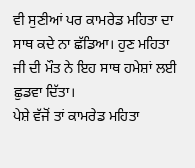ਵੀ ਸੁਣੀਆਂ ਪਰ ਕਾਮਰੇਡ ਮਹਿਤਾ ਦਾ ਸਾਥ ਕਦੇ ਨਾ ਛੱਡਿਆ। ਹੁਣ ਮਹਿਤਾ ਜੀ ਦੀ ਮੌਤ ਨੇ ਇਹ ਸਾਥ ਹਮੇਸ਼ਾਂ ਲਈ ਛੁਡਵਾ ਦਿੱਤਾ।
ਪੇਸ਼ੇ ਵੱਜੋਂ ਤਾਂ ਕਾਮਰੇਡ ਮਹਿਤਾ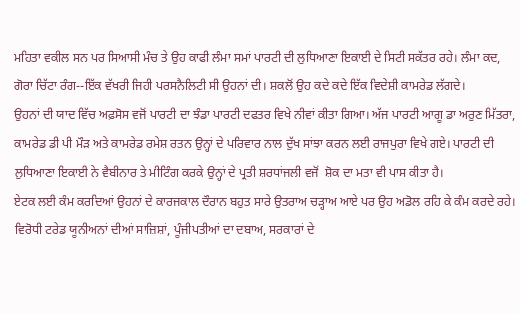ਮਹਿਤਾ ਵਕੀਲ ਸਨ ਪਰ ਸਿਆਸੀ ਮੰਚ ਤੇ ਉਹ ਕਾਫੀ ਲੰਮਾ ਸਮਾਂ ਪਾਰਟੀ ਦੀ ਲੁਧਿਆਣਾ ਇਕਾਈ ਦੇ ਸਿਟੀ ਸਕੱਤਰ ਰਹੇ। ਲੰਮਾ ਕਦ, ਗੋਰਾ ਚਿੱਟਾ ਰੰਗ--ਇੱਕ ਵੱਖਰੀ ਜਿਹੀ ਪਰਸਨੈਲਿਟੀ ਸੀ ਉਹਨਾਂ ਦੀ। ਸ਼ਕਲੋਂ ਉਹ ਕਦੇ ਕਦੇ ਇੱਕ ਵਿਦੇਸ਼ੀ ਕਾਮਰੇਡ ਲੱਗਦੇ।
ਉਹਨਾਂ ਦੀ ਯਾਦ ਵਿੱਚ ਅਫ਼ਸੋਸ ਵਜੋਂ ਪਾਰਟੀ ਦਾ ਝੰਡਾ ਪਾਰਟੀ ਦਫਤਰ ਵਿਖੇ ਨੀਵਾਂ ਕੀਤਾ ਗਿਆ। ਅੱਜ ਪਾਰਟੀ ਆਗੂ ਡਾ ਅਰੁਣ ਮਿੱਤਰਾ, ਕਾਮਰੇਡ ਡੀ ਪੀ ਮੌੜ ਅਤੇ ਕਾਮਰੇਡ ਰਮੇਸ਼ ਰਤਨ ਉਨ੍ਹਾਂ ਦੇ ਪਰਿਵਾਰ ਨਾਲ ਦੁੱਖ ਸਾਂਝਾ ਕਰਨ ਲਈ ਰਾਜਪੁਰਾ ਵਿਖੇ ਗਏ। ਪਾਰਟੀ ਦੀ ਲੁਧਿਆਣਾ ਇਕਾਈ ਨੇ ਵੈਬੀਨਾਰ ਤੇ ਮੀਟਿੰਗ ਕਰਕੇ ਉਨ੍ਹਾਂ ਦੇ ਪ੍ਰਤੀ ਸ਼ਰਧਾਂਜਲੀ ਵਜੋਂ  ਸ਼ੋਕ ਦਾ ਮਤਾ ਵੀ ਪਾਸ ਕੀਤਾ ਹੈ।
ਏਟਕ ਲਈ ਕੰਮ ਕਰਦਿਆਂ ਉਹਨਾਂ ਦੇ ਕਾਰਜਕਾਲ ਦੌਰਾਨ ਬਹੁਤ ਸਾਰੇ ਉਤਰਾਅ ਚੜ੍ਹਾਅ ਆਏ ਪਰ ਉਹ ਅਡੋਲ ਰਹਿ ਕੇ ਕੰਮ ਕਰਦੇ ਰਹੇ। ਵਿਰੋਧੀ ਟਰੇਡ ਯੂਨੀਅਨਾਂ ਦੀਆਂ ਸਾਜ਼ਿਸ਼ਾਂ, ਪੂੰਜੀਪਤੀਆਂ ਦਾ ਦਬਾਅ, ਸਰਕਾਰਾਂ ਦੇ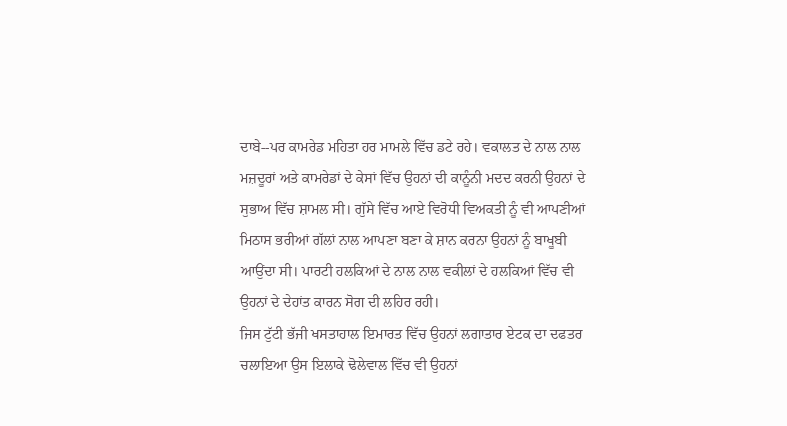ਦਾਬੇ--ਪਰ ਕਾਮਰੇਡ ਮਹਿਤਾ ਹਰ ਮਾਮਲੇ ਵਿੱਚ ਡਟੇ ਰਹੇ। ਵਕਾਲਤ ਦੇ ਨਾਲ ਨਾਲ ਮਜ਼ਦੂਰਾਂ ਅਤੇ ਕਾਮਰੇਡਾਂ ਦੇ ਕੇਸਾਂ ਵਿੱਚ ਉਹਨਾਂ ਦੀ ਕਾਨੂੰਨੀ ਮਦਦ ਕਰਨੀ ਉਹਨਾਂ ਦੇ ਸੁਭਾਅ ਵਿੱਚ ਸ਼ਾਮਲ ਸੀ। ਗੁੱਸੇ ਵਿੱਚ ਆਏ ਵਿਰੋਧੀ ਵਿਅਕਤੀ ਨੂੰ ਵੀ ਆਪਣੀਆਂ ਮਿਠਾਸ ਭਰੀਆਂ ਗੱਲਾਂ ਨਾਲ ਆਪਣਾ ਬਣਾ ਕੇ ਸ਼ਾਨ ਕਰਨਾ ਉਹਨਾਂ ਨੂੰ ਬਾਖੂਬੀ ਆਉਂਦਾ ਸੀ। ਪਾਰਟੀ ਹਲਕਿਆਂ ਦੇ ਨਾਲ ਨਾਲ ਵਕੀਲਾਂ ਦੇ ਹਲਕਿਆਂ ਵਿੱਚ ਵੀ ਉਹਨਾਂ ਦੇ ਦੇਹਾਂਤ ਕਾਰਨ ਸੋਗ ਦੀ ਲਹਿਰ ਰਹੀ।
ਜਿਸ ਟੁੱਟੀ ਭੱਜੀ ਖਸਤਾਹਾਲ ਇਮਾਰਤ ਵਿੱਚ ਉਹਨਾਂ ਲਗਾਤਾਰ ਏਟਕ ਦਾ ਦਫਤਰ ਚਲਾਇਆ ਉਸ ਇਲਾਕੇ ਢੋਲੇਵਾਲ ਵਿੱਚ ਵੀ ਉਹਨਾਂ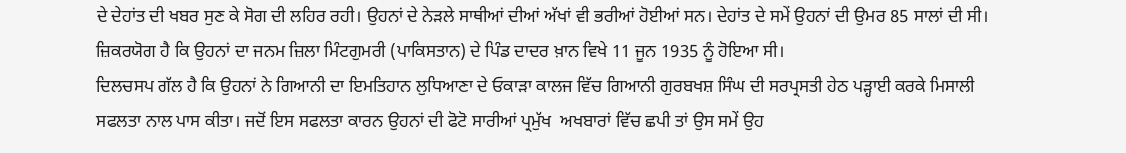ਦੇ ਦੇਹਾਂਤ ਦੀ ਖਬਰ ਸੁਣ ਕੇ ਸੋਗ ਦੀ ਲਹਿਰ ਰਹੀ। ਉਹਨਾਂ ਦੇ ਨੇੜਲੇ ਸਾਥੀਆਂ ਦੀਆਂ ਅੱਖਾਂ ਵੀ ਭਰੀਆਂ ਹੋਈਆਂ ਸਨ। ਦੇਹਾਂਤ ਦੇ ਸਮੇਂ ਉਹਨਾਂ ਦੀ ਉਮਰ 85 ਸਾਲਾਂ ਦੀ ਸੀ। ਜ਼ਿਕਰਯੋਗ ਹੈ ਕਿ ਉਹਨਾਂ ਦਾ ਜਨਮ ਜ਼ਿਲਾ ਮਿੰਟਗੁਮਰੀ (ਪਾਕਿਸਤਾਨ) ਦੇ ਪਿੰਡ ਦਾਦਰ ਖ਼ਾਨ ਵਿਖੇ 11 ਜੂਨ 1935 ਨੂੰ ਹੋਇਆ ਸੀ।
ਦਿਲਚਸਪ ਗੱਲ ਹੈ ਕਿ ਉਹਨਾਂ ਨੇ ਗਿਆਨੀ ਦਾ ਇਮਤਿਹਾਨ ਲੁਧਿਆਣਾ ਦੇ ਓਕਾੜਾ ਕਾਲਜ ਵਿੱਚ ਗਿਆਨੀ ਗੁਰਬਖਸ਼ ਸਿੰਘ ਦੀ ਸਰਪ੍ਰਸਤੀ ਹੇਠ ਪੜ੍ਹਾਈ ਕਰਕੇ ਮਿਸਾਲੀ ਸਫਲਤਾ ਨਾਲ ਪਾਸ ਕੀਤਾ। ਜਦੋਂ ਇਸ ਸਫਲਤਾ ਕਾਰਨ ਉਹਨਾਂ ਦੀ ਫੋਟੋ ਸਾਰੀਆਂ ਪ੍ਰਮੁੱਖ  ਅਖਬਾਰਾਂ ਵਿੱਚ ਛਪੀ ਤਾਂ ਉਸ ਸਮੇਂ ਉਹ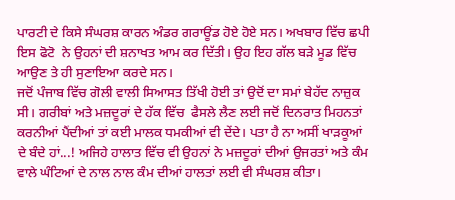ਪਾਰਟੀ ਦੇ ਕਿਸੇ ਸੰਘਰਸ਼ ਕਾਰਨ ਅੰਡਰ ਗਰਾਊਂਡ ਹੋਏ ਹੋਏ ਸਨ। ਅਖਬਾਰ ਵਿੱਚ ਛਪੀ ਇਸ ਫੋਟੋ  ਨੇ ਉਹਨਾਂ ਦੀ ਸ਼ਨਾਖਤ ਆਮ ਕਰ ਦਿੱਤੀ। ਉਹ ਇਹ ਗੱਲ ਬੜੇ ਮੂਡ ਵਿੱਚ ਆਉਣ ਤੇ ਹੀ ਸੁਣਾਇਆ ਕਰਦੇ ਸਨ।
ਜਦੋਂ ਪੰਜਾਬ ਵਿੱਚ ਗੋਲੀ ਵਾਲੀ ਸਿਆਸਤ ਤਿੱਖੀ ਹੋਈ ਤਾਂ ਉਦੋਂ ਦਾ ਸਮਾਂ ਬੇਹੱਦ ਨਾਜ਼ੁਕ ਸੀ। ਗਰੀਬਾਂ ਅਤੇ ਮਜ਼ਦੂਰਾਂ ਦੇ ਹੱਕ ਵਿੱਚ  ਫੈਸਲੇ ਲੈਣ ਲਈ ਜਦੋਂ ਦਿਨਰਾਤ ਮਿਹਨਤਾਂ ਕਰਨੀਆਂ ਪੈਂਦੀਆਂ ਤਾਂ ਕਈ ਮਾਲਕ ਧਮਕੀਆਂ ਵੀ ਦੇਂਦੇ। ਪਤਾ ਹੈ ਨਾ ਅਸੀਂ ਖਾੜਕੂਆਂ ਦੇ ਬੰਦੇ ਹਾਂ...! ਅਜਿਹੇ ਹਾਲਾਤ ਵਿੱਚ ਵੀ ਉਹਨਾਂ ਨੇ ਮਜ਼ਦੂਰਾਂ ਦੀਆਂ ਉਜਰਤਾਂ ਅਤੇ ਕੰਮ ਵਾਲੇ ਘੰਟਿਆਂ ਦੇ ਨਾਲ ਨਾਲ ਕੰਮ ਦੀਆਂ ਹਾਲਤਾਂ ਲਈ ਵੀ ਸੰਘਰਸ਼ ਕੀਤਾ।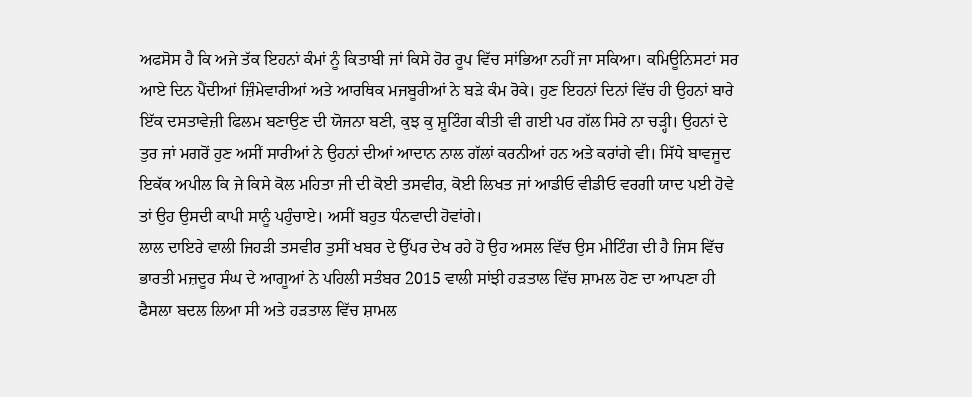ਅਫਸੋਸ ਹੈ ਕਿ ਅਜੇ ਤੱਕ ਇਹਨਾਂ ਕੰਮਾਂ ਨੂੰ ਕਿਤਾਬੀ ਜਾਂ ਕਿਸੇ ਹੋਰ ਰੂਪ ਵਿੱਚ ਸਾਂਭਿਆ ਨਹੀਂ ਜਾ ਸਕਿਆ। ਕਮਿਊਨਿਸਟਾਂ ਸਰ ਆਏ ਦਿਨ ਪੈਂਦੀਆਂ ਜ਼ਿੰਮੇਵਾਰੀਆਂ ਅਤੇ ਆਰਥਿਕ ਮਜਬੂਰੀਆਂ ਨੇ ਬੜੇ ਕੰਮ ਰੋਕੇ। ਹੁਣ ਇਹਨਾਂ ਦਿਨਾਂ ਵਿੱਚ ਹੀ ਉਹਨਾਂ ਬਾਰੇ ਇੱਕ ਦਸਤਾਵੇਜ਼ੀ ਫਿਲਮ ਬਣਾਉਣ ਦੀ ਯੋਜਨਾ ਬਣੀ, ਕੁਝ ਕੁ ਸ਼ੂਟਿੰਗ ਕੀਤੀ ਵੀ ਗਈ ਪਰ ਗੱਲ ਸਿਰੇ ਨਾ ਚੜ੍ਹੀ। ਉਹਨਾਂ ਦੇ ਤੁਰ ਜਾਂ ਮਗਰੋਂ ਹੁਣ ਅਸੀਂ ਸਾਰੀਆਂ ਨੇ ਉਹਨਾਂ ਦੀਆਂ ਆਦਾਨ ਨਾਲ ਗੱਲਾਂ ਕਰਨੀਆਂ ਹਨ ਅਤੇ ਕਰਾਂਗੇ ਵੀ। ਸਿੱਧੇ ਬਾਵਜੂਦ ਇਕੱਕ ਅਪੀਲ ਕਿ ਜੇ ਕਿਸੇ ਕੋਲ ਮਹਿਤਾ ਜੀ ਦੀ ਕੋਈ ਤਸਵੀਰ, ਕੋਈ ਲਿਖਤ ਜਾਂ ਆਡੀਓ ਵੀਡੀਓ ਵਰਗੀ ਯਾਦ ਪਈ ਹੋਵੇ ਤਾਂ ਉਹ ਉਸਦੀ ਕਾਪੀ ਸਾਨੂੰ ਪਹੁੰਚਾਏ। ਅਸੀਂ ਬਹੁਤ ਧੰਨਵਾਦੀ ਹੋਵਾਂਗੇ।
ਲਾਲ ਦਾਇਰੇ ਵਾਲੀ ਜਿਹੜੀ ਤਸਵੀਰ ਤੁਸੀਂ ਖਬਰ ਦੇ ਉੱਪਰ ਦੇਖ ਰਹੇ ਹੋ ਉਹ ਅਸਲ ਵਿੱਚ ਉਸ ਮੀਟਿੰਗ ਦੀ ਹੈ ਜਿਸ ਵਿੱਚ ਭਾਰਤੀ ਮਜ਼ਦੂਰ ਸੰਘ ਦੇ ਆਗੂਆਂ ਨੇ ਪਹਿਲੀ ਸਤੰਬਰ 2015 ਵਾਲੀ ਸਾਂਝੀ ਹੜਤਾਲ ਵਿੱਚ ਸ਼ਾਮਲ ਹੋਣ ਦਾ ਆਪਣਾ ਹੀ ਫੈਸਲਾ ਬਦਲ ਲਿਆ ਸੀ ਅਤੇ ਹੜਤਾਲ ਵਿੱਚ ਸ਼ਾਮਲ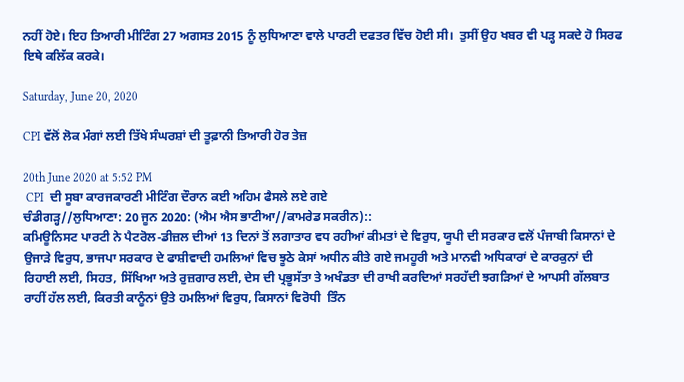ਨਹੀਂ ਹੋਏ। ਇਹ ਤਿਆਰੀ ਮੀਟਿੰਗ 27 ਅਗਸਤ 2015 ਨੂੰ ਲੁਧਿਆਣਾ ਵਾਲੇ ਪਾਰਟੀ ਦਫਤਰ ਵਿੱਚ ਹੋਈ ਸੀ।  ਤੁਸੀਂ ਉਹ ਖਬਰ ਵੀ ਪੜ੍ਹ ਸਕਦੇ ਹੋ ਸਿਰਫ ਇਥੇ ਕਲਿੱਕ ਕਰਕੇ।

Saturday, June 20, 2020

CPI ਵੱਲੋਂ ਲੋਕ ਮੰਗਾਂ ਲਈ ਤਿੱਖੇ ਸੰਘਰਸ਼ਾਂ ਦੀ ਤੂਫ਼ਾਨੀ ਤਿਆਰੀ ਹੋਰ ਤੇਜ਼

20th June 2020 at 5:52 PM
 CPI  ਦੀ ਸੂਬਾ ਕਾਰਜਕਾਰਣੀ ਮੀਟਿੰਗ ਦੌਰਾਨ ਕਈ ਅਹਿਮ ਫੈਸਲੇ ਲਏ ਗਏ
ਚੰਡੀਗੜ੍ਹ//ਲੁਧਿਆਣਾ: 20 ਜੂਨ 2020: (ਐਮ ਐਸ ਭਾਟੀਆ//ਕਾਮਰੇਡ ਸਕਰੀਨ)::
ਕਮਿਊਨਿਸਟ ਪਾਰਟੀ ਨੇ ਪੈਟਰੋਲ-ਡੀਜ਼ਲ ਦੀਆਂ 13 ਦਿਨਾਂ ਤੋਂ ਲਗਾਤਾਰ ਵਧ ਰਹੀਆਂ ਕੀਮਤਾਂ ਦੇ ਵਿਰੁਧ, ਯੂਪੀ ਦੀ ਸਰਕਾਰ ਵਲੋਂ ਪੰਜਾਬੀ ਕਿਸਾਨਾਂ ਦੇ ਉਜਾੜੇ ਵਿਰੁਧ, ਭਾਜਪਾ ਸਰਕਾਰ ਦੇ ਫਾਸ਼ੀਵਾਦੀ ਹਮਲਿਆਂ ਵਿਚ ਝੂਠੇ ਕੇਸਾਂ ਅਧੀਨ ਕੀਤੇ ਗਏ ਜਮਹੂਰੀ ਅਤੇ ਮਾਨਵੀ ਅਧਿਕਾਰਾਂ ਦੇ ਕਾਰਕੁਨਾਂ ਦੀ ਰਿਹਾਈ ਲਈ, ਸਿਹਤ, ਸਿੱਖਿਆ ਅਤੇ ਰੁਜ਼ਗਾਰ ਲਈ, ਦੇਸ ਦੀ ਪ੍ਰਭੂਸੱਤਾ ਤੇ ਅਖੰਡਤਾ ਦੀ ਰਾਖੀ ਕਰਦਿਆਂ ਸਰਹੱਦੀ ਝਗੜਿਆਂ ਦੇ ਆਪਸੀ ਗੱਲਬਾਤ ਰਾਹੀਂ ਹੱਲ ਲਈ, ਕਿਰਤੀ ਕਾਨੂੰਨਾਂ ਉਤੇ ਹਮਲਿਆਂ ਵਿਰੁਧ, ਕਿਸਾਨਾਂ ਵਿਰੋਧੀ  ਤਿੰਨ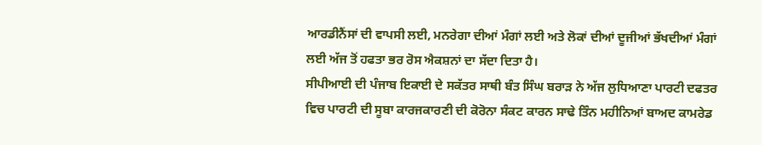ਆਰਡੀਨੈਂਸਾਂ ਦੀ ਵਾਪਸੀ ਲਈ, ਮਨਰੇਗਾ ਦੀਆਂ ਮੰਗਾਂ ਲਈ ਅਤੇ ਲੋਕਾਂ ਦੀਆਂ ਦੂਜੀਆਂ ਭੱਖਦੀਆਂ ਮੰਗਾਂ ਲਈ ਅੱਜ ਤੋਂ ਹਫਤਾ ਭਰ ਰੋਸ ਐਕਸ਼ਨਾਂ ਦਾ ਸੱਦਾ ਦਿਤਾ ਹੈ।
ਸੀਪੀਆਈ ਦੀ ਪੰਜਾਬ ਇਕਾਈ ਦੇ ਸਕੱਤਰ ਸਾਥੀ ਬੰਤ ਸਿੰਘ ਬਰਾੜ ਨੇ ਅੱਜ ਲੁਧਿਆਣਾ ਪਾਰਟੀ ਦਫਤਰ ਵਿਚ ਪਾਰਟੀ ਦੀ ਸੂਬਾ ਕਾਰਜਕਾਰਣੀ ਦੀ ਕੋਰੋਨਾ ਸੰਕਟ ਕਾਰਨ ਸਾਢੇ ਤਿੰਨ ਮਹੀਨਿਆਂ ਬਾਅਦ ਕਾਮਰੇਡ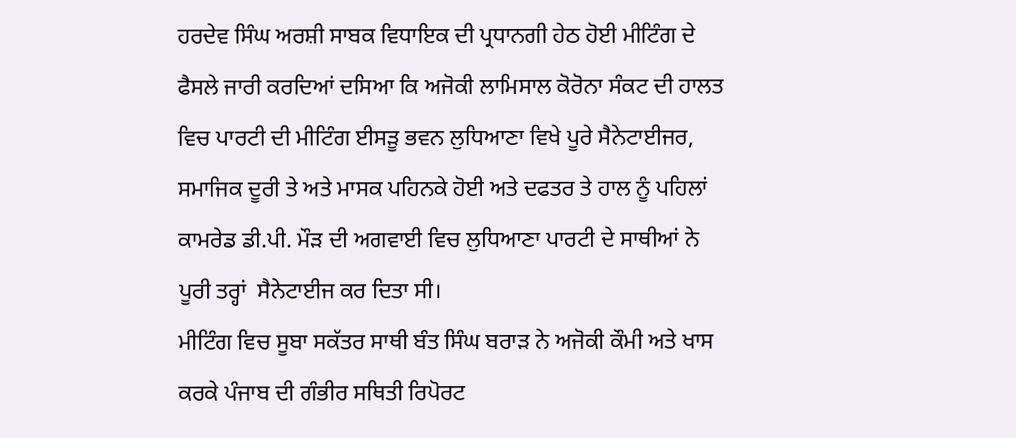ਹਰਦੇਵ ਸਿੰਘ ਅਰਸ਼ੀ ਸਾਬਕ ਵਿਧਾਇਕ ਦੀ ਪ੍ਰਧਾਨਗੀ ਹੇਠ ਹੋਈ ਮੀਟਿੰਗ ਦੇ ਫੈਸਲੇ ਜਾਰੀ ਕਰਦਿਆਂ ਦਸਿਆ ਕਿ ਅਜੋਕੀ ਲਾਮਿਸਾਲ ਕੋਰੋਨਾ ਸੰਕਟ ਦੀ ਹਾਲਤ ਵਿਚ ਪਾਰਟੀ ਦੀ ਮੀਟਿੰਗ ਈਸੜੂ ਭਵਨ ਲੁਧਿਆਣਾ ਵਿਖੇ ਪੂਰੇ ਸੈਨੇਟਾਈਜਰ, ਸਮਾਜਿਕ ਦੂਰੀ ਤੇ ਅਤੇ ਮਾਸਕ ਪਹਿਨਕੇ ਹੋਈ ਅਤੇ ਦਫਤਰ ਤੇ ਹਾਲ ਨੂੰ ਪਹਿਲਾਂ ਕਾਮਰੇਡ ਡੀ.ਪੀ. ਮੌੜ ਦੀ ਅਗਵਾਈ ਵਿਚ ਲੁਧਿਆਣਾ ਪਾਰਟੀ ਦੇ ਸਾਥੀਆਂ ਨੇ ਪੂਰੀ ਤਰ੍ਹਾਂ  ਸੈਨੇਟਾਈਜ ਕਰ ਦਿਤਾ ਸੀ।
ਮੀਟਿੰਗ ਵਿਚ ਸੂਬਾ ਸਕੱਤਰ ਸਾਥੀ ਬੰਤ ਸਿੰਘ ਬਰਾੜ ਨੇ ਅਜੋਕੀ ਕੌਮੀ ਅਤੇ ਖਾਸ ਕਰਕੇ ਪੰਜਾਬ ਦੀ ਗੰਭੀਰ ਸਥਿਤੀ ਰਿਪੋਰਟ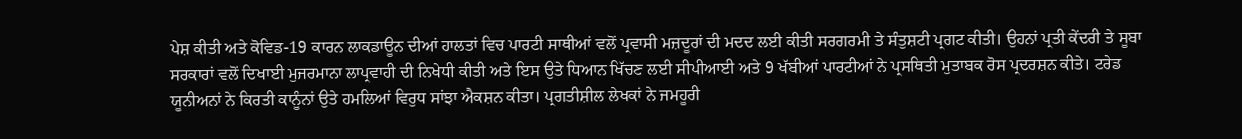ਪੇਸ਼ ਕੀਤੀ ਅਤੇ ਕੋਵਿਡ-19 ਕਾਰਨ ਲਾਕਡਾਊਨ ਦੀਆਂ ਹਾਲਤਾਂ ਵਿਚ ਪਾਰਟੀ ਸਾਥੀਆਂ ਵਲੋਂ ਪ੍ਰਵਾਸੀ ਮਜ਼ਦੂਰਾਂ ਦੀ ਮਦਦ ਲਈ ਕੀਤੀ ਸਰਗਰਮੀ ਤੇ ਸੰਤੁਸ਼ਟੀ ਪ੍ਰਗਟ ਕੀਤੀ। ਉਹਨਾਂ ਪ੍ਰਤੀ ਕੇਂਦਰੀ ਤੇ ਸੂਬਾ ਸਰਕਾਰਾਂ ਵਲੋਂ ਦਿਖਾਈ ਮੁਜਰਮਾਨਾ ਲਾਪ੍ਰਵਾਹੀ ਦੀ ਨਿਖੇਧੀ ਕੀਤੀ ਅਤੇ ਇਸ ਉਤੇ ਧਿਆਨ ਖਿੱਚਣ ਲਈ ਸੀਪੀਆਈ ਅਤੇ 9 ਖੱਬੀਆਂ ਪਾਰਟੀਆਂ ਨੇ ਪ੍ਰਸਥਿਤੀ ਮੁਤਾਬਕ ਰੋਸ ਪ੍ਰਦਰਸ਼ਨ ਕੀਤੇ। ਟਰੇਡ ਯੂਨੀਅਨਾਂ ਨੇ ਕਿਰਤੀ ਕਾਨੂੰਨਾਂ ਉਤੇ ਹਮਲਿਆਂ ਵਿਰੁਧ ਸਾਂਝਾ ਐਕਸ਼ਨ ਕੀਤਾ। ਪ੍ਰਗਤੀਸ਼ੀਲ ਲੇਖਕਾਂ ਨੇ ਜਮਹੂਰੀ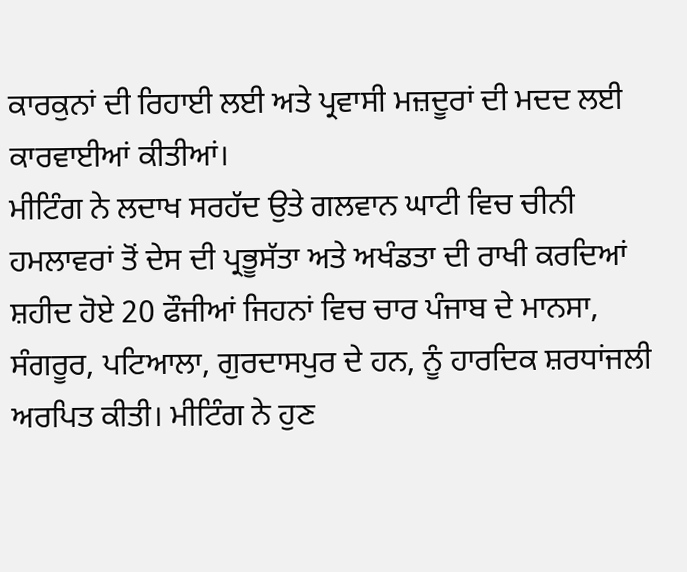ਕਾਰਕੁਨਾਂ ਦੀ ਰਿਹਾਈ ਲਈ ਅਤੇ ਪ੍ਰਵਾਸੀ ਮਜ਼ਦੂਰਾਂ ਦੀ ਮਦਦ ਲਈ ਕਾਰਵਾਈਆਂ ਕੀਤੀਆਂ।
ਮੀਟਿੰਗ ਨੇ ਲਦਾਖ ਸਰਹੱਦ ਉਤੇ ਗਲਵਾਨ ਘਾਟੀ ਵਿਚ ਚੀਨੀ ਹਮਲਾਵਰਾਂ ਤੋਂ ਦੇਸ ਦੀ ਪ੍ਰਭੂਸੱਤਾ ਅਤੇ ਅਖੰਡਤਾ ਦੀ ਰਾਖੀ ਕਰਦਿਆਂ ਸ਼ਹੀਦ ਹੋਏ 20 ਫੌਜੀਆਂ ਜਿਹਨਾਂ ਵਿਚ ਚਾਰ ਪੰਜਾਬ ਦੇ ਮਾਨਸਾ, ਸੰਗਰੂਰ, ਪਟਿਆਲਾ, ਗੁਰਦਾਸਪੁਰ ਦੇ ਹਨ, ਨੂੰ ਹਾਰਦਿਕ ਸ਼ਰਧਾਂਜਲੀ ਅਰਪਿਤ ਕੀਤੀ। ਮੀਟਿੰਗ ਨੇ ਹੁਣ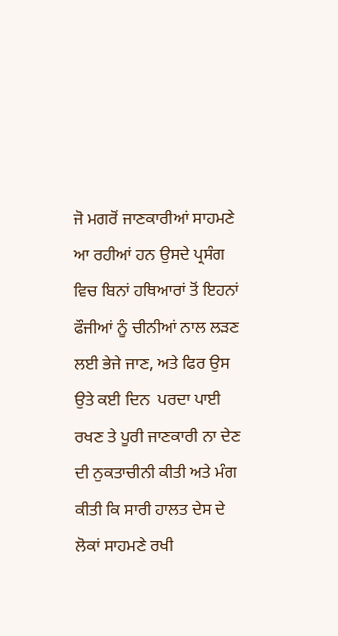ਜੋ ਮਗਰੋਂ ਜਾਣਕਾਰੀਆਂ ਸਾਹਮਣੇ ਆ ਰਹੀਆਂ ਹਨ ਉਸਦੇ ਪ੍ਰਸੰਗ ਵਿਚ ਬਿਨਾਂ ਹਥਿਆਰਾਂ ਤੋਂ ਇਹਨਾਂ ਫੌਜੀਆਂ ਨੂੰ ਚੀਨੀਆਂ ਨਾਲ ਲੜਣ ਲਈ ਭੇਜੇ ਜਾਣ, ਅਤੇ ਫਿਰ ਉਸ ਉਤੇ ਕਈ ਦਿਨ  ਪਰਦਾ ਪਾਈ ਰਖਣ ਤੇ ਪੂਰੀ ਜਾਣਕਾਰੀ ਨਾ ਦੇਣ ਦੀ ਨੁਕਤਾਚੀਨੀ ਕੀਤੀ ਅਤੇ ਮੰਗ ਕੀਤੀ ਕਿ ਸਾਰੀ ਹਾਲਤ ਦੇਸ ਦੇ ਲੋਕਾਂ ਸਾਹਮਣੇ ਰਖੀ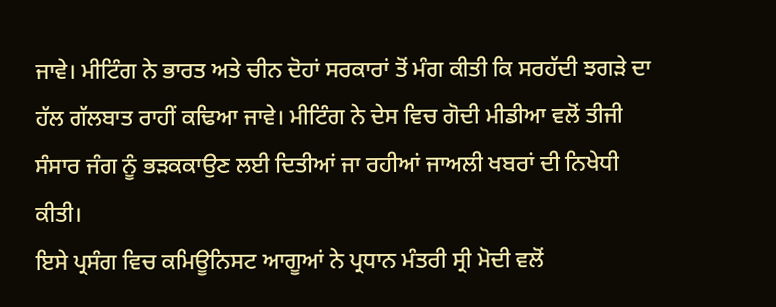ਜਾਵੇ। ਮੀਟਿੰਗ ਨੇ ਭਾਰਤ ਅਤੇ ਚੀਨ ਦੋਹਾਂ ਸਰਕਾਰਾਂ ਤੋਂ ਮੰਗ ਕੀਤੀ ਕਿ ਸਰਹੱਦੀ ਝਗੜੇ ਦਾ ਹੱਲ ਗੱਲਬਾਤ ਰਾਹੀਂ ਕਢਿਆ ਜਾਵੇ। ਮੀਟਿੰਗ ਨੇ ਦੇਸ ਵਿਚ ਗੋਦੀ ਮੀਡੀਆ ਵਲੋਂ ਤੀਜੀ ਸੰਸਾਰ ਜੰਗ ਨੂੰ ਭੜਕਕਾਉਣ ਲਈ ਦਿਤੀਆਂ ਜਾ ਰਹੀਆਂ ਜਾਅਲੀ ਖਬਰਾਂ ਦੀ ਨਿਖੇਧੀ ਕੀਤੀ।
ਇਸੇ ਪ੍ਰਸੰਗ ਵਿਚ ਕਮਿਊਨਿਸਟ ਆਗੂਆਂ ਨੇ ਪ੍ਰਧਾਨ ਮੰਤਰੀ ਸ੍ਰੀ ਮੋਦੀ ਵਲੋਂ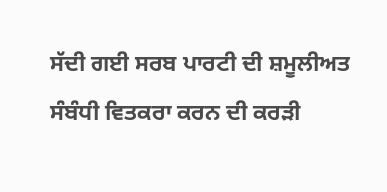ਸੱਦੀ ਗਈ ਸਰਬ ਪਾਰਟੀ ਦੀ ਸ਼ਮੂਲੀਅਤ ਸੰਬੰਧੀ ਵਿਤਕਰਾ ਕਰਨ ਦੀ ਕਰੜੀ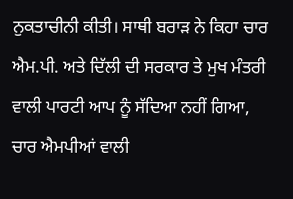ਨੁਕਤਾਚੀਨੀ ਕੀਤੀ। ਸਾਥੀ ਬਰਾੜ ਨੇ ਕਿਹਾ ਚਾਰ ਐਮ.ਪੀ. ਅਤੇ ਦਿੱਲੀ ਦੀ ਸਰਕਾਰ ਤੇ ਮੁਖ ਮੰਤਰੀ ਵਾਲੀ ਪਾਰਟੀ ਆਪ ਨੂੰ ਸੱਦਿਆ ਨਹੀਂ ਗਿਆ, ਚਾਰ ਐਮਪੀਆਂ ਵਾਲੀ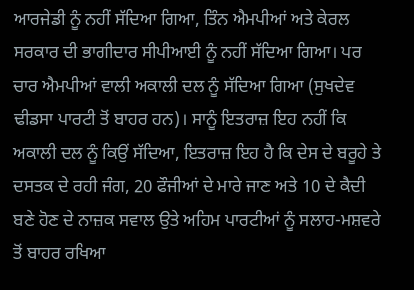ਆਰਜੇਡੀ ਨੂੰ ਨਹੀਂ ਸੱਦਿਆ ਗਿਆ, ਤਿੰਨ ਐਮਪੀਆਂ ਅਤੇ ਕੇਰਲ ਸਰਕਾਰ ਦੀ ਭਾਗੀਦਾਰ ਸੀਪੀਆਈ ਨੂੰ ਨਹੀਂ ਸੱਦਿਆ ਗਿਆ। ਪਰ ਚਾਰ ਐਮਪੀਆਂ ਵਾਲੀ ਅਕਾਲੀ ਦਲ ਨੂੰ ਸੱਦਿਆ ਗਿਆ (ਸੁਖਦੇਵ ਢੀਡਸਾ ਪਾਰਟੀ ਤੋਂ ਬਾਹਰ ਹਨ)। ਸਾਨੂੰ ਇਤਰਾਜ਼ ਇਹ ਨਹੀਂ ਕਿ ਅਕਾਲੀ ਦਲ ਨੂੰ ਕਿਉਂ ਸੱਦਿਆ, ਇਤਰਾਜ਼ ਇਹ ਹੈ ਕਿ ਦੇਸ ਦੇ ਬਰੂਹੇ ਤੇ ਦਸਤਕ ਦੇ ਰਹੀ ਜੰਗ, 20 ਫੌਜੀਆਂ ਦੇ ਮਾਰੇ ਜਾਣ ਅਤੇ 10 ਦੇ ਕੈਦੀ ਬਣੇ ਹੋਣ ਦੇ ਨਾਜ਼ਕ ਸਵਾਲ ਉਤੇ ਅਹਿਮ ਪਾਰਟੀਆਂ ਨੂੰ ਸਲਾਹ-ਮਸ਼ਵਰੇ ਤੋਂ ਬਾਹਰ ਰਖਿਆ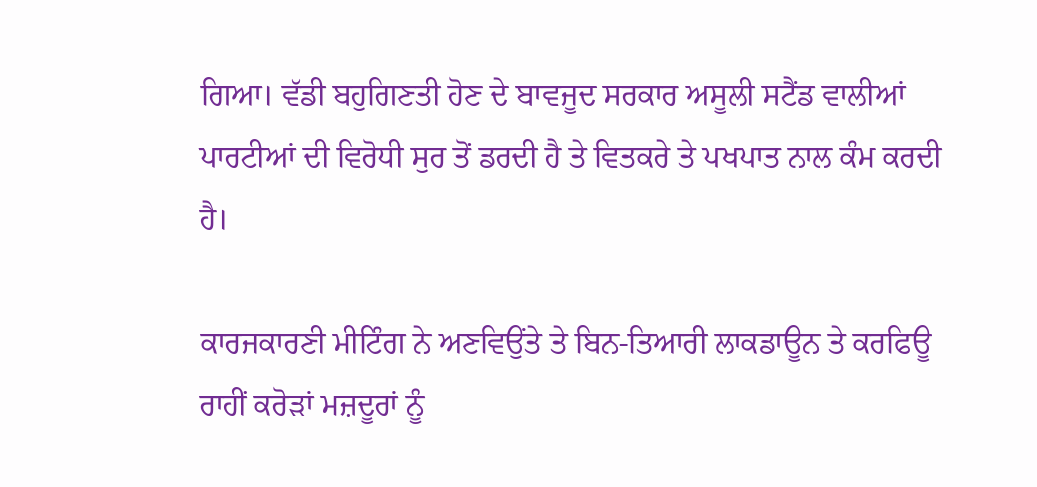ਗਿਆ। ਵੱਡੀ ਬਹੁਗਿਣਤੀ ਹੋਣ ਦੇ ਬਾਵਜੂਦ ਸਰਕਾਰ ਅਸੂਲੀ ਸਟੈਂਡ ਵਾਲੀਆਂ ਪਾਰਟੀਆਂ ਦੀ ਵਿਰੋਧੀ ਸੁਰ ਤੋਂ ਡਰਦੀ ਹੈ ਤੇ ਵਿਤਕਰੇ ਤੇ ਪਖਪਾਤ ਨਾਲ ਕੰਮ ਕਰਦੀ ਹੈ।

ਕਾਰਜਕਾਰਣੀ ਮੀਟਿੰਗ ਨੇ ਅਣਵਿਉਂਤੇ ਤੇ ਬਿਨ-ਤਿਆਰੀ ਲਾਕਡਾਊਨ ਤੇ ਕਰਫਿਊ ਰਾਹੀਂ ਕਰੋੜਾਂ ਮਜ਼ਦੂਰਾਂ ਨੂੰ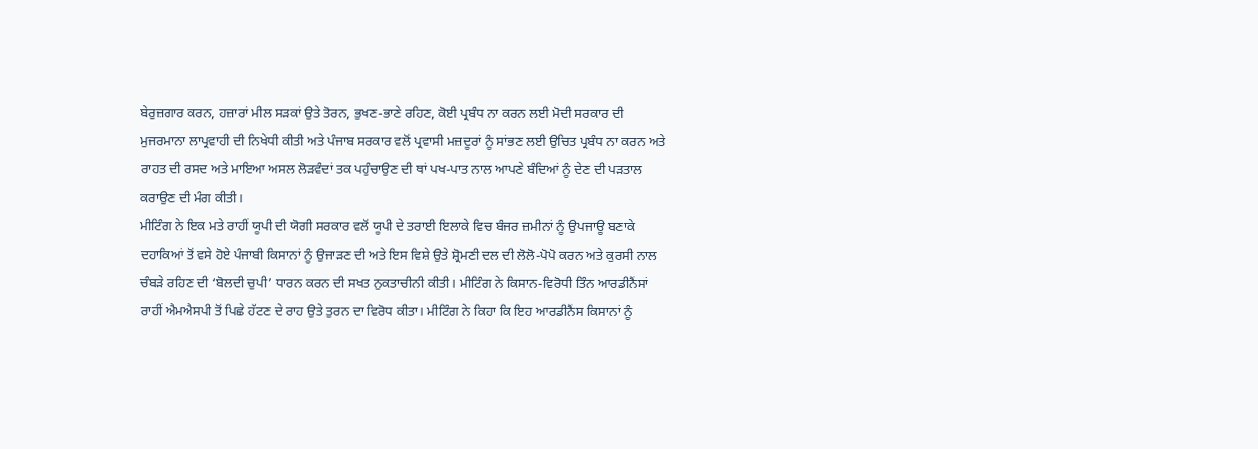ਬੇਰੁਜ਼ਗਾਰ ਕਰਨ, ਹਜ਼ਾਰਾਂ ਮੀਲ ਸੜਕਾਂ ਉਤੇ ਤੋਰਨ, ਭੁਖਣ-ਭਾਣੇ ਰਹਿਣ, ਕੋਈ ਪ੍ਰਬੰਧ ਨਾ ਕਰਨ ਲਈ ਮੋਦੀ ਸਰਕਾਰ ਦੀ ਮੁਜਰਮਾਨਾ ਲਾਪ੍ਰਵਾਹੀ ਦੀ ਨਿਖੇਧੀ ਕੀਤੀ ਅਤੇ ਪੰਜਾਬ ਸਰਕਾਰ ਵਲੋਂ ਪ੍ਰਵਾਸੀ ਮਜ਼ਦੂਰਾਂ ਨੂੰ ਸਾਂਭਣ ਲਈ ਉਚਿਤ ਪ੍ਰਬੰਧ ਨਾ ਕਰਨ ਅਤੇ ਰਾਹਤ ਦੀ ਰਸਦ ਅਤੇ ਮਾਇਆ ਅਸਲ ਲੋੜਵੰਦਾਂ ਤਕ ਪਹੁੰਚਾਉਣ ਦੀ ਥਾਂ ਪਖ-ਪਾਤ ਨਾਲ ਆਪਣੇ ਬੰਦਿਆਂ ਨੂੰ ਦੇਣ ਦੀ ਪੜਤਾਲ ਕਰਾਉਣ ਦੀ ਮੰਗ ਕੀਤੀ।
ਮੀਟਿੰਗ ਨੇ ਇਕ ਮਤੇ ਰਾਹੀਂ ਯੂਪੀ ਦੀ ਯੋਗੀ ਸਰਕਾਰ ਵਲੋਂ ਯੂਪੀ ਦੇ ਤਰਾਈ ਇਲਾਕੇ ਵਿਚ ਬੰਜਰ ਜ਼ਮੀਨਾਂ ਨੂੰ ਉਪਜਾਊ ਬਣਾਕੇ ਦਹਾਕਿਆਂ ਤੋਂ ਵਸੇ ਹੋਏ ਪੰਜਾਬੀ ਕਿਸਾਨਾਂ ਨੂੰ ਉਜਾੜਣ ਦੀ ਅਤੇ ਇਸ ਵਿਸ਼ੇ ਉਤੇ ਸ਼੍ਰੋਮਣੀ ਦਲ ਦੀ ਲੋਲੋ-ਪੋਪੋ ਕਰਨ ਅਤੇ ਕੁਰਸੀ ਨਾਲ ਚੰਬੜੇ ਰਹਿਣ ਦੀ ‘ਬੋਲਦੀ ਚੁਪੀ’ ਧਾਰਨ ਕਰਨ ਦੀ ਸਖਤ ਨੁਕਤਾਚੀਨੀ ਕੀਤੀ। ਮੀਟਿੰਗ ਨੇ ਕਿਸਾਨ-ਵਿਰੋਧੀ ਤਿੰਨ ਆਰਡੀਨੈਂਸਾਂ ਰਾਹੀਂ ਐਮਐਸਪੀ ਤੋਂ ਪਿਛੇ ਹੱਟਣ ਦੇ ਰਾਹ ਉਤੇ ਤੁਰਨ ਦਾ ਵਿਰੋਧ ਕੀਤਾ। ਮੀਟਿੰਗ ਨੇ ਕਿਹਾ ਕਿ ਇਹ ਆਰਡੀਨੈਂਸ ਕਿਸਾਨਾਂ ਨੂੰ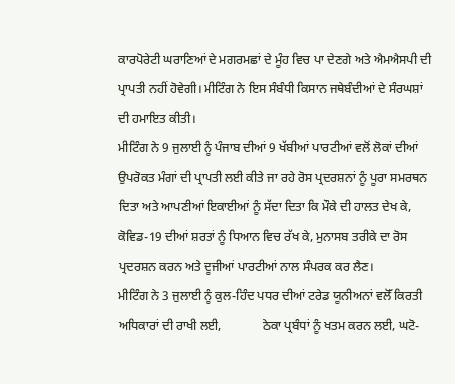ਕਾਰਪੋਰੇਟੀ ਘਰਾਣਿਆਂ ਦੇ ਮਗਰਮਛਾਂ ਦੇ ਮੂੰਹ ਵਿਚ ਪਾ ਦੇਣਗੇ ਅਤੇ ਐਮਐਸਪੀ ਦੀ ਪ੍ਰਾਪਤੀ ਨਹੀਂ ਹੋਵੇਗੀ। ਮੀਟਿੰਗ ਨੇ ਇਸ ਸੰਬੰਧੀ ਕਿਸਾਨ ਜਥੇਬੰਦੀਆਂ ਦੇ ਸੰਰਘਸ਼ਾਂ ਦੀ ਹਮਾਇਤ ਕੀਤੀ।
ਮੀਟਿੰਗ ਨੇ 9 ਜੁਲਾਈ ਨੂੰ ਪੰਜਾਬ ਦੀਆਂ 9 ਖੱਬੀਆਂ ਪਾਰਟੀਆਂ ਵਲੋਂ ਲੋਕਾਂ ਦੀਆਂ ਉਪਰੋਕਤ ਮੰਗਾਂ ਦੀ ਪ੍ਰਾਪਤੀ ਲਈ ਕੀਤੇ ਜਾ ਰਹੇ ਰੋਸ ਪ੍ਰਦਰਸ਼ਨਾਂ ਨੂੰ ਪੂਰਾ ਸਮਰਥਨ ਦਿਤਾ ਅਤੇ ਆਪਣੀਆਂ ਇਕਾਈਆਂ ਨੂੰ ਸੱਦਾ ਦਿਤਾ ਕਿ ਮੌਕੇ ਦੀ ਹਾਲਤ ਦੇਖ ਕੇ, ਕੋਵਿਡ-19 ਦੀਆਂ ਸ਼ਰਤਾਂ ਨੂੰ ਧਿਆਨ ਵਿਚ ਰੱਖ ਕੇ, ਮੁਨਾਸਬ ਤਰੀਕੇ ਦਾ ਰੋਸ ਪ੍ਰਦਰਸ਼ਨ ਕਰਨ ਅਤੇ ਦੂਜੀਆਂ ਪਾਰਟੀਆਂ ਨਾਲ ਸੰਪਰਕ ਕਰ ਲੈਣ।
ਮੀਟਿੰਗ ਨੇ 3 ਜੁਲਾਈ ਨੂੰ ਕੁਲ-ਹਿੰਦ ਪਧਰ ਦੀਆਂ ਟਰੇਡ ਯੂਨੀਅਨਾਂ ਵਲੋੱ ਕਿਰਤੀ ਅਧਿਕਾਰਾਂ ਦੀ ਰਾਖੀ ਲਈ,             ਠੇਕਾ ਪ੍ਰਬੰਧਾਂ ਨੂੰ ਖਤਮ ਕਰਨ ਲਈ, ਘਟੋ-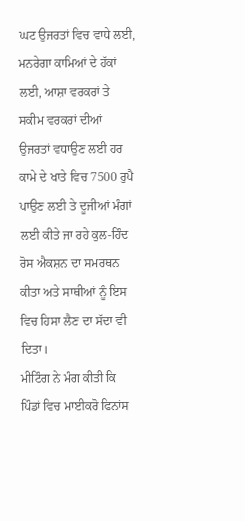ਘਟ ਉਜਰਤਾਂ ਵਿਚ ਵਾਧੇ ਲਈ, ਮਨਰੇਗਾ ਕਾਮਿਆਂ ਦੇ ਹੱਕਾਂ ਲਈ, ਆਸ਼ਾ ਵਰਕਰਾਂ ਤੇ ਸਕੀਮ ਵਰਕਰਾਂ ਦੀਆਂ ਉਜਰਤਾਂ ਵਧਾਉਣ ਲਈ ਹਰ ਕਾਮੇ ਦੇ ਖਾਤੇ ਵਿਚ 7500 ਰੁਪੈ ਪਾਉਣ ਲਈ ਤੇ ਦੂਜੀਆਂ ਮੰਗਾਂ ਲਈ ਕੀਤੇ ਜਾ ਰਹੇ ਕੁਲ-ਹਿੰਦ ਰੋਸ ਐਕਸ਼ਨ ਦਾ ਸਮਰਥਨ ਕੀਤਾ ਅਤੇ ਸਾਥੀਆਂ ਨੂੰ ਇਸ ਵਿਚ ਹਿਸਾ ਲੈਣ ਦਾ ਸੱਦਾ ਵੀ ਦਿਤਾ।
ਮੀਟਿੰਗ ਨੇ ਮੰਗ ਕੀਤੀ ਕਿ ਪਿੰਡਾਂ ਵਿਚ ਮਾਈਕਰੋ ਫਿਨਾਂਸ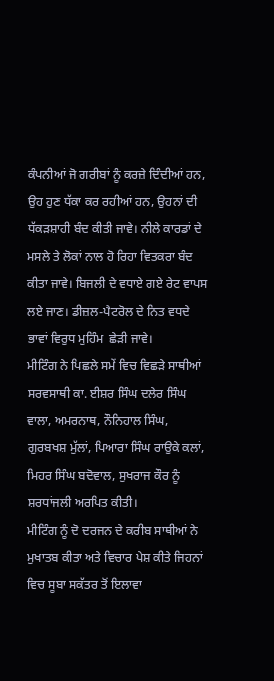ਕੰਪਨੀਆਂ ਜੋ ਗਰੀਬਾਂ ਨੂੰ ਕਰਜ਼ੇ ਦਿੰਦੀਆਂ ਹਨ, ਉਹ ਹੁਣ ਧੱਕਾ ਕਰ ਰਹੀਆਂ ਹਨ, ਉਹਨਾਂ ਦੀ ਧੱਕੜਸ਼ਾਹੀ ਬੰਦ ਕੀਤੀ ਜਾਵੇ। ਨੀਲੇ ਕਾਰਡਾਂ ਦੇ ਮਸਲੇ ਤੇ ਲੋਕਾਂ ਨਾਲ ਹੋ ਰਿਹਾ ਵਿਤਕਰਾ ਬੰਦ ਕੀਤਾ ਜਾਵੇ। ਬਿਜਲੀ ਦੇ ਵਧਾਏ ਗਏ ਰੇਟ ਵਾਪਸ ਲਏ ਜਾਣ। ਡੀਜ਼ਲ-ਪੈਟਰੋਲ ਦੇ ਨਿਤ ਵਧਦੇ ਭਾਵਾਂ ਵਿਰੁਧ ਮੁਹਿੰਮ  ਛੇੜੀ ਜਾਵੇ।
ਮੀਟਿੰਗ ਨੇ ਪਿਛਲੇ ਸਮੇਂ ਵਿਚ ਵਿਛੜੇ ਸਾਥੀਆਂ ਸਰਵਸਾਥੀ ਕਾ. ਈਸ਼ਰ ਸਿੰਘ ਦਲੇਰ ਸਿੰਘ ਵਾਲਾ, ਅਮਰਨਾਥ, ਨੌਨਿਹਾਲ ਸਿੰਘ, ਗੁਰਬਖਸ਼ ਮੁੱਲਾਂ, ਪਿਆਰਾ ਸਿੰਘ ਰਾਉਕੇ ਕਲਾਂ, ਮਿਹਰ ਸਿੰਘ ਬਦੋਵਾਲ, ਸੁਖਰਾਜ ਕੌਰ ਨੂੰ ਸ਼ਰਧਾਂਜਲੀ ਅਰਪਿਤ ਕੀਤੀ।
ਮੀਟਿੰਗ ਨੂੰ ਦੋ ਦਰਜਨ ਦੇ ਕਰੀਬ ਸਾਥੀਆਂ ਨੇ ਮੁਖਾਤਬ ਕੀਤਾ ਅਤੇ ਵਿਚਾਰ ਪੇਸ਼ ਕੀਤੇ ਜਿਹਨਾਂ ਵਿਚ ਸੂਬਾ ਸਕੱਤਰ ਤੋਂ ਇਲਾਵਾ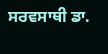ਸਰਵਸਾਥੀ ਡਾ.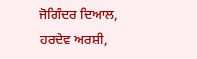ਜੋਗਿੰਦਰ ਦਿਆਲ, ਹਰਦੇਵ ਅਰਸ਼ੀ,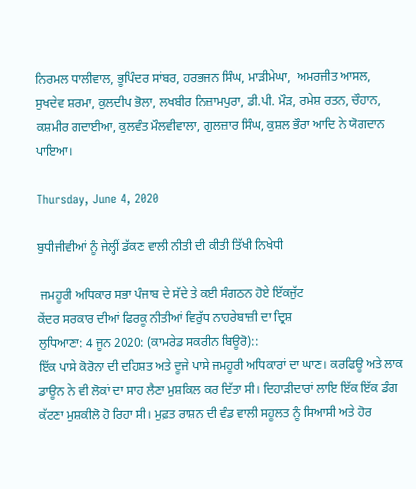ਨਿਰਮਲ ਧਾਲੀਵਾਲ, ਭੂਪਿੰਦਰ ਸਾਂਬਰ, ਹਰਭਜਨ ਸਿੰਘ, ਮਾੜੀਮੇਘਾ,  ਅਮਰਜੀਤ ਆਸਲ, ਸੁਖਦੇਵ ਸ਼ਰਮਾ, ਕੁਲਦੀਪ ਭੋਲਾ, ਲਖਬੀਰ ਨਿਜ਼ਾਮਪੁਰਾ, ਡੀ.ਪੀ. ਮੌੜ, ਰਮੇਸ਼ ਰਤਨ, ਚੌਹਾਨ, ਕਸ਼ਮੀਰ ਗਦਾਈਆ, ਕੁਲਵੰਤ ਮੌਲਵੀਵਾਲਾ, ਗੁਲਜ਼ਾਰ ਸਿੰਘ, ਕੁਸ਼ਲ ਭੌਰਾ ਆਦਿ ਨੇ ਯੋਗਦਾਨ ਪਾਇਆ।

Thursday, June 4, 2020

ਬੁਧੀਜੀਵੀਆਂ ਨੂੰ ਜੇਲ੍ਹੀਂ ਡੱਕਣ ਵਾਲੀ ਨੀਤੀ ਦੀ ਕੀਤੀ ਤਿੱਖੀ ਨਿਖੇਧੀ

 ਜਮਹੂਰੀ ਅਧਿਕਾਰ ਸਭਾ ਪੰਜਾਬ ਦੇ ਸੱਦੇ ਤੇ ਕਈ ਸੰਗਠਨ ਹੋਏ ਇੱਕਜੁੱਟ
ਕੇਂਦਰ ਸਰਕਾਰ ਦੀਆਂ ਫਿਰਕੂ ਨੀਤੀਆਂ ਵਿਰੁੱਧ ਨਾਹਰੇਬਾਜ਼ੀ ਦਾ ਦ੍ਰਿਸ਼
ਲੁਧਿਆਣਾ: 4 ਜੂਨ 2020: (ਕਾਮਰੇਡ ਸਕਰੀਨ ਬਿਊਰੋ)::
ਇੱਕ ਪਾਸੇ ਕੋਰੋਨਾ ਦੀ ਦਹਿਸ਼ਤ ਅਤੇ ਦੂਜੇ ਪਾਸੇ ਜਮਹੂਰੀ ਅਧਿਕਾਰਾਂ ਦਾ ਘਾਣ। ਕਰਫਿਊ ਅਤੇ ਲਾਕ ਡਾਊਨ ਨੇ ਵੀ ਲੋਕਾਂ ਦਾ ਸਾਹ ਲੈਣਾ ਮੁਸ਼ਕਿਲ ਕਰ ਦਿੱਤਾ ਸੀ। ਦਿਹਾੜੀਦਾਰਾਂ ਲਾਇ ਇੱਕ ਇੱਕ ਡੰਗ ਕੱਟਣਾ ਮੁਸ਼ਕੀਲੋ ਹੋ ਰਿਹਾ ਸੀ। ਮੁਫ਼ਤ ਰਾਸ਼ਨ ਦੀ ਵੰਡ ਵਾਲੀ ਸਹੂਲਤ ਨੂੰ ਸਿਆਸੀ ਅਤੇ ਹੋਰ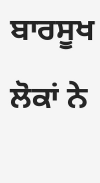ਬਾਰਸੂਖ ਲੋਕਾਂ ਨੇ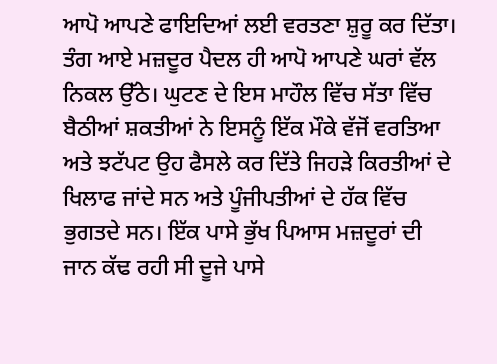ਆਪੋ ਆਪਣੇ ਫਾਇਦਿਆਂ ਲਈ ਵਰਤਣਾ ਸ਼ੁਰੂ ਕਰ ਦਿੱਤਾ। ਤੰਗ ਆਏ ਮਜ਼ਦੂਰ ਪੈਦਲ ਹੀ ਆਪੋ ਆਪਣੇ ਘਰਾਂ ਵੱਲ ਨਿਕਲ ਉੱਠੇ। ਘੁਟਣ ਦੇ ਇਸ ਮਾਹੌਲ ਵਿੱਚ ਸੱਤਾ ਵਿੱਚ ਬੈਠੀਆਂ ਸ਼ਕਤੀਆਂ ਨੇ ਇਸਨੂੰ ਇੱਕ ਮੌਕੇ ਵੱਜੋਂ ਵਰਤਿਆ ਅਤੇ ਝਟੱਪਟ ਉਹ ਫੈਸਲੇ ਕਰ ਦਿੱਤੇ ਜਿਹੜੇ ਕਿਰਤੀਆਂ ਦੇ ਖਿਲਾਫ ਜਾਂਦੇ ਸਨ ਅਤੇ ਪੂੰਜੀਪਤੀਆਂ ਦੇ ਹੱਕ ਵਿੱਚ ਭੁਗਤਦੇ ਸਨ। ਇੱਕ ਪਾਸੇ ਭੁੱਖ ਪਿਆਸ ਮਜ਼ਦੂਰਾਂ ਦੀ ਜਾਨ ਕੱਢ ਰਹੀ ਸੀ ਦੂਜੇ ਪਾਸੇ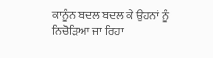ਕਾਨੂੰਨ ਬਦਲ ਬਦਲ ਕੇ ਉਹਨਾਂ ਨੂੰ ਨਿਚੋੜਿਆ ਜਾ ਰਿਹਾ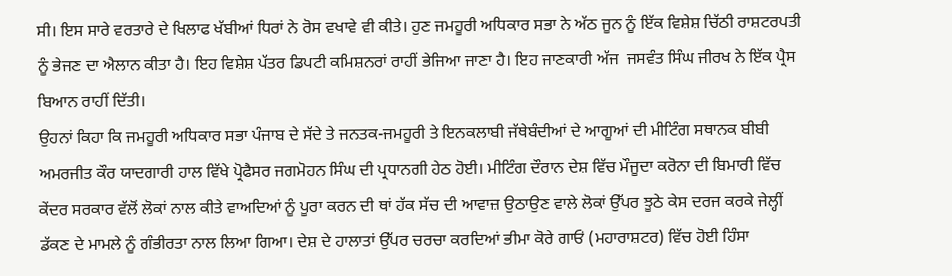ਸੀ। ਇਸ ਸਾਰੇ ਵਰਤਾਰੇ ਦੇ ਖਿਲਾਫ ਖੱਬੀਆਂ ਧਿਰਾਂ ਨੇ ਰੋਸ ਵਖਾਵੇ ਵੀ ਕੀਤੇ। ਹੁਣ ਜਮਹੂਰੀ ਅਧਿਕਾਰ ਸਭਾ ਨੇ ਅੱਠ ਜੂਨ ਨੂੰ ਇੱਕ ਵਿਸ਼ੇਸ਼ ਚਿੱਠੀ ਰਾਸ਼ਟਰਪਤੀ ਨੂੰ ਭੇਜਣ ਦਾ ਐਲਾਨ ਕੀਤਾ ਹੈ। ਇਹ ਵਿਸ਼ੇਸ਼ ਪੱਤਰ ਡਿਪਟੀ ਕਮਿਸ਼ਨਰਾਂ ਰਾਹੀਂ ਭੇਜਿਆ ਜਾਣਾ ਹੈ। ਇਹ ਜਾਣਕਾਰੀ ਅੱਜ  ਜਸਵੰਤ ਸਿੰਘ ਜੀਰਖ ਨੇ ਇੱਕ ਪ੍ਰੈਸ ਬਿਆਨ ਰਾਹੀਂ ਦਿੱਤੀ।
ਉਹਨਾਂ ਕਿਹਾ ਕਿ ਜਮਹੂਰੀ ਅਧਿਕਾਰ ਸਭਾ ਪੰਜਾਬ ਦੇ ਸੱਦੇ ਤੇ ਜਨਤਕ-ਜਮਹੂਰੀ ਤੇ ਇਨਕਲਾਬੀ ਜੱਥੇਬੰਦੀਆਂ ਦੇ ਆਗੂਆਂ ਦੀ ਮੀਟਿੰਗ ਸਥਾਨਕ ਬੀਬੀ ਅਮਰਜੀਤ ਕੌਰ ਯਾਦਗਾਰੀ ਹਾਲ ਵਿੱਖੇ ਪ੍ਰੋਫੈਸਰ ਜਗਮੋਹਨ ਸਿੰਘ ਦੀ ਪ੍ਰਧਾਨਗੀ ਹੇਠ ਹੋਈ। ਮੀਟਿੰਗ ਦੌਰਾਨ ਦੇਸ਼ ਵਿੱਚ ਮੌਜੂਦਾ ਕਰੋਨਾ ਦੀ ਬਿਮਾਰੀ ਵਿੱਚ ਕੇਂਦਰ ਸਰਕਾਰ ਵੱਲੋਂ ਲੋਕਾਂ ਨਾਲ ਕੀਤੇ ਵਾਅਦਿਆਂ ਨੂੰ ਪੂਰਾ ਕਰਨ ਦੀ ਥਾਂ ਹੱਕ ਸੱਚ ਦੀ ਆਵਾਜ਼ ਉਠਾਉਣ ਵਾਲੇ ਲੋਕਾਂ ਉੱਪਰ ਝੂਠੇ ਕੇਸ ਦਰਜ ਕਰਕੇ ਜੇਲ੍ਹੀਂ ਡੱਕਣ ਦੇ ਮਾਮਲੇ ਨੂੰ ਗੰਭੀਰਤਾ ਨਾਲ ਲਿਆ ਗਿਆ। ਦੇਸ਼ ਦੇ ਹਾਲਾਤਾਂ ਉੱਪਰ ਚਰਚਾ ਕਰਦਿਆਂ ਭੀਮਾ ਕੋਰੇ ਗਾਓਂ (ਮਹਾਰਾਸ਼ਟਰ) ਵਿੱਚ ਹੋਈ ਹਿੰਸਾ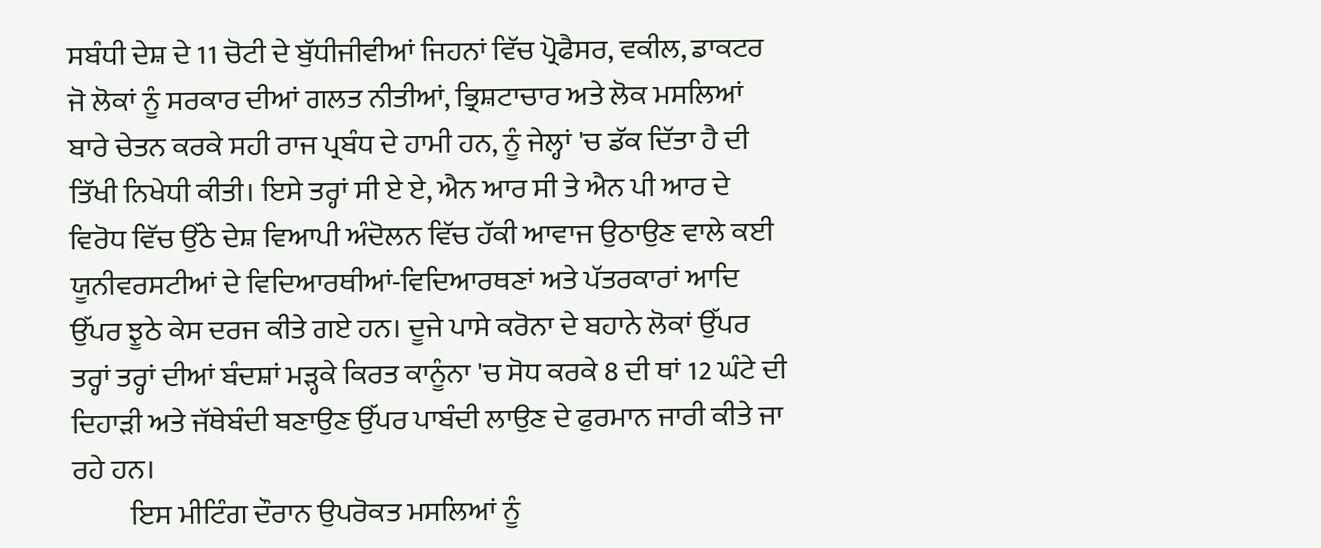ਸਬੰਧੀ ਦੇਸ਼ ਦੇ 11 ਚੋਟੀ ਦੇ ਬੁੱਧੀਜੀਵੀਆਂ ਜਿਹਨਾਂ ਵਿੱਚ ਪ੍ਰੋਫੈਸਰ, ਵਕੀਲ, ਡਾਕਟਰ ਜੋ ਲੋਕਾਂ ਨੂੰ ਸਰਕਾਰ ਦੀਆਂ ਗਲਤ ਨੀਤੀਆਂ, ਭ੍ਰਿਸ਼ਟਾਚਾਰ ਅਤੇ ਲੋਕ ਮਸਲਿਆਂ ਬਾਰੇ ਚੇਤਨ ਕਰਕੇ ਸਹੀ ਰਾਜ ਪ੍ਰਬੰਧ ਦੇ ਹਾਮੀ ਹਨ, ਨੂੰ ਜੇਲ੍ਹਾਂ 'ਚ ਡੱਕ ਦਿੱਤਾ ਹੈ ਦੀ ਤਿੱਖੀ ਨਿਖੇਧੀ ਕੀਤੀ। ਇਸੇ ਤਰ੍ਹਾਂ ਸੀ ਏ ਏ, ਐਨ ਆਰ ਸੀ ਤੇ ਐਨ ਪੀ ਆਰ ਦੇ ਵਿਰੋਧ ਵਿੱਚ ਉੱਠੇ ਦੇਸ਼ ਵਿਆਪੀ ਅੰਦੋਲਨ ਵਿੱਚ ਹੱਕੀ ਆਵਾਜ ਉਠਾਉਣ ਵਾਲੇ ਕਈ ਯੂਨੀਵਰਸਟੀਆਂ ਦੇ ਵਿਦਿਆਰਥੀਆਂ-ਵਿਦਿਆਰਥਣਾਂ ਅਤੇ ਪੱਤਰਕਾਰਾਂ ਆਦਿ ਉੱਪਰ ਝੂਠੇ ਕੇਸ ਦਰਜ ਕੀਤੇ ਗਏ ਹਨ। ਦੂਜੇ ਪਾਸੇ ਕਰੋਨਾ ਦੇ ਬਹਾਨੇ ਲੋਕਾਂ ਉੱਪਰ ਤਰ੍ਹਾਂ ਤਰ੍ਹਾਂ ਦੀਆਂ ਬੰਦਸ਼ਾਂ ਮੜ੍ਹਕੇ ਕਿਰਤ ਕਾਨੂੰਨਾ 'ਚ ਸੋਧ ਕਰਕੇ 8 ਦੀ ਥਾਂ 12 ਘੰਟੇ ਦੀ ਦਿਹਾੜੀ ਅਤੇ ਜੱਥੇਬੰਦੀ ਬਣਾਉਣ ਉੱਪਰ ਪਾਬੰਦੀ ਲਾਉਣ ਦੇ ਫੁਰਮਾਨ ਜਾਰੀ ਕੀਤੇ ਜਾ ਰਹੇ ਹਨ।
          ਇਸ ਮੀਟਿੰਗ ਦੌਰਾਨ ਉਪਰੋਕਤ ਮਸਲਿਆਂ ਨੂੰ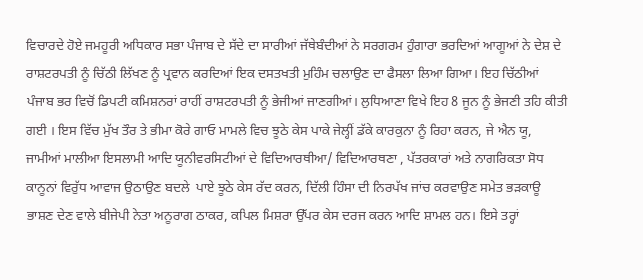ਵਿਚਾਰਦੇ ਹੋਏ ਜਮਹੂਰੀ ਅਧਿਕਾਰ ਸਭਾ ਪੰਜਾਬ ਦੇ ਸੱਦੇ ਦਾ ਸਾਰੀਆਂ ਜੱਥੇਬੰਦੀਆਂ ਨੇ ਸਰਗਰਮ ਹੁੰਗਾਰਾ ਭਰਦਿਆਂ ਆਗੂਆਂ ਨੇ ਦੇਸ਼ ਦੇ ਰਾਸ਼ਟਰਪਤੀ ਨੂੰ ਚਿੱਠੀ ਲਿੱਖਣ ਨੂੰ ਪ੍ਰਵਾਨ ਕਰਦਿਆਂ ਇਕ ਦਸਤਖਤੀ ਮੁਹਿੰਮ ਚਲਾਉਣ ਦਾ ਫੈਸਲਾ ਲਿਆ ਗਿਆ। ਇਹ ਚਿੱਠੀਆਂ ਪੰਜਾਬ ਭਰ ਵਿਚੋਂ ਡਿਪਟੀ ਕਮਿਸ਼ਨਰਾਂ ਰਾਹੀਂ ਰਾਸ਼ਟਰਪਤੀ ਨੂੰ ਭੇਜੀਆਂ ਜਾਣਗੀਆਂ। ਲੁਧਿਆਣਾ ਵਿਖੇ ਇਹ 8 ਜੂਨ ਨੂੰ ਭੇਜਣੀ ਤਹਿ ਕੀਤੀ ਗਈ । ਇਸ ਵਿੱਚ ਮੁੱਖ ਤੌਰ ਤੇ ਭੀਮਾ ਕੋਰੇ ਗਾਓ ਮਾਮਲੇ ਵਿਚ ਝੂਠੇ ਕੇਸ ਪਾਕੇ ਜੇਲ੍ਹੀਂ ਡੱਕੇ ਕਾਰਕੁਨਾ ਨੂੰ ਰਿਹਾ ਕਰਨ, ਜੇ ਐਨ ਯੂ, ਜਾਮੀਆਂ ਮਾਲੀਆ ਇਸਲਾਮੀ ਆਦਿ ਯੂਨੀਵਰਸਿਟੀਆਂ ਦੇ ਵਿਦਿਆਰਥੀਆ/ ਵਿਦਿਆਰਥਣਾ , ਪੱਤਰਕਾਰਾਂ ਅਤੇ ਨਾਗਰਿਕਤਾ ਸੋਧ ਕਾਨੂਨਾਂ ਵਿਰੁੱਧ ਆਵਾਜ ਉਠਾਉਣ ਬਦਲੇ  ਪਾਏ ਝੂਠੇ ਕੇਸ ਰੱਦ ਕਰਨ, ਦਿੱਲੀ ਹਿੰਸਾ ਦੀ ਨਿਰਪੱਖ ਜਾਂਚ ਕਰਵਾਉਣ ਸਮੇਤ ਭੜਕਾਊ ਭਾਸ਼ਣ ਦੇਣ ਵਾਲੇ ਬੀਜੇਪੀ ਨੇਤਾ ਅਨੂਰਾਗ ਠਾਕਰ, ਕਪਿਲ ਮਿਸ਼ਰਾ ਉੱਪਰ ਕੇਸ ਦਰਜ ਕਰਨ ਆਦਿ ਸ਼ਾਮਲ ਹਨ। ਇਸੇ ਤਰ੍ਹਾਂ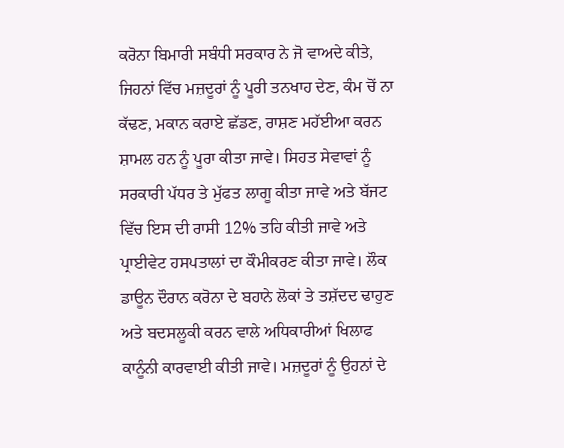ਕਰੋਨਾ ਬਿਮਾਰੀ ਸਬੰਧੀ ਸਰਕਾਰ ਨੇ ਜੋ ਵਾਅਦੇ ਕੀਤੇ, ਜਿਹਨਾਂ ਵਿੱਚ ਮਜ਼ਦੂਰਾਂ ਨੂੰ ਪੂਰੀ ਤਨਖਾਹ ਦੇਣ, ਕੰਮ ਚੋਂ ਨਾ ਕੱਢਣ, ਮਕਾਨ ਕਰਾਏ ਛੱਡਣ, ਰਾਸ਼ਣ ਮਹੱਈਆ ਕਰਨ ਸ਼ਾਮਲ ਹਨ ਨੂੰ ਪੂਰਾ ਕੀਤਾ ਜਾਵੇ। ਸਿਹਤ ਸੇਵਾਵਾਂ ਨੂੰ ਸਰਕਾਰੀ ਪੱਧਰ ਤੇ ਮੁੱਫਤ ਲਾਗੂ ਕੀਤਾ ਜਾਵੇ ਅਤੇ ਬੱਜਟ ਵਿੱਚ ਇਸ ਦੀ ਰਾਸੀ 12% ਤਹਿ ਕੀਤੀ ਜਾਵੇ ਅਤੇ ਪ੍ਰਾਈਵੇਟ ਹਸਪਤਾਲਾਂ ਦਾ ਕੌਮੀਕਰਣ ਕੀਤਾ ਜਾਵੇ। ਲੌਕ ਡਾਊਨ ਦੌਰਾਨ ਕਰੋਨਾ ਦੇ ਬਹਾਨੇ ਲੋਕਾਂ ਤੇ ਤਸ਼ੱਦਦ ਢਾਹੁਣ ਅਤੇ ਬਦਸਲੂਕੀ ਕਰਨ ਵਾਲੇ ਅਧਿਕਾਰੀਆਂ ਖਿਲਾਫ ਕਾਨੂੰਨੀ ਕਾਰਵਾਈ ਕੀਤੀ ਜਾਵੇ। ਮਜ਼ਦੂਰਾਂ ਨੂੰ ਉਹਨਾਂ ਦੇ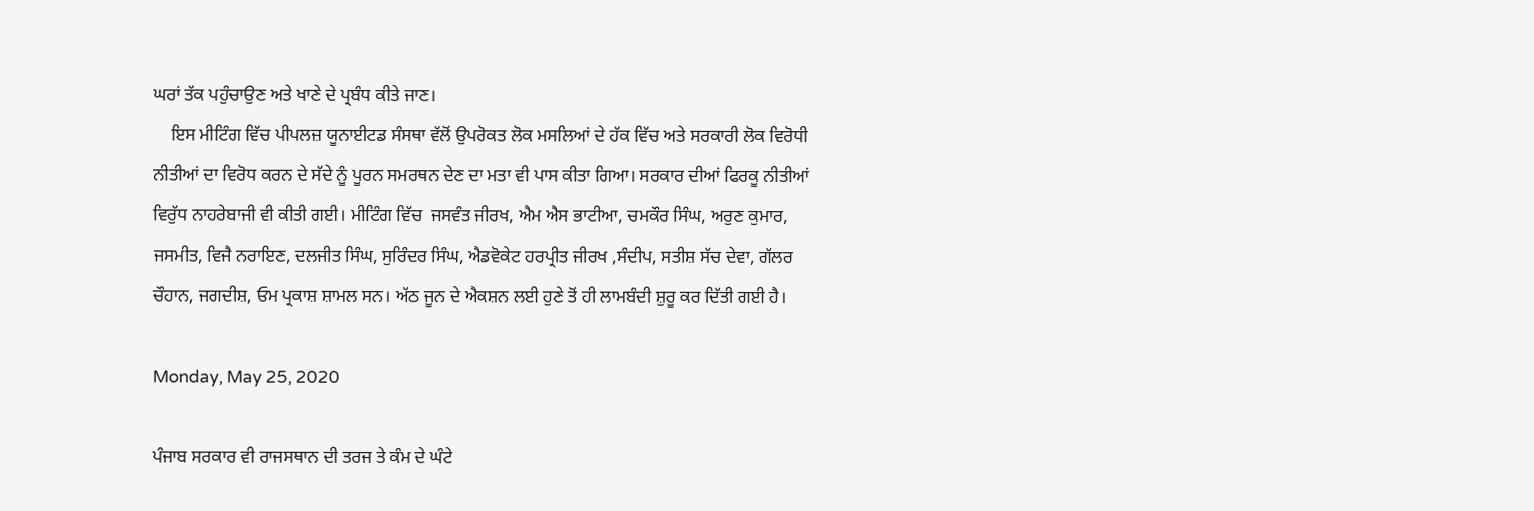ਘਰਾਂ ਤੱਕ ਪਹੁੰਚਾਉਣ ਅਤੇ ਖਾਣੇ ਦੇ ਪ੍ਰਬੰਧ ਕੀਤੇ ਜਾਣ।
    ਇਸ ਮੀਟਿੰਗ ਵਿੱਚ ਪੀਪਲਜ਼ ਯੂਨਾਈਟਡ ਸੰਸਥਾ ਵੱਲੋਂ ਉਪਰੋਕਤ ਲੋਕ ਮਸਲਿਆਂ ਦੇ ਹੱਕ ਵਿੱਚ ਅਤੇ ਸਰਕਾਰੀ ਲੋਕ ਵਿਰੋਧੀ ਨੀਤੀਆਂ ਦਾ ਵਿਰੋਧ ਕਰਨ ਦੇ ਸੱਦੇ ਨੂੰ ਪੂਰਨ ਸਮਰਥਨ ਦੇਣ ਦਾ ਮਤਾ ਵੀ ਪਾਸ ਕੀਤਾ ਗਿਆ। ਸਰਕਾਰ ਦੀਆਂ ਫਿਰਕੂ ਨੀਤੀਆਂ ਵਿਰੁੱਧ ਨਾਹਰੇਬਾਜੀ ਵੀ ਕੀਤੀ ਗਈ। ਮੀਟਿੰਗ ਵਿੱਚ  ਜਸਵੰਤ ਜੀਰਖ, ਐਮ ਐਸ ਭਾਟੀਆ, ਚਮਕੌਰ ਸਿੰਘ, ਅਰੁਣ ਕੁਮਾਰ, ਜਸਮੀਤ, ਵਿਜੈ ਨਰਾਇਣ, ਦਲਜੀਤ ਸਿੰਘ, ਸੁਰਿੰਦਰ ਸਿੰਘ, ਐਡਵੋਕੇਟ ਹਰਪ੍ਰੀਤ ਜੀਰਖ ,ਸੰਦੀਪ, ਸਤੀਸ਼ ਸੱਚ ਦੇਵਾ, ਗੱਲਰ ਚੌਹਾਨ, ਜਗਦੀਸ਼, ਓਮ ਪ੍ਰਕਾਸ਼ ਸ਼ਾਮਲ ਸਨ। ਅੱਠ ਜੂਨ ਦੇ ਐਕਸ਼ਨ ਲਈ ਹੁਣੇ ਤੋਂ ਹੀ ਲਾਮਬੰਦੀ ਸ਼ੁਰੂ ਕਰ ਦਿੱਤੀ ਗਈ ਹੈ।

Monday, May 25, 2020

ਪੰਜਾਬ ਸਰਕਾਰ ਵੀ ਰਾਜਸਥਾਨ ਦੀ ਤਰਜ ਤੇ ਕੰਮ ਦੇ ਘੰਟੇ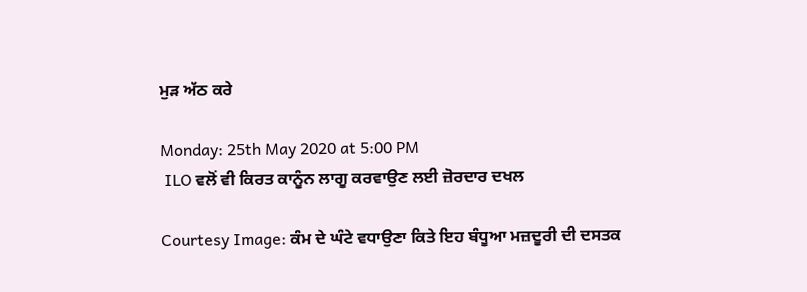ਮੁੜ ਅੱਠ ਕਰੇ

Monday: 25th May 2020 at 5:00 PM
 ILO ਵਲੋਂ ਵੀ ਕਿਰਤ ਕਾਨੂੰਨ ਲਾਗੂ ਕਰਵਾਉਣ ਲਈ ਜ਼ੋਰਦਾਰ ਦਖਲ

Courtesy Image: ਕੰਮ ਦੇ ਘੰਟੇ ਵਧਾਉਣਾ ਕਿਤੇ ਇਹ ਬੰਧੂਆ ਮਜ਼ਦੂਰੀ ਦੀ ਦਸਤਕ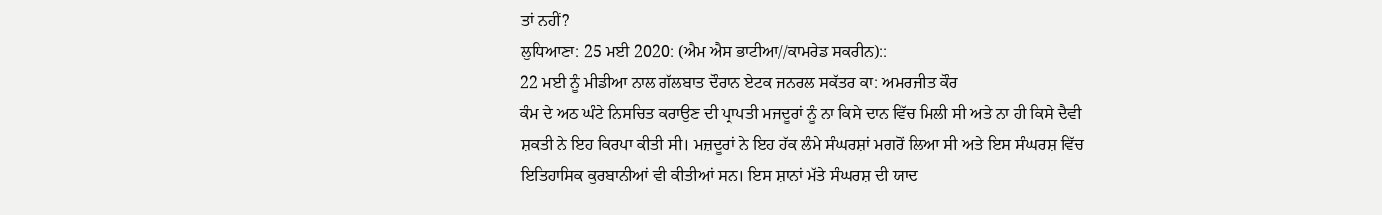ਤਾਂ ਨਹੀਂ?
ਲੁਧਿਆਣਾ: 25 ਮਈ 2020: (ਐਮ ਐਸ ਭਾਟੀਆ//ਕਾਮਰੇਡ ਸਕਰੀਨ)::
22 ਮਈ ਨੂੰ ਮੀਡੀਆ ਨਾਲ ਗੱਲਬਾਤ ਦੌਰਾਨ ਏਟਕ ਜਨਰਲ ਸਕੱਤਰ ਕਾ: ਅਮਰਜੀਤ ਕੌਰ
ਕੰਮ ਦੇ ਅਠ ਘੰਟੇ ਨਿਸਚਿਤ ਕਰਾਉਣ ਦੀ ਪ੍ਰਾਪਤੀ ਮਜਦੂਰਾਂ ਨੂੰ ਨਾ ਕਿਸੇ ਦਾਨ ਵਿੱਚ ਮਿਲੀ ਸੀ ਅਤੇ ਨਾ ਹੀ ਕਿਸੇ ਦੈਵੀ ਸ਼ਕਤੀ ਨੇ ਇਹ ਕਿਰਪਾ ਕੀਤੀ ਸੀ। ਮਜ਼ਦੂਰਾਂ ਨੇ ਇਹ ਹੱਕ ਲੰਮੇ ਸੰਘਰਸ਼ਾਂ ਮਗਰੋਂ ਲਿਆ ਸੀ ਅਤੇ ਇਸ ਸੰਘਰਸ਼ ਵਿੱਚ ਇਤਿਹਾਸਿਕ ਕੁਰਬਾਨੀਆਂ ਵੀ ਕੀਤੀਆਂ ਸਨ। ਇਸ ਸ਼ਾਨਾਂ ਮੱਤੇ ਸੰਘਰਸ਼ ਦੀ ਯਾਦ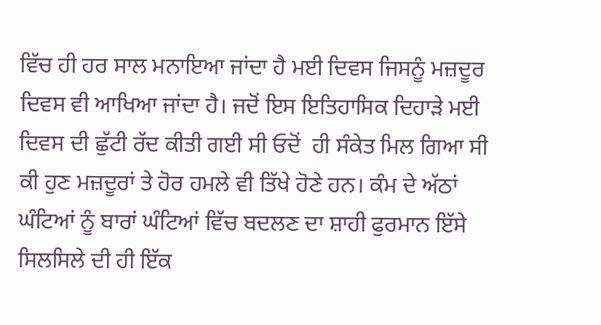ਵਿੱਚ ਹੀ ਹਰ ਸਾਲ ਮਨਾਇਆ ਜਾਂਦਾ ਹੈ ਮਈ ਦਿਵਸ ਜਿਸਨੂੰ ਮਜ਼ਦੂਰ ਦਿਵਸ ਵੀ ਆਖਿਆ ਜਾਂਦਾ ਹੈ। ਜਦੋਂ ਇਸ ਇਤਿਹਾਸਿਕ ਦਿਹਾੜੇ ਮਈ ਦਿਵਸ ਦੀ ਛੁੱਟੀ ਰੱਦ ਕੀਤੀ ਗਈ ਸੀ ਓਦੋਂ  ਹੀ ਸੰਕੇਤ ਮਿਲ ਗਿਆ ਸੀ ਕੀ ਹੁਣ ਮਜ਼ਦੂਰਾਂ ਤੇ ਹੋਰ ਹਮਲੇ ਵੀ ਤਿੱਖੇ ਹੋਣੇ ਹਨ। ਕੰਮ ਦੇ ਅੱਠਾਂ ਘੰਟਿਆਂ ਨੂੰ ਬਾਰਾਂ ਘੰਟਿਆਂ ਵਿੱਚ ਬਦਲਣ ਦਾ ਸ਼ਾਹੀ ਫੁਰਮਾਨ ਇੱਸੇ ਸਿਲਸਿਲੇ ਦੀ ਹੀ ਇੱਕ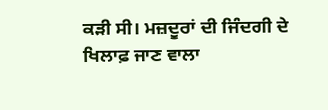ਕੜੀ ਸੀ। ਮਜ਼ਦੂਰਾਂ ਦੀ ਜਿੰਦਗੀ ਦੇ ਖਿਲਾਫ਼ ਜਾਣ ਵਾਲਾ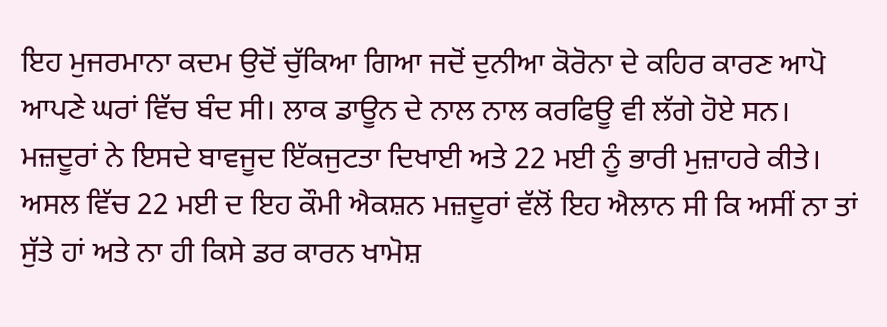ਇਹ ਮੁਜਰਮਾਨਾ ਕਦਮ ਉਦੋਂ ਚੁੱਕਿਆ ਗਿਆ ਜਦੋਂ ਦੁਨੀਆ ਕੋਰੋਨਾ ਦੇ ਕਹਿਰ ਕਾਰਣ ਆਪੋ ਆਪਣੇ ਘਰਾਂ ਵਿੱਚ ਬੰਦ ਸੀ। ਲਾਕ ਡਾਊਨ ਦੇ ਨਾਲ ਨਾਲ ਕਰਫਿਊ ਵੀ ਲੱਗੇ ਹੋਏ ਸਨ। ਮਜ਼ਦੂਰਾਂ ਨੇ ਇਸਦੇ ਬਾਵਜੂਦ ਇੱਕਜੁਟਤਾ ਦਿਖਾਈ ਅਤੇ 22 ਮਈ ਨੂੰ ਭਾਰੀ ਮੁਜ਼ਾਹਰੇ ਕੀਤੇ। ਅਸਲ ਵਿੱਚ 22 ਮਈ ਦ ਇਹ ਕੌਮੀ ਐਕਸ਼ਨ ਮਜ਼ਦੂਰਾਂ ਵੱਲੋਂ ਇਹ ਐਲਾਨ ਸੀ ਕਿ ਅਸੀਂ ਨਾ ਤਾਂ ਸੁੱਤੇ ਹਾਂ ਅਤੇ ਨਾ ਹੀ ਕਿਸੇ ਡਰ ਕਾਰਨ ਖਾਮੋਸ਼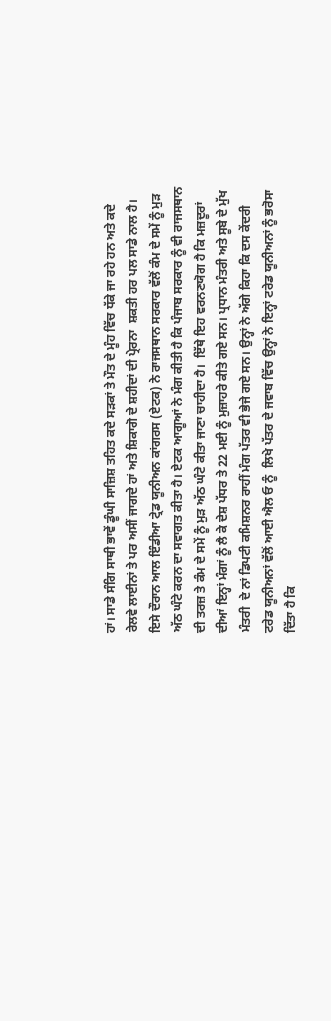ਹਾਂ। ਸਾਡੇ ਸੰਗਿ ਸਾਥੀ ਭਾਵੇਂ ਡੂੰਘੀ ਸਾਜ਼ਿਸ਼ ਤਹਿਤ ਕਦੇ ਸੜਕਾਂ ਤੇ ਮੌਤ ਦੇ ਮੂੰਹ ਵਿੱਚ ਧੱਕੇ ਜਾ ਰਹੇ ਹਨ ਅਤੇ ਕਦੇ ਰੇਲਵੇ ਲਾਈਨਾਂ ਤੇ ਪਰ ਅਸੀਂ ਜਾਗਦੇ ਹਾਂ ਅਤੇ ਸ਼ਿਕਾਗੋ ਦੇ ਸ਼ਹੀਦਾਂ ਦੀ ਪ੍ਰੇਰਨਾ  ਸ਼ਕਤੀ ਹਰ ਪਲ ਸਾਡੇ ਨਾਲ ਹੈ।
ਇਸੇ ਦੌਰਾਨ ਆਲ ਇੰਡੀਆ ਟ੍ਰੇਡ ਯੂਨੀਅਨ ਕਾਂਗਰਸ (ਏਟਕ) ਨੇ ਰਾਜਸਥਾਨ ਸਰਕਾਰ ਵੱਲੋਂ ਕੰਮ ਦੇ ਸਮੇਂ ਨੂੰ ਮੁੜ ਅੱਠ ਘੰਟੇ ਕਰਨ ਦਾ ਸਵਾਗਤ ਕੀਤਾ ਹੈ। ਏਟਕ ਆਗੂਆਂ ਨੇ ਮੰਗ ਕੀਤੀ ਹੈ ਕਿ ਪੰਜਾਬ ਸਰਕਾਰ ਨੂੰ ਵੀ ਰਾਜਸਥਾਨ ਦੀ ਤਰਜ਼ ਤੇ ਕੰਮ ਦੇ ਸਮੇਂ ਨੂੰ ਮੁੜ ਅੱਠ ਘੰਟੇ ਕੀਤਾ ਜਾਣਾ ਚਾਹੀਦਾ ਹੈ।  ਇੱਥੇ ਇਹ ਵਰਨਣਯੋਗ ਹੈ ਕਿ ਮਜ਼ਦੂਰਾਂ ਦੀਆਂ ਇਨ੍ਹਾਂ ਮੰਗਾਂ ਨੂੰ ਲੈ ਕੇ ਦੇਸ਼ ਪੱਧਰ ਤੇ 22 ਮਈ ਨੂੰ ਮੁਜ਼ਾਹਰੇ ਕੀਤੇ ਗਏ ਸਨ। ਪ੍ਰਧਾਨ ਮੰਤਰੀ ਅਤੇ ਸੂਬੇ ਦੇ ਮੁੱਖ ਮੰਤਰੀ  ਦੇ ਨਾਂ ਡਿਪਟੀ ਕਮਿਸ਼ਨਰ ਰਾਹੀਂ ਮੰਗ ਪੱਤਰ ਵੀ ਭੇਜੇ ਗਏ ਸਨ। ਉਨ੍ਹਾਂ ਨੇ ਅੱਗੇ ਕਿਹਾ ਕਿ ਦਸ ਕੇਂਦਰੀ ਟਰੇਡ ਯੂਨੀਅਨਾਂ ਵੱਲੋਂ ਆਈ ਐਲ ਓ ਨੂੰ  ਲਿਖੇ ਪੱਤਰ ਦੇ ਜਵਾਬ ਵਿੱਚ ਉਨ੍ਹਾਂ ਨੇ ਇਨ੍ਹਾਂ ਟਰੇਡ ਯੂਨੀਅਨਾਂ ਨੂੰ ਭਰੋਸਾ ਦਿੱਤਾ ਹੈ ਕਿ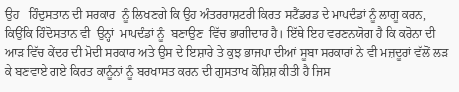ਉਹ   ਹਿੰਦੁਸਤਾਨ ਦੀ ਸਰਕਾਰ  ਨੂੰ ਲਿਖਣਗੇ ਕਿ ਉਹ ਅੰਤਰਰਾਸ਼ਟਰੀ ਕਿਰਤ ਸਟੈਂਡਰਡ ਦੇ ਮਾਪਦੰਡਾਂ ਨੂੰ ਲਾਗੂ ਕਰਨ, ਕਿਉਂਕਿ ਹਿੰਦੋਸਤਾਨ ਵੀ  ਉਨ੍ਹਾਂ  ਮਾਪਦੰਡਾਂ ਨੂੰ  ਬਣਾਉਣ  ਵਿੱਚ ਭਾਗੀਦਾਰ ਹੈ। ਇੱਥੇ ਇਹ ਵਰਣਨਯੋਗ ਹੈ ਕਿ ਕਰੋਨਾ ਦੀ ਆੜ ਵਿੱਚ ਕੇਂਦਰ ਦੀ ਮੋਦੀ ਸਰਕਾਰ ਅਤੇ ਉਸ ਦੇ ਇਸ਼ਾਰੇ ਤੇ ਕੁਝ ਭਾਜਪਾ ਦੀਆਂ ਸੂਬਾ ਸਰਕਾਰਾਂ ਨੇ ਵੀ ਮਜ਼ਦੂਰਾਂ ਵੱਲੋਂ ਲੜ ਕੇ ਬਣਵਾਏ ਗਏ ਕਿਰਤ ਕਾਨੂੰਨਾਂ ਨੂੰ ਬਰਖਾਸਤ ਕਰਨ ਦੀ ਗੁਸਤਾਖ ਕੋਸ਼ਿਸ਼ ਕੀਤੀ ਹੈ ਜਿਸ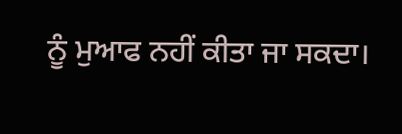ਨੂੰ ਮੁਆਫ ਨਹੀਂ ਕੀਤਾ ਜਾ ਸਕਦਾ।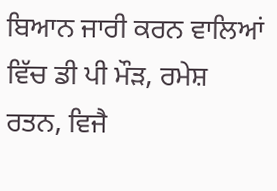ਬਿਆਨ ਜਾਰੀ ਕਰਨ ਵਾਲਿਆਂ  ਵਿੱਚ ਡੀ ਪੀ ਮੌੜ, ਰਮੇਸ਼ ਰਤਨ, ਵਿਜੈ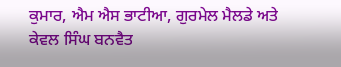ਕੁਮਾਰ, ਐਮ ਐਸ ਭਾਟੀਆ, ਗੁਰਮੇਲ ਮੈਲਡੇ ਅਤੇ ਕੇਵਲ ਸਿੰਘ ਬਨਵੈਤ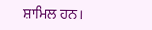ਸ਼ਾਮਿਲ ਹਨ।